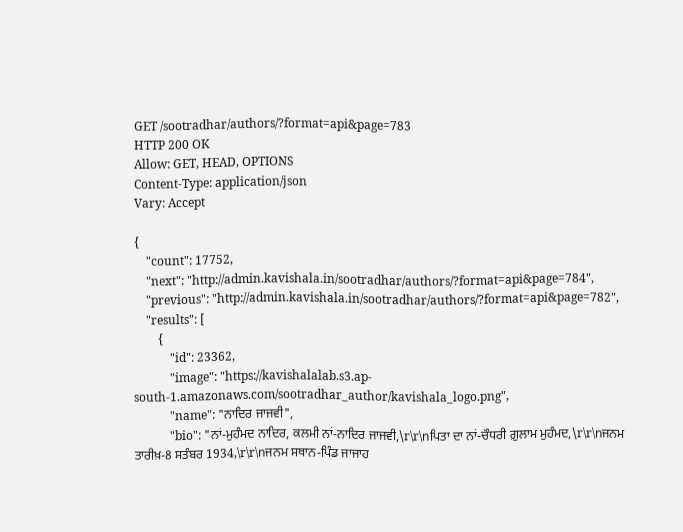GET /sootradhar/authors/?format=api&page=783
HTTP 200 OK
Allow: GET, HEAD, OPTIONS
Content-Type: application/json
Vary: Accept

{
    "count": 17752,
    "next": "http://admin.kavishala.in/sootradhar/authors/?format=api&page=784",
    "previous": "http://admin.kavishala.in/sootradhar/authors/?format=api&page=782",
    "results": [
        {
            "id": 23362,
            "image": "https://kavishalalab.s3.ap-south-1.amazonaws.com/sootradhar_author/kavishala_logo.png",
            "name": "ਨਾਦਿਰ ਜਾਜਵੀ",
            "bio": "ਨਾਂ-ਮੁਹੰਮਦ ਨਾਦਿਰ, ਕਲਮੀ ਨਾਂ-ਨਾਦਿਰ ਜਾਜਵੀ,\r\r\nਪਿਤਾ ਦਾ ਨਾਂ-ਚੌਧਰੀ ਗ਼ੁਲਾਮ ਮੁਹੰਮਦ,\r\r\nਜਨਮ ਤਾਰੀਖ਼-8 ਸਤੰਬਰ 1934,\r\r\nਜਨਮ ਸਥਾਨ-ਪਿੰਡ ਜਾਜਾਹ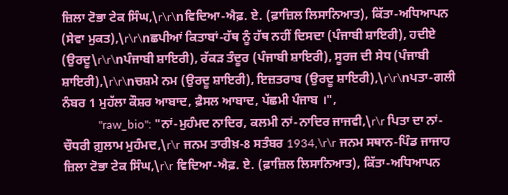ਜ਼ਿਲਾ ਟੋਭਾ ਟੇਕ ਸਿੰਘ,\r\r\nਵਿਦਿਆ-ਐਫ਼. ਏ. (ਫ਼ਾਜ਼ਿਲ ਲਿਸਾਨਿਆਤ), ਕਿੱਤਾ-ਅਧਿਆਪਨ (ਸੇਵਾ ਮੁਕਤ),\r\r\nਛਪੀਆਂ ਕਿਤਾਬਾਂ-ਹੱਥ ਨੂੰ ਹੱਥ ਨਹੀਂ ਦਿਸਦਾ (ਪੰਜਾਬੀ ਸ਼ਾਇਰੀ), ਹਦੀਏ (ਉਰਦੂ\r\r\nਪੰਜਾਬੀ ਸ਼ਾਇਰੀ), ਰੱਕੜ ਤੰਦੂਰ (ਪੰਜਾਬੀ ਸ਼ਾਇਰੀ), ਸੂਰਜ ਦੀ ਸੇਧ (ਪੰਜਾਬੀ ਸ਼ਾਇਰੀ),\r\r\nਚਸ਼ਮੇ ਨਮ (ਉਰਦੂ ਸ਼ਾਇਰੀ), ਇਜ਼ਤਰਾਬ (ਉਰਦੂ ਸ਼ਾਇਰੀ),\r\r\nਪਤਾ-ਗਲੀ ਨੰਬਰ 1 ਮੁਹੱਲਾ ਕੌਸ਼ਰ ਆਬਾਦ, ਫ਼ੈਸਲ ਆਬਾਦ, ਪੱਛਮੀ ਪੰਜਾਬ ।",
            "raw_bio": "ਨਾਂ-ਮੁਹੰਮਦ ਨਾਦਿਰ, ਕਲਮੀ ਨਾਂ-ਨਾਦਿਰ ਜਾਜਵੀ,\r\r ਪਿਤਾ ਦਾ ਨਾਂ-ਚੌਧਰੀ ਗ਼ੁਲਾਮ ਮੁਹੰਮਦ,\r\r ਜਨਮ ਤਾਰੀਖ਼-8 ਸਤੰਬਰ 1934,\r\r ਜਨਮ ਸਥਾਨ-ਪਿੰਡ ਜਾਜਾਹ ਜ਼ਿਲਾ ਟੋਭਾ ਟੇਕ ਸਿੰਘ,\r\r ਵਿਦਿਆ-ਐਫ਼. ਏ. (ਫ਼ਾਜ਼ਿਲ ਲਿਸਾਨਿਆਤ), ਕਿੱਤਾ-ਅਧਿਆਪਨ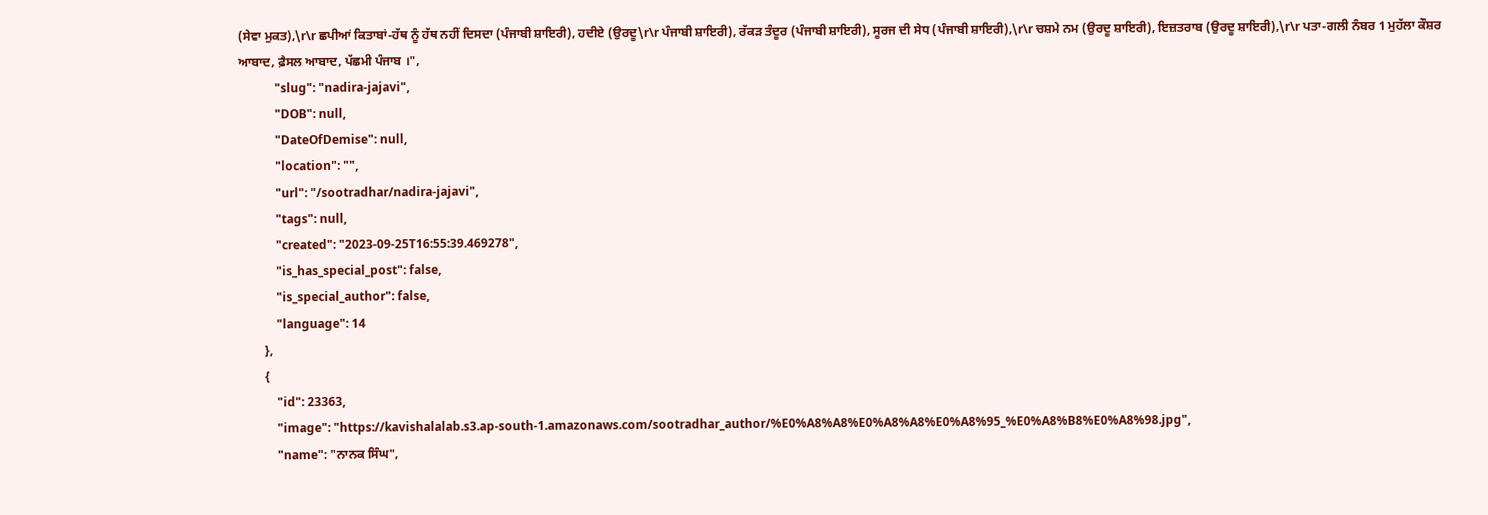(ਸੇਵਾ ਮੁਕਤ),\r\r ਛਪੀਆਂ ਕਿਤਾਬਾਂ-ਹੱਥ ਨੂੰ ਹੱਥ ਨਹੀਂ ਦਿਸਦਾ (ਪੰਜਾਬੀ ਸ਼ਾਇਰੀ), ਹਦੀਏ (ਉਰਦੂ\r\r ਪੰਜਾਬੀ ਸ਼ਾਇਰੀ), ਰੱਕੜ ਤੰਦੂਰ (ਪੰਜਾਬੀ ਸ਼ਾਇਰੀ), ਸੂਰਜ ਦੀ ਸੇਧ (ਪੰਜਾਬੀ ਸ਼ਾਇਰੀ),\r\r ਚਸ਼ਮੇ ਨਮ (ਉਰਦੂ ਸ਼ਾਇਰੀ), ਇਜ਼ਤਰਾਬ (ਉਰਦੂ ਸ਼ਾਇਰੀ),\r\r ਪਤਾ-ਗਲੀ ਨੰਬਰ 1 ਮੁਹੱਲਾ ਕੌਸ਼ਰ ਆਬਾਦ, ਫ਼ੈਸਲ ਆਬਾਦ, ਪੱਛਮੀ ਪੰਜਾਬ ।",
            "slug": "nadira-jajavi",
            "DOB": null,
            "DateOfDemise": null,
            "location": "",
            "url": "/sootradhar/nadira-jajavi",
            "tags": null,
            "created": "2023-09-25T16:55:39.469278",
            "is_has_special_post": false,
            "is_special_author": false,
            "language": 14
        },
        {
            "id": 23363,
            "image": "https://kavishalalab.s3.ap-south-1.amazonaws.com/sootradhar_author/%E0%A8%A8%E0%A8%A8%E0%A8%95_%E0%A8%B8%E0%A8%98.jpg",
            "name": "ਨਾਨਕ ਸਿੰਘ",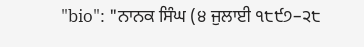"bio": "ਨਾਨਕ ਸਿੰਘ (੪ ਜੁਲਾਈ ੧੮੯੭–੨੮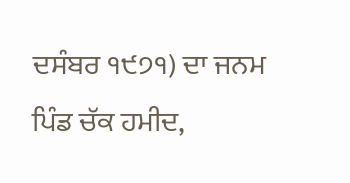ਦਸੰਬਰ ੧੯੭੧) ਦਾ ਜਨਮ ਪਿੰਡ ਚੱਕ ਹਮੀਦ,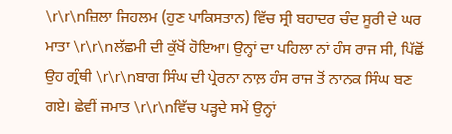\r\r\nਜ਼ਿਲਾ ਜਿਹਲਮ (ਹੁਣ ਪਾਕਿਸਤਾਨ) ਵਿੱਚ ਸ੍ਰੀ ਬਹਾਦਰ ਚੰਦ ਸੂਰੀ ਦੇ ਘਰ ਮਾਤਾ \r\r\nਲੱਛਮੀ ਦੀ ਕੁੱਖੋਂ ਹੋਇਆ। ਉਨ੍ਹਾਂ ਦਾ ਪਹਿਲਾ ਨਾਂ ਹੰਸ ਰਾਜ ਸੀ, ਪਿੱਛੋਂ ਉਹ ਗ੍ਰੰਥੀ \r\r\nਬਾਗ ਸਿੰਘ ਦੀ ਪ੍ਰੇਰਨਾ ਨਾਲ਼ ਹੰਸ ਰਾਜ ਤੋਂ ਨਾਨਕ ਸਿੰਘ ਬਣ ਗਏ। ਛੇਵੀਂ ਜਮਾਤ \r\r\nਵਿੱਚ ਪੜ੍ਹਦੇ ਸਮੇਂ ਉਨ੍ਹਾਂ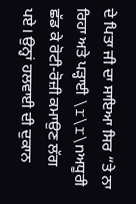ਦੇ ਪਿਤਾ ਜੀ ਦਾ ਸਾਇਆ ਸਿਰ “ਤੇ ਨਾ ਰਿਹਾ ਅਤੇ ਪੜ੍ਹਾਈ \r\r\nਅਧੂਰੀ ਛੱਡ ਕੇ ਰੋਟੀ-ਰੋਜ਼ੀ ਕਮਾਉਣ ਲੱਗ ਪਏ। ਉਨ੍ਹਾਂ ਹਲਵਾਈ ਦੀ ਦੁਕਾਨ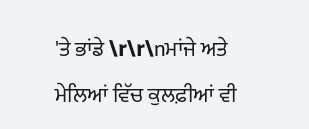'ਤੇ ਭਾਂਡੇ \r\r\nਮਾਂਜੇ ਅਤੇ ਮੇਲਿਆਂ ਵਿੱਚ ਕੁਲਫ਼ੀਆਂ ਵੀ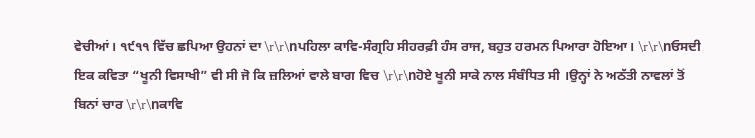ਵੇਚੀਆਂ। ੧੯੧੧ ਵਿੱਚ ਛਪਿਆ ਉਹਨਾਂ ਦਾ \r\r\nਪਹਿਲਾ ਕਾਵਿ-ਸੰਗ੍ਰਹਿ ਸੀਹਰਫ਼ੀ ਹੰਸ ਰਾਜ, ਬਹੁਤ ਹਰਮਨ ਪਿਆਰਾ ਹੋਇਆ। \r\r\nਓਸਦੀ ਇਕ ਕਵਿਤਾ “ਖੂਨੀ ਵਿਸਾਖੀ” ਵੀ ਸੀ ਜੋ ਕਿ ਜ਼ਲਿਆਂ ਵਾਲੇ ਬਾਗ ਵਿਚ \r\r\nਹੋਏ ਖੂਨੀ ਸਾਕੇ ਨਾਲ ਸੰਬੰਧਿਤ ਸੀ ।ਉਨ੍ਹਾਂ ਨੇ ਅਠੱਤੀ ਨਾਵਲਾਂ ਤੋਂ ਬਿਨਾਂ ਚਾਰ \r\r\nਕਾਵਿ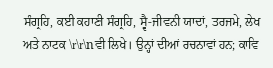ਸੰਗ੍ਰਹਿ, ਕਈ ਕਹਾਣੀ ਸੰਗ੍ਰਹਿ, ਸ੍ਵੈ-ਜੀਵਨੀ ਯਾਦਾਂ, ਤਰਜਮੇ, ਲੇਖ ਅਤੇ ਨਾਟਕ \r\r\nਵੀ ਲਿਖੇ। ਉਨ੍ਹਾਂ ਦੀਆਂ ਰਚਨਾਵਾਂ ਹਨ; ਕਾਵਿ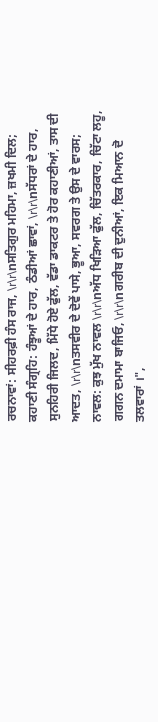ਰਚਨਾਵਾਂ: ਸੀਹਰਫ਼ੀ ਹੰਸ ਰਾਜ, \r\r\nਸਤਿਗੁਰ ਮਹਿਮਾ, ਜ਼ਖਮੀ ਦਿਲ; ਕਹਾਣੀ ਸੰਗ੍ਰਹਿ: ਹੰਝੂਆਂ ਦੇ ਹਾਰ, ਠੰਡੀਆਂ ਛਾਵਾਂ, \r\r\nਸੱਧਰਾਂ ਦੇ ਹਾਰ, ਸੁਨਹਿਰੀ ਜਿਲਦ, ਮਿੱਧੇ ਹੋਏ ਫੁੱਲ, ਵੱਡਾ ਡਾਕਟਰ ਤੇ ਹੋਰ ਕਹਾਣੀਆਂ, ਤਾਸ ਦੀ ਆਦਤ, \r\r\nਤਸਵੀਰ ਦੇ ਦੋਵੇਂ ਪਾਸੇ, ਭੂਆ, ਸਵਰਗ ਤੇ ਉਸ ਦੇ ਵਾਰਸ; ਨਾਵਲ: ਕੁਝ ਮੁੱਖ ਨਾਵਲ \r\r\nਅੱਧ ਖਿੜਿਆ ਫੁੱਲ, ਚਿੱਤਰਕਾਰ, ਚਿੱਟਾ ਲਹੂ, ਗਗਨ ਦਮਾਮਾ ਬਾਜਿਓ, \r\r\nਗਰੀਬ ਦੀ ਦੁਨੀਆਂ, ਇਕ ਮਿਆਨ ਦੋ ਤਲਵਾਰਾਂ ।",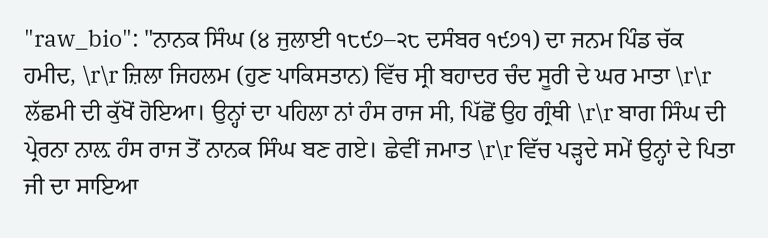"raw_bio": "ਨਾਨਕ ਸਿੰਘ (੪ ਜੁਲਾਈ ੧੮੯੭–੨੮ ਦਸੰਬਰ ੧੯੭੧) ਦਾ ਜਨਮ ਪਿੰਡ ਚੱਕ ਹਮੀਦ, \r\r ਜ਼ਿਲਾ ਜਿਹਲਮ (ਹੁਣ ਪਾਕਿਸਤਾਨ) ਵਿੱਚ ਸ੍ਰੀ ਬਹਾਦਰ ਚੰਦ ਸੂਰੀ ਦੇ ਘਰ ਮਾਤਾ \r\r ਲੱਛਮੀ ਦੀ ਕੁੱਖੋਂ ਹੋਇਆ। ਉਨ੍ਹਾਂ ਦਾ ਪਹਿਲਾ ਨਾਂ ਹੰਸ ਰਾਜ ਸੀ, ਪਿੱਛੋਂ ਉਹ ਗ੍ਰੰਥੀ \r\r ਬਾਗ ਸਿੰਘ ਦੀ ਪ੍ਰੇਰਨਾ ਨਾਲ਼ ਹੰਸ ਰਾਜ ਤੋਂ ਨਾਨਕ ਸਿੰਘ ਬਣ ਗਏ। ਛੇਵੀਂ ਜਮਾਤ \r\r ਵਿੱਚ ਪੜ੍ਹਦੇ ਸਮੇਂ ਉਨ੍ਹਾਂ ਦੇ ਪਿਤਾ ਜੀ ਦਾ ਸਾਇਆ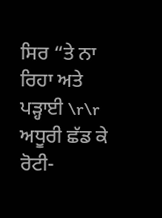ਸਿਰ “ਤੇ ਨਾ ਰਿਹਾ ਅਤੇ ਪੜ੍ਹਾਈ \r\r ਅਧੂਰੀ ਛੱਡ ਕੇ ਰੋਟੀ-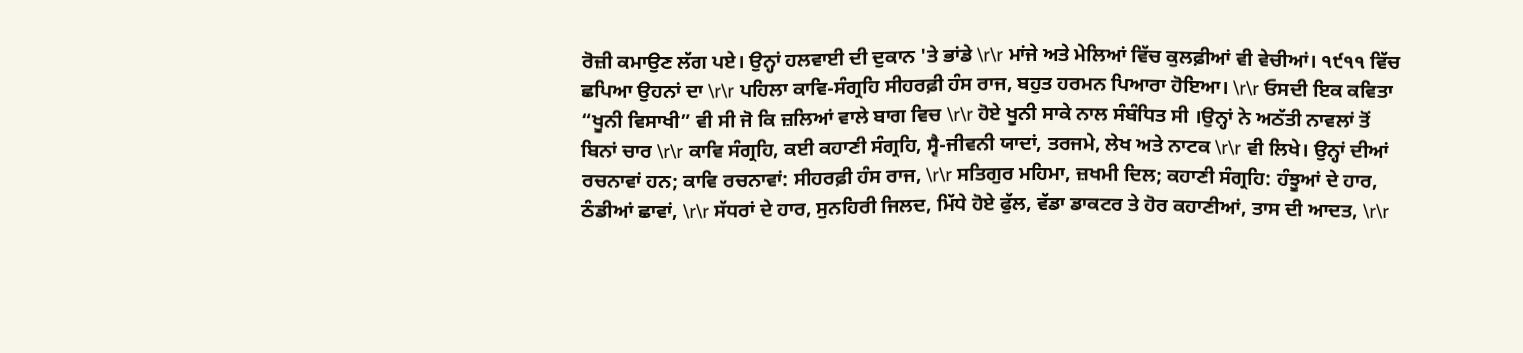ਰੋਜ਼ੀ ਕਮਾਉਣ ਲੱਗ ਪਏ। ਉਨ੍ਹਾਂ ਹਲਵਾਈ ਦੀ ਦੁਕਾਨ 'ਤੇ ਭਾਂਡੇ \r\r ਮਾਂਜੇ ਅਤੇ ਮੇਲਿਆਂ ਵਿੱਚ ਕੁਲਫ਼ੀਆਂ ਵੀ ਵੇਚੀਆਂ। ੧੯੧੧ ਵਿੱਚ ਛਪਿਆ ਉਹਨਾਂ ਦਾ \r\r ਪਹਿਲਾ ਕਾਵਿ-ਸੰਗ੍ਰਹਿ ਸੀਹਰਫ਼ੀ ਹੰਸ ਰਾਜ, ਬਹੁਤ ਹਰਮਨ ਪਿਆਰਾ ਹੋਇਆ। \r\r ਓਸਦੀ ਇਕ ਕਵਿਤਾ “ਖੂਨੀ ਵਿਸਾਖੀ” ਵੀ ਸੀ ਜੋ ਕਿ ਜ਼ਲਿਆਂ ਵਾਲੇ ਬਾਗ ਵਿਚ \r\r ਹੋਏ ਖੂਨੀ ਸਾਕੇ ਨਾਲ ਸੰਬੰਧਿਤ ਸੀ ।ਉਨ੍ਹਾਂ ਨੇ ਅਠੱਤੀ ਨਾਵਲਾਂ ਤੋਂ ਬਿਨਾਂ ਚਾਰ \r\r ਕਾਵਿ ਸੰਗ੍ਰਹਿ, ਕਈ ਕਹਾਣੀ ਸੰਗ੍ਰਹਿ, ਸ੍ਵੈ-ਜੀਵਨੀ ਯਾਦਾਂ, ਤਰਜਮੇ, ਲੇਖ ਅਤੇ ਨਾਟਕ \r\r ਵੀ ਲਿਖੇ। ਉਨ੍ਹਾਂ ਦੀਆਂ ਰਚਨਾਵਾਂ ਹਨ; ਕਾਵਿ ਰਚਨਾਵਾਂ: ਸੀਹਰਫ਼ੀ ਹੰਸ ਰਾਜ, \r\r ਸਤਿਗੁਰ ਮਹਿਮਾ, ਜ਼ਖਮੀ ਦਿਲ; ਕਹਾਣੀ ਸੰਗ੍ਰਹਿ: ਹੰਝੂਆਂ ਦੇ ਹਾਰ, ਠੰਡੀਆਂ ਛਾਵਾਂ, \r\r ਸੱਧਰਾਂ ਦੇ ਹਾਰ, ਸੁਨਹਿਰੀ ਜਿਲਦ, ਮਿੱਧੇ ਹੋਏ ਫੁੱਲ, ਵੱਡਾ ਡਾਕਟਰ ਤੇ ਹੋਰ ਕਹਾਣੀਆਂ, ਤਾਸ ਦੀ ਆਦਤ, \r\r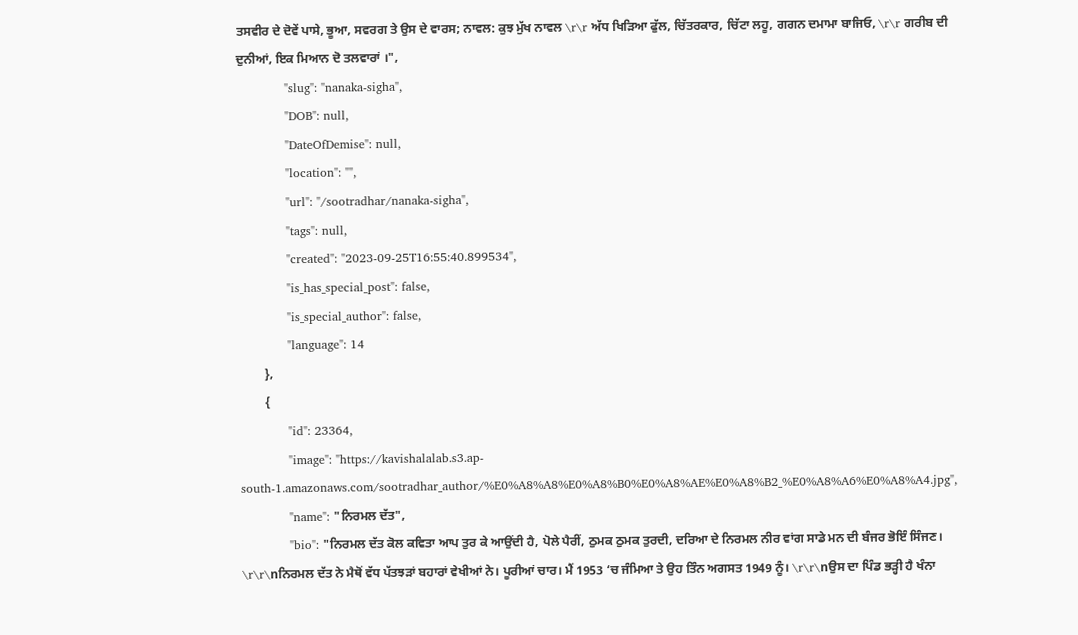ਤਸਵੀਰ ਦੇ ਦੋਵੇਂ ਪਾਸੇ, ਭੂਆ, ਸਵਰਗ ਤੇ ਉਸ ਦੇ ਵਾਰਸ; ਨਾਵਲ: ਕੁਝ ਮੁੱਖ ਨਾਵਲ \r\r ਅੱਧ ਖਿੜਿਆ ਫੁੱਲ, ਚਿੱਤਰਕਾਰ, ਚਿੱਟਾ ਲਹੂ, ਗਗਨ ਦਮਾਮਾ ਬਾਜਿਓ, \r\r ਗਰੀਬ ਦੀ ਦੁਨੀਆਂ, ਇਕ ਮਿਆਨ ਦੋ ਤਲਵਾਰਾਂ ।",
            "slug": "nanaka-sigha",
            "DOB": null,
            "DateOfDemise": null,
            "location": "",
            "url": "/sootradhar/nanaka-sigha",
            "tags": null,
            "created": "2023-09-25T16:55:40.899534",
            "is_has_special_post": false,
            "is_special_author": false,
            "language": 14
        },
        {
            "id": 23364,
            "image": "https://kavishalalab.s3.ap-south-1.amazonaws.com/sootradhar_author/%E0%A8%A8%E0%A8%B0%E0%A8%AE%E0%A8%B2_%E0%A8%A6%E0%A8%A4.jpg",
            "name": "ਨਿਰਮਲ ਦੱਤ",
            "bio": "ਨਿਰਮਲ ਦੱਤ ਕੋਲ ਕਵਿਤਾ ਆਪ ਤੁਰ ਕੇ ਆਉਂਦੀ ਹੈ, ਪੋਲੇ ਪੈਰੀਂ, ਠੁਮਕ ਠੁਮਕ ਤੁਰਦੀ, ਦਰਿਆ ਦੇ ਨਿਰਮਲ ਨੀਰ ਵਾਂਗ ਸਾਡੇ ਮਨ ਦੀ ਬੰਜਰ ਭੋਇੰ ਸਿੰਜਣ। \r\r\nਨਿਰਮਲ ਦੱਤ ਨੇ ਮੈਥੋਂ ਵੱਧ ਪੱਤਝੜਾਂ ਬਹਾਰਾਂ ਵੇਖੀਆਂ ਨੇ। ਪੂਰੀਆਂ ਚਾਰ। ਮੈਂ 1953 ‘ਚ ਜੰਮਿਆ ਤੇ ਉਹ ਤਿੰਨ ਅਗਸਤ 1949 ਨੂੰ। \r\r\nਉਸ ਦਾ ਪਿੰਡ ਭੜ੍ਹੀ ਹੈ ਖੰਨਾ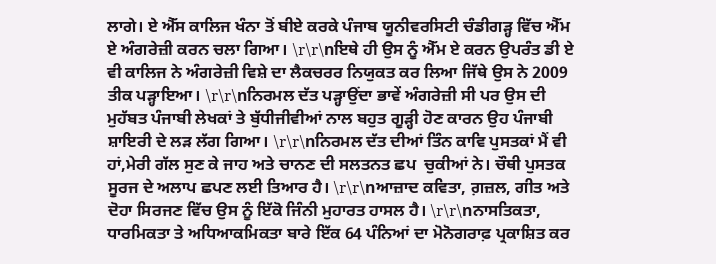ਲਾਗੇ। ਏ ਐੱਸ ਕਾਲਿਜ ਖੰਨਾ ਤੋਂ ਬੀਏ ਕਰਕੇ ਪੰਜਾਬ ਯੂਨੀਵਰਸਿਟੀ ਚੰਡੀਗੜ੍ਹ ਵਿੱਚ ਐੱਮ ਏ ਅੰਗਰੇਜ਼ੀ ਕਰਨ ਚਲਾ ਗਿਆ। \r\r\nਇਥੇ ਹੀ ਉਸ ਨੂੰ ਐੱਮ ਏ ਕਰਨ ਉਪਰੰਤ ਡੀ ਏ ਵੀ ਕਾਲਿਜ ਨੇ ਅੰਗਰੇਜ਼ੀ ਵਿਸ਼ੇ ਦਾ ਲੈਕਚਰਰ ਨਿਯੁਕਤ ਕਰ ਲਿਆ ਜਿੱਥੇ ਉਸ ਨੇ 2009 ਤੀਕ ਪੜ੍ਹਾਇਆ। \r\r\nਨਿਰਮਲ ਦੱਤ ਪੜ੍ਹਾਉਂਦਾ ਭਾਵੇਂ ਅੰਗਰੇਜ਼ੀ ਸੀ ਪਰ ਉਸ ਦੀ ਮੁਹੱਬਤ ਪੰਜਾਬੀ ਲੇਖਕਾਂ ਤੇ ਬੁੱਧੀਜੀਵੀਆਂ ਨਾਲ ਬਹੁਤ ਗੂੜ੍ਹੀ ਹੋਣ ਕਾਰਨ ਉਹ ਪੰਜਾਬੀ ਸ਼ਾਇਰੀ ਦੇ ਲੜ ਲੱਗ ਗਿਆ। \r\r\nਨਿਰਮਲ ਦੱਤ ਦੀਆਂ ਤਿੰਨ ਕਾਵਿ ਪੁਸਤਕਾਂ ਮੈਂ ਵੀ ਹਾਂ,ਮੇਰੀ ਗੱਲ ਸੁਣ ਕੇ ਜਾਹ ਅਤੇ ਚਾਨਣ ਦੀ ਸਲਤਨਤ ਛਪ  ਚੁਕੀਆਂ ਨੇ। ਚੌਥੀ ਪੁਸਤਕ ਸੂਰਜ ਦੇ ਅਲਾਪ ਛਪਣ ਲਈ ਤਿਆਰ ਹੈ। \r\r\nਆਜ਼ਾਦ ਕਵਿਤਾ, ਗ਼ਜ਼ਲ, ਗੀਤ ਅਤੇ ਦੋਹਾ ਸਿਰਜਣ ਵਿੱਚ ਉਸ ਨੂੰ ਇੱਕੋ ਜਿੰਨੀ ਮੁਹਾਰਤ ਹਾਸਲ ਹੈ। \r\r\nਨਾਸਤਿਕਤਾ, ਧਾਰਮਿਕਤਾ ਤੇ ਅਧਿਆਕਮਿਕਤਾ ਬਾਰੇ ਇੱਕ 64 ਪੰਨਿਆਂ ਦਾ ਮੋਨੋਗਰਾਫ਼ ਪ੍ਰਕਾਸ਼ਿਤ ਕਰ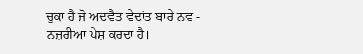ਚੁਕਾ ਹੈ ਜੋ ਅਦਵੈਤ ਵੇਦਾਂਤ ਬਾਰੇ ਨਵ - ਨਜ਼ਰੀਆ ਪੇਸ਼ ਕਰਦਾ ਹੈ।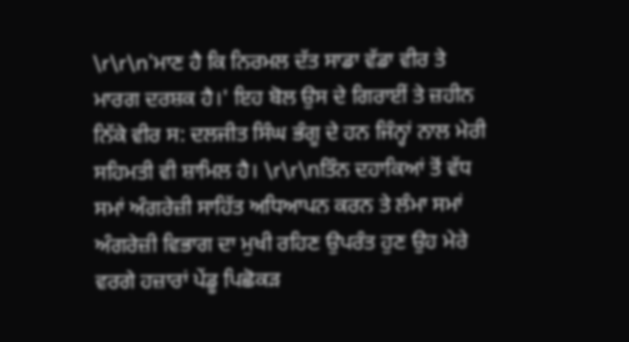\r\r\n'ਮਾਣ ਹੈ ਕਿ ਨਿਰਮਲ ਦੱਤ ਸਾਡਾ ਵੱਡਾ ਵੀਰ ਤੇ ਮਾਰਗ ਦਰਸ਼ਕ ਹੈ।' ਇਹ ਬੋਲ ਉਸ ਦੇ ਗਿਰਾਈਂ ਤੇ ਜ਼ਹੀਨ ਨਿੱਕੇ ਵੀਰ ਸ: ਦਲਜੀਤ ਸਿੰਘ ਭੰਗੂ ਦੇ ਹਨ ਜਿੰਨ੍ਹਾਂ ਨਾਲ ਮੇਰੀ ਸਹਿਮਤੀ ਵੀ ਸ਼ਾਮਿਲ ਹੈ। \r\r\nਤਿੰਨ ਦਹਾਕਿਆਂ ਤੋਂ ਵੱਧ ਸਮਾਂ ਅੰਗਰੇਜ਼ੀ ਸਾਹਿੱਤ ਅਧਿਆਪਨ ਕਰਨ ਤੇ ਲੰਮਾ ਸਮਾਂ ਅੰਗਰੇਜ਼ੀ ਵਿਭਾਗ ਦਾ ਮੁਖੀ ਰਹਿਣ ਉਪਰੰਤ ਹੁਣ ਉਹ ਮੇਰੇ ਵਰਗੇ ਹਜ਼ਾਰਾਂ ਪੇਂਡੂ ਪਿਛੋਕੜ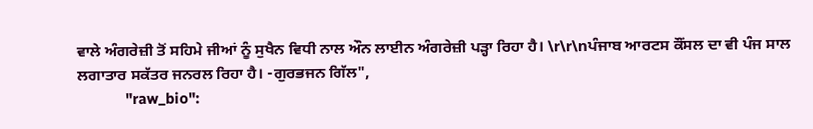ਵਾਲੇ ਅੰਗਰੇਜ਼ੀ ਤੋਂ ਸਹਿਮੇ ਜੀਆਂ ਨੂੰ ਸੁਖੈਨ ਵਿਧੀ ਨਾਲ ਔਨ ਲਾਈਨ ਅੰਗਰੇਜ਼ੀ ਪੜ੍ਹਾ ਰਿਹਾ ਹੈ। \r\r\nਪੰਜਾਬ ਆਰਟਸ ਕੌਂਸਲ ਦਾ ਵੀ ਪੰਜ ਸਾਲ ਲਗਾਤਾਰ ਸਕੱਤਰ ਜਨਰਲ ਰਿਹਾ ਹੈ। -ਗੁਰਭਜਨ ਗਿੱਲ",
            "raw_bio":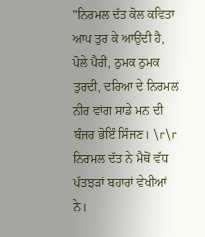"ਨਿਰਮਲ ਦੱਤ ਕੋਲ ਕਵਿਤਾ ਆਪ ਤੁਰ ਕੇ ਆਉਂਦੀ ਹੈ, ਪੋਲੇ ਪੈਰੀਂ, ਠੁਮਕ ਠੁਮਕ ਤੁਰਦੀ, ਦਰਿਆ ਦੇ ਨਿਰਮਲ ਨੀਰ ਵਾਂਗ ਸਾਡੇ ਮਨ ਦੀ ਬੰਜਰ ਭੋਇੰ ਸਿੰਜਣ। \r\r ਨਿਰਮਲ ਦੱਤ ਨੇ ਮੈਥੋਂ ਵੱਧ ਪੱਤਝੜਾਂ ਬਹਾਰਾਂ ਵੇਖੀਆਂ ਨੇ।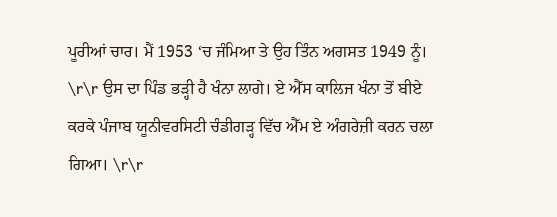ਪੂਰੀਆਂ ਚਾਰ। ਮੈਂ 1953 ‘ਚ ਜੰਮਿਆ ਤੇ ਉਹ ਤਿੰਨ ਅਗਸਤ 1949 ਨੂੰ। \r\r ਉਸ ਦਾ ਪਿੰਡ ਭੜ੍ਹੀ ਹੈ ਖੰਨਾ ਲਾਗੇ। ਏ ਐੱਸ ਕਾਲਿਜ ਖੰਨਾ ਤੋਂ ਬੀਏ ਕਰਕੇ ਪੰਜਾਬ ਯੂਨੀਵਰਸਿਟੀ ਚੰਡੀਗੜ੍ਹ ਵਿੱਚ ਐੱਮ ਏ ਅੰਗਰੇਜ਼ੀ ਕਰਨ ਚਲਾ ਗਿਆ। \r\r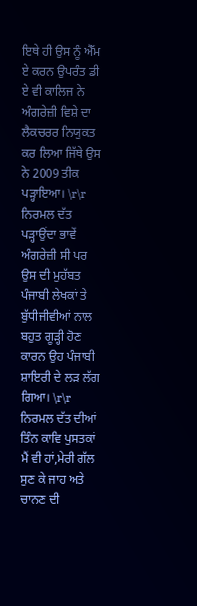ਇਥੇ ਹੀ ਉਸ ਨੂੰ ਐੱਮ ਏ ਕਰਨ ਉਪਰੰਤ ਡੀ ਏ ਵੀ ਕਾਲਿਜ ਨੇ ਅੰਗਰੇਜ਼ੀ ਵਿਸ਼ੇ ਦਾ ਲੈਕਚਰਰ ਨਿਯੁਕਤ ਕਰ ਲਿਆ ਜਿੱਥੇ ਉਸ ਨੇ 2009 ਤੀਕ ਪੜ੍ਹਾਇਆ। \r\r ਨਿਰਮਲ ਦੱਤ ਪੜ੍ਹਾਉਂਦਾ ਭਾਵੇਂ ਅੰਗਰੇਜ਼ੀ ਸੀ ਪਰ ਉਸ ਦੀ ਮੁਹੱਬਤ ਪੰਜਾਬੀ ਲੇਖਕਾਂ ਤੇ ਬੁੱਧੀਜੀਵੀਆਂ ਨਾਲ ਬਹੁਤ ਗੂੜ੍ਹੀ ਹੋਣ ਕਾਰਨ ਉਹ ਪੰਜਾਬੀ ਸ਼ਾਇਰੀ ਦੇ ਲੜ ਲੱਗ ਗਿਆ। \r\r ਨਿਰਮਲ ਦੱਤ ਦੀਆਂ ਤਿੰਨ ਕਾਵਿ ਪੁਸਤਕਾਂ ਮੈਂ ਵੀ ਹਾਂ,ਮੇਰੀ ਗੱਲ ਸੁਣ ਕੇ ਜਾਹ ਅਤੇ ਚਾਨਣ ਦੀ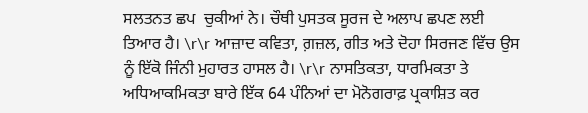ਸਲਤਨਤ ਛਪ  ਚੁਕੀਆਂ ਨੇ। ਚੌਥੀ ਪੁਸਤਕ ਸੂਰਜ ਦੇ ਅਲਾਪ ਛਪਣ ਲਈ ਤਿਆਰ ਹੈ। \r\r ਆਜ਼ਾਦ ਕਵਿਤਾ, ਗ਼ਜ਼ਲ, ਗੀਤ ਅਤੇ ਦੋਹਾ ਸਿਰਜਣ ਵਿੱਚ ਉਸ ਨੂੰ ਇੱਕੋ ਜਿੰਨੀ ਮੁਹਾਰਤ ਹਾਸਲ ਹੈ। \r\r ਨਾਸਤਿਕਤਾ, ਧਾਰਮਿਕਤਾ ਤੇ ਅਧਿਆਕਮਿਕਤਾ ਬਾਰੇ ਇੱਕ 64 ਪੰਨਿਆਂ ਦਾ ਮੋਨੋਗਰਾਫ਼ ਪ੍ਰਕਾਸ਼ਿਤ ਕਰ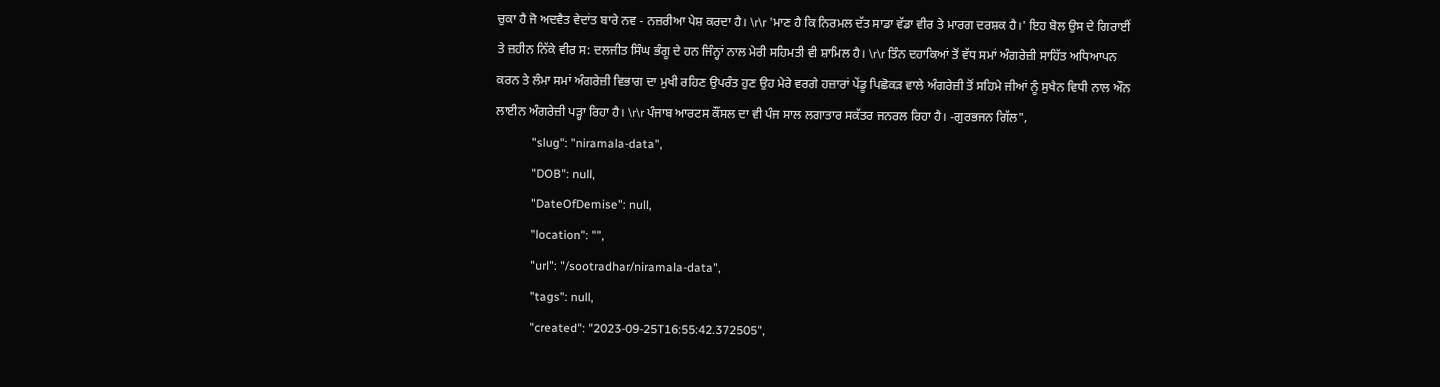ਚੁਕਾ ਹੈ ਜੋ ਅਦਵੈਤ ਵੇਦਾਂਤ ਬਾਰੇ ਨਵ - ਨਜ਼ਰੀਆ ਪੇਸ਼ ਕਰਦਾ ਹੈ। \r\r 'ਮਾਣ ਹੈ ਕਿ ਨਿਰਮਲ ਦੱਤ ਸਾਡਾ ਵੱਡਾ ਵੀਰ ਤੇ ਮਾਰਗ ਦਰਸ਼ਕ ਹੈ।' ਇਹ ਬੋਲ ਉਸ ਦੇ ਗਿਰਾਈਂ ਤੇ ਜ਼ਹੀਨ ਨਿੱਕੇ ਵੀਰ ਸ: ਦਲਜੀਤ ਸਿੰਘ ਭੰਗੂ ਦੇ ਹਨ ਜਿੰਨ੍ਹਾਂ ਨਾਲ ਮੇਰੀ ਸਹਿਮਤੀ ਵੀ ਸ਼ਾਮਿਲ ਹੈ। \r\r ਤਿੰਨ ਦਹਾਕਿਆਂ ਤੋਂ ਵੱਧ ਸਮਾਂ ਅੰਗਰੇਜ਼ੀ ਸਾਹਿੱਤ ਅਧਿਆਪਨ ਕਰਨ ਤੇ ਲੰਮਾ ਸਮਾਂ ਅੰਗਰੇਜ਼ੀ ਵਿਭਾਗ ਦਾ ਮੁਖੀ ਰਹਿਣ ਉਪਰੰਤ ਹੁਣ ਉਹ ਮੇਰੇ ਵਰਗੇ ਹਜ਼ਾਰਾਂ ਪੇਂਡੂ ਪਿਛੋਕੜ ਵਾਲੇ ਅੰਗਰੇਜ਼ੀ ਤੋਂ ਸਹਿਮੇ ਜੀਆਂ ਨੂੰ ਸੁਖੈਨ ਵਿਧੀ ਨਾਲ ਔਨ ਲਾਈਨ ਅੰਗਰੇਜ਼ੀ ਪੜ੍ਹਾ ਰਿਹਾ ਹੈ। \r\r ਪੰਜਾਬ ਆਰਟਸ ਕੌਂਸਲ ਦਾ ਵੀ ਪੰਜ ਸਾਲ ਲਗਾਤਾਰ ਸਕੱਤਰ ਜਨਰਲ ਰਿਹਾ ਹੈ। -ਗੁਰਭਜਨ ਗਿੱਲ",
            "slug": "niramala-data",
            "DOB": null,
            "DateOfDemise": null,
            "location": "",
            "url": "/sootradhar/niramala-data",
            "tags": null,
            "created": "2023-09-25T16:55:42.372505",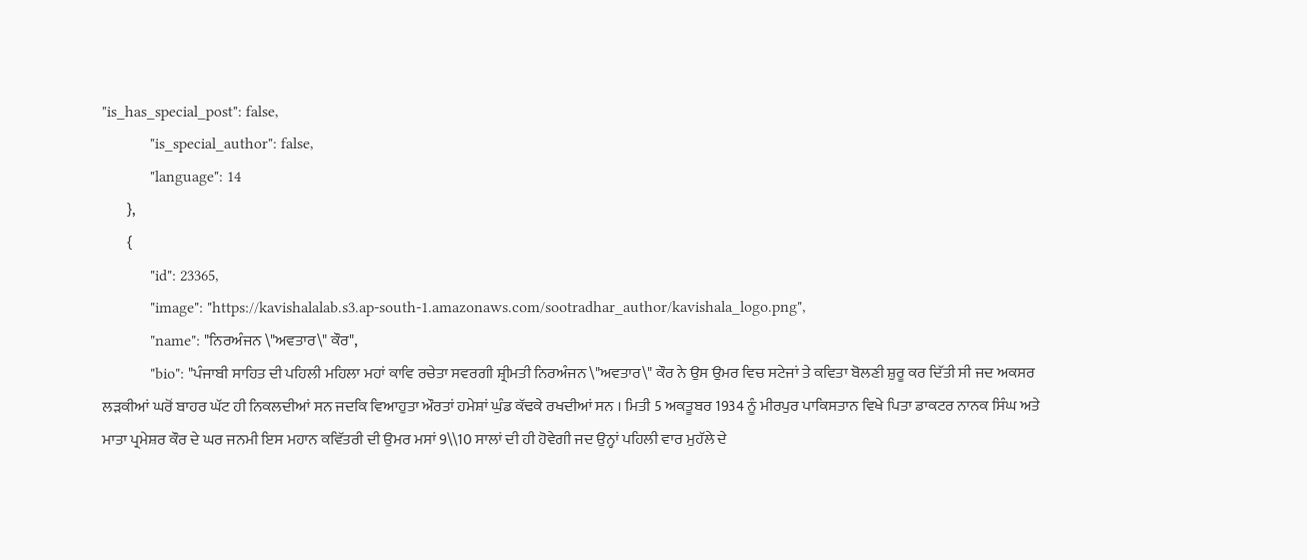"is_has_special_post": false,
            "is_special_author": false,
            "language": 14
        },
        {
            "id": 23365,
            "image": "https://kavishalalab.s3.ap-south-1.amazonaws.com/sootradhar_author/kavishala_logo.png",
            "name": "ਨਿਰਅੰਜਨ \"ਅਵਤਾਰ\" ਕੌਰ",
            "bio": "ਪੰਜਾਬੀ ਸਾਹਿਤ ਦੀ ਪਹਿਲੀ ਮਹਿਲਾ ਮਹਾਂ ਕਾਵਿ ਰਚੇਤਾ ਸਵਰਗੀ ਸ਼੍ਰੀਮਤੀ ਨਿਰਅੰਜਨ \"ਅਵਤਾਰ\" ਕੌਰ ਨੇ ਉਸ ਉਮਰ ਵਿਚ ਸਟੇਜਾਂ ਤੇ ਕਵਿਤਾ ਬੋਲਣੀ ਸ਼ੁਰੂ ਕਰ ਦਿੱਤੀ ਸੀ ਜਦ ਅਕਸਰ ਲੜਕੀਆਂ ਘਰੋਂ ਬਾਹਰ ਘੱਟ ਹੀ ਨਿਕਲਦੀਆਂ ਸਨ ਜਦਕਿ ਵਿਆਹੁਤਾ ਔਰਤਾਂ ਹਮੇਸ਼ਾਂ ਘੁੰਡ ਕੱਢਕੇ ਰਖਦੀਆਂ ਸਨ । ਮਿਤੀ 5 ਅਕਤੂਬਰ 1934 ਨੂੰ ਮੀਰਪੁਰ ਪਾਕਿਸਤਾਨ ਵਿਖੇ ਪਿਤਾ ਡਾਕਟਰ ਨਾਨਕ ਸਿੰਘ ਅਤੇ ਮਾਤਾ ਪ੍ਰਮੇਸ਼ਰ ਕੌਰ ਦੇ ਘਰ ਜਨਮੀ ਇਸ ਮਹਾਨ ਕਵਿੱਤਰੀ ਦੀ ਉਮਰ ਮਸਾਂ 9\\10 ਸਾਲਾਂ ਦੀ ਹੀ ਹੋਵੇਗੀ ਜਦ ਉਨ੍ਹਾਂ ਪਹਿਲੀ ਵਾਰ ਮੁਹੱਲੇ ਦੇ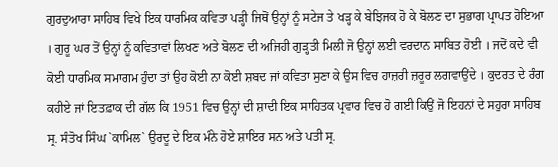ਗੁਰਦੁਆਰਾ ਸਾਹਿਬ ਵਿਖੇ ਇਕ ਧਾਰਮਿਕ ਕਵਿਤਾ ਪੜ੍ਹੀ ਜਿਥੋਂ ਉਨ੍ਹਾਂ ਨੂੰ ਸਟੇਜ ਤੇ ਖੜ੍ਹ ਕੇ ਬੇਝਿਜਕ ਹੋ ਕੇ ਬੋਲਣ ਦਾ ਸੁਭਾਗ ਪ੍ਰਾਪਤ ਹੋਇਆ । ਗੁਰੂ ਘਰ ਤੋਂ ਉਨ੍ਹਾਂ ਨੂੰ ਕਵਿਤਾਵਾਂ ਲਿਖਣ ਅਤੇ ਬੋਲਣ ਦੀ ਅਜਿਹੀ ਗੁੜ੍ਹਤੀ ਮਿਲੀ ਜੋ ਉਨ੍ਹਾਂ ਲਈ ਵਰਦਾਨ ਸਾਬਿਤ ਹੋਈ । ਜਦੋਂ ਕਦੇ ਵੀ ਕੋਈ ਧਾਰਮਿਕ ਸਮਾਗਮ ਹੁੰਦਾ ਤਾਂ ਉਹ ਕੋਈ ਨਾ ਕੋਈ ਸ਼ਬਦ ਜਾਂ ਕਵਿਤਾ ਸੁਣਾ ਕੇ ਉਸ ਵਿਚ ਹਾਜ਼ਰੀ ਜ਼ਰੂਰ ਲਗਵਾਉਂਦੇ । ਕੁਦਰਤ ਦੇ ਰੰਗ ਕਹੀਏ ਜਾਂ ਇਤਫ਼ਾਕ ਦੀ ਗੱਲ ਕਿ 1951 ਵਿਚ ਉਨ੍ਹਾਂ ਦੀ ਸ਼ਾਦੀ ਇਕ ਸਾਹਿਤਕ ਪ੍ਰਵਾਰ ਵਿਚ ਹੋ ਗਈ ਕਿਉਂ ਜੋ ਇਹਨਾਂ ਦੇ ਸਹੁਰਾ ਸਾਹਿਬ ਸ੍ਰ. ਸੰਤੋਖ ਸਿੰਘ `ਕਾਮਿਲ` ਉਰਦੂ ਦੇ ਇਕ ਮੰਨੇ ਹੋਏ ਸ਼ਾਇਰ ਸਨ ਅਤੇ ਪਤੀ ਸ੍ਰ.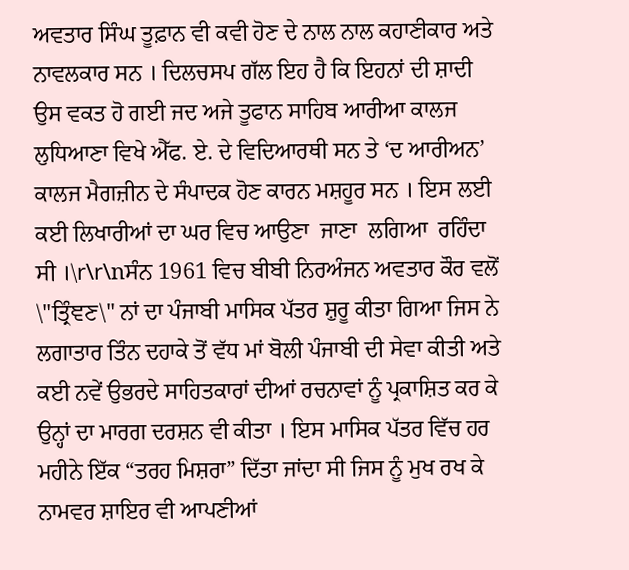ਅਵਤਾਰ ਸਿੰਘ ਤੂਫ਼ਾਨ ਵੀ ਕਵੀ ਹੋਣ ਦੇ ਨਾਲ ਨਾਲ ਕਹਾਣੀਕਾਰ ਅਤੇ ਨਾਵਲਕਾਰ ਸਨ । ਦਿਲਚਸਪ ਗੱਲ ਇਹ ਹੈ ਕਿ ਇਹਨਾਂ ਦੀ ਸ਼ਾਦੀ ਉਸ ਵਕਤ ਹੋ ਗਈ ਜਦ ਅਜੇ ਤੂਫਾਨ ਸਾਹਿਬ ਆਰੀਆ ਕਾਲਜ ਲੁਧਿਆਣਾ ਵਿਖੇ ਐੱਫ. ਏ. ਦੇ ਵਿਦਿਆਰਥੀ ਸਨ ਤੇ ‘ਦ ਆਰੀਅਨ’ ਕਾਲਜ ਮੈਗਜ਼ੀਨ ਦੇ ਸੰਪਾਦਕ ਹੋਣ ਕਾਰਨ ਮਸ਼ਹੂਰ ਸਨ । ਇਸ ਲਈ ਕਈ ਲਿਖਾਰੀਆਂ ਦਾ ਘਰ ਵਿਚ ਆਉਣਾ  ਜਾਣਾ  ਲਗਿਆ  ਰਹਿੰਦਾ ਸੀ ।\r\r\nਸੰਨ 1961 ਵਿਚ ਬੀਬੀ ਨਿਰਅੰਜਨ ਅਵਤਾਰ ਕੌਰ ਵਲੋਂ \"ਤ੍ਰਿੰਞਣ\" ਨਾਂ ਦਾ ਪੰਜਾਬੀ ਮਾਸਿਕ ਪੱਤਰ ਸ਼ੁਰੂ ਕੀਤਾ ਗਿਆ ਜਿਸ ਨੇ ਲਗਾਤਾਰ ਤਿੰਨ ਦਹਾਕੇ ਤੋਂ ਵੱਧ ਮਾਂ ਬੋਲੀ ਪੰਜਾਬੀ ਦੀ ਸੇਵਾ ਕੀਤੀ ਅਤੇ ਕਈ ਨਵੇਂ ਉਭਰਦੇ ਸਾਹਿਤਕਾਰਾਂ ਦੀਆਂ ਰਚਨਾਵਾਂ ਨੂੰ ਪ੍ਰਕਾਸ਼ਿਤ ਕਰ ਕੇ ਉਨ੍ਹਾਂ ਦਾ ਮਾਰਗ ਦਰਸ਼ਨ ਵੀ ਕੀਤਾ । ਇਸ ਮਾਸਿਕ ਪੱਤਰ ਵਿੱਚ ਹਰ ਮਹੀਨੇ ਇੱਕ “ਤਰਹ ਮਿਸ਼ਰਾ” ਦਿੱਤਾ ਜਾਂਦਾ ਸੀ ਜਿਸ ਨੂੰ ਮੁਖ ਰਖ ਕੇ ਨਾਮਵਰ ਸ਼ਾਇਰ ਵੀ ਆਪਣੀਆਂ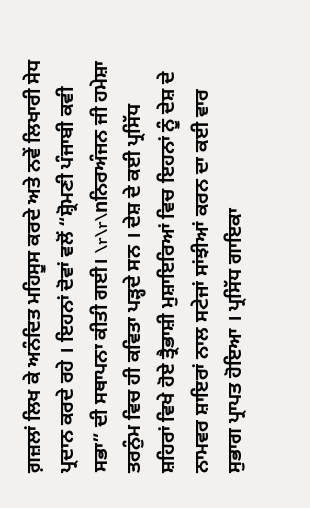ਗ਼ਜ਼ਲਾਂ ਲਿਖ ਕੇ ਅਨੰਦਿਤ ਮਹਿਸੂਸ ਕਰਦੇ ਅਤੇ ਨਵੇਂ ਲਿਖਾਰੀ ਸੇਧ ਪ੍ਰਦਾਨ ਕਰਦੇ ਰਹੇ । ਇਹਨਾਂ ਦੋਵਾਂ ਵਲੋਂ “ਸ਼੍ਰੋਮਣੀ ਪੰਜਾਬੀ ਕਵੀ ਸਭਾ” ਦੀ ਸਥਾਪਨਾ ਕੀਤੀ ਗਈ। \r\r\nਨਿਰਅੰਜਨ ਜੀ ਹਮੇਸ਼ਾ ਤਰਨੁੰਮ ਵਿਚ ਹੀ ਕਵਿਤਾ ਪੜ੍ਹਦੇ ਸਨ । ਦੇਸ਼ ਦੇ ਕਈ ਪ੍ਰਸਿੱਧ ਸ਼ਹਿਰਾਂ ਵਿਖੇ ਹੋਏ ਤ੍ਰੈਭਾਸ਼ੀ ਮੁਸ਼ਾਇਰਿਆਂ ਵਿਚ ਇਹਨਾਂ ਨੂੰ ਦੇਸ਼ ਦੇ ਨਾਮਵਰ ਸ਼ਾਇਰਾਂ ਨਾਲ ਸਟੇਜਾਂ ਸਾਂਝੀਆਂ ਕਰਨ ਦਾ ਕਈ ਵਾਰ ਸੁਭਾਗ ਪ੍ਰਾਪਤ ਹੋਇਆ । ਪ੍ਰਸਿੱਧ ਗਾਇਕਾ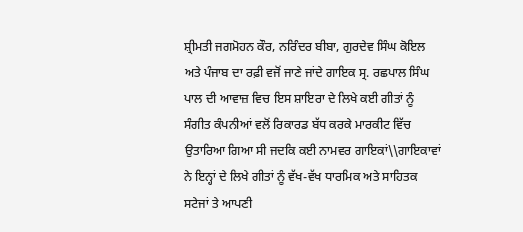ਸ਼੍ਰੀਮਤੀ ਜਗਮੋਹਨ ਕੌਰ, ਨਰਿੰਦਰ ਬੀਬਾ, ਗੁਰਦੇਵ ਸਿੰਘ ਕੋਇਲ ਅਤੇ ਪੰਜਾਬ ਦਾ ਰਫ਼ੀ ਵਜੋਂ ਜਾਣੇ ਜਾਂਦੇ ਗਾਇਕ ਸ੍ਰ. ਰਛਪਾਲ ਸਿੰਘ ਪਾਲ ਦੀ ਆਵਾਜ਼ ਵਿਚ ਇਸ ਸ਼ਾਇਰਾ ਦੇ ਲਿਖੇ ਕਈ ਗੀਤਾਂ ਨੂੰ ਸੰਗੀਤ ਕੰਪਨੀਆਂ ਵਲੋਂ ਰਿਕਾਰਡ ਬੱਧ ਕਰਕੇ ਮਾਰਕੀਟ ਵਿੱਚ ਉਤਾਰਿਆ ਗਿਆ ਸੀ ਜਦਕਿ ਕਈ ਨਾਮਵਰ ਗਾਇਕਾਂ\\ਗਾਇਕਾਵਾਂ ਨੇ ਇਨ੍ਹਾਂ ਦੇ ਲਿਖੇ ਗੀਤਾਂ ਨੂੰ ਵੱਖ-ਵੱਖ ਧਾਰਮਿਕ ਅਤੇ ਸਾਹਿਤਕ ਸਟੇਜਾਂ ਤੇ ਆਪਣੀ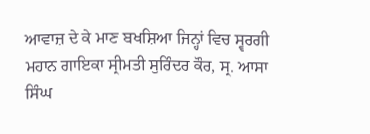ਆਵਾਜ਼ ਦੇ ਕੇ ਮਾਣ ਬਖਸ਼ਿਆ ਜਿਨ੍ਹਾਂ ਵਿਚ ਸ੍ਵਰਗੀ ਮਹਾਨ ਗਾਇਕਾ ਸ੍ਰੀਮਤੀ ਸੁਰਿੰਦਰ ਕੌਰ, ਸ੍ਰ. ਆਸਾ ਸਿੰਘ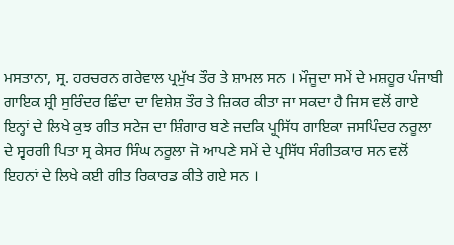ਮਸਤਾਨਾ, ਸ੍ਰ. ਹਰਚਰਨ ਗਰੇਵਾਲ ਪ੍ਰਮੁੱਖ ਤੌਰ ਤੇ ਸ਼ਾਮਲ ਸਨ । ਮੌਜੂਦਾ ਸਮੇਂ ਦੇ ਮਸ਼ਹੂਰ ਪੰਜਾਬੀ ਗਾਇਕ ਸ਼੍ਰੀ ਸੁਰਿੰਦਰ ਛਿੰਦਾ ਦਾ ਵਿਸ਼ੇਸ਼ ਤੌਰ ਤੇ ਜ਼ਿਕਰ ਕੀਤਾ ਜਾ ਸਕਦਾ ਹੈ ਜਿਸ ਵਲੋਂ ਗਾਏ ਇਨ੍ਹਾਂ ਦੇ ਲਿਖੇ ਕੁਝ ਗੀਤ ਸਟੇਜ ਦਾ ਸ਼ਿੰਗਾਰ ਬਣੇ ਜਦਕਿ ਪ੍ਹ੍ਸਿੱਧ ਗਾਇਕਾ ਜਸਪਿੰਦਰ ਨਰੂਲਾ ਦੇ ਸ੍ਵਰਗੀ ਪਿਤਾ ਸ੍ਰ ਕੇਸਰ ਸਿੰਘ ਨਰੂਲਾ ਜੋ ਆਪਣੇ ਸਮੇਂ ਦੇ ਪ੍ਰਸਿੱਧ ਸੰਗੀਤਕਾਰ ਸਨ ਵਲੋਂ ਇਹਨਾਂ ਦੇ ਲਿਖੇ ਕਈ ਗੀਤ ਰਿਕਾਰਡ ਕੀਤੇ ਗਏ ਸਨ ।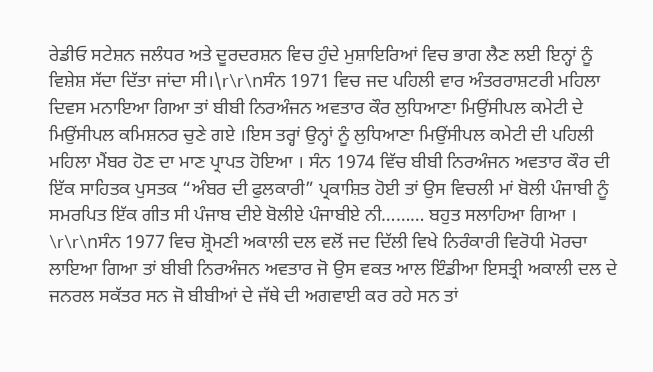ਰੇਡੀਓ ਸਟੇਸ਼ਨ ਜਲੰਧਰ ਅਤੇ ਦੂਰਦਰਸ਼ਨ ਵਿਚ ਹੁੰਦੇ ਮੁਸ਼ਾਇਰਿਆਂ ਵਿਚ ਭਾਗ ਲੈਣ ਲਈ ਇਨ੍ਹਾਂ ਨੂੰ ਵਿਸ਼ੇਸ਼ ਸੱਦਾ ਦਿੱਤਾ ਜਾਂਦਾ ਸੀ।\r\r\nਸੰਨ 1971 ਵਿਚ ਜਦ ਪਹਿਲੀ ਵਾਰ ਅੰਤਰਰਾਸ਼ਟਰੀ ਮਹਿਲਾ ਦਿਵਸ ਮਨਾਇਆ ਗਿਆ ਤਾਂ ਬੀਬੀ ਨਿਰਅੰਜਨ ਅਵਤਾਰ ਕੌਰ ਲੁਧਿਆਣਾ ਮਿਉਂਸੀਪਲ ਕਮੇਟੀ ਦੇ ਮਿਉਂਸੀਪਲ ਕਮਿਸ਼ਨਰ ਚੁਣੇ ਗਏ ।ਇਸ ਤਰ੍ਹਾਂ ਉਨ੍ਹਾਂ ਨੂੰ ਲੁਧਿਆਣਾ ਮਿਉਂਸੀਪਲ ਕਮੇਟੀ ਦੀ ਪਹਿਲੀ ਮਹਿਲਾ ਮੈਂਬਰ ਹੋਣ ਦਾ ਮਾਣ ਪ੍ਰਾਪਤ ਹੋਇਆ । ਸੰਨ 1974 ਵਿੱਚ ਬੀਬੀ ਨਿਰਅੰਜਨ ਅਵਤਾਰ ਕੌਰ ਦੀ ਇੱਕ ਸਾਹਿਤਕ ਪੁਸਤਕ “ਅੰਬਰ ਦੀ ਫੁਲਕਾਰੀ” ਪ੍ਰਕਾਸ਼ਿਤ ਹੋਈ ਤਾਂ ਉਸ ਵਿਚਲੀ ਮਾਂ ਬੋਲੀ ਪੰਜਾਬੀ ਨੂੰ ਸਮਰਪਿਤ ਇੱਕ ਗੀਤ ਸੀ ਪੰਜਾਬ ਦੀਏ ਬੋਲੀਏ ਪੰਜਾਬੀਏ ਨੀ……… ਬਹੁਤ ਸਲਾਹਿਆ ਗਿਆ । \r\r\nਸੰਨ 1977 ਵਿਚ ਸ਼੍ਰੋਮਣੀ ਅਕਾਲੀ ਦਲ ਵਲੋਂ ਜਦ ਦਿੱਲੀ ਵਿਖੇ ਨਿਰੰਕਾਰੀ ਵਿਰੋਧੀ ਮੋਰਚਾ ਲਾਇਆ ਗਿਆ ਤਾਂ ਬੀਬੀ ਨਿਰਅੰਜਨ ਅਵਤਾਰ ਜੋ ਉਸ ਵਕਤ ਆਲ ਇੰਡੀਆ ਇਸਤ੍ਰੀ ਅਕਾਲੀ ਦਲ ਦੇ ਜਨਰਲ ਸਕੱਤਰ ਸਨ ਜੋ ਬੀਬੀਆਂ ਦੇ ਜੱਥੇ ਦੀ ਅਗਵਾਈ ਕਰ ਰਹੇ ਸਨ ਤਾਂ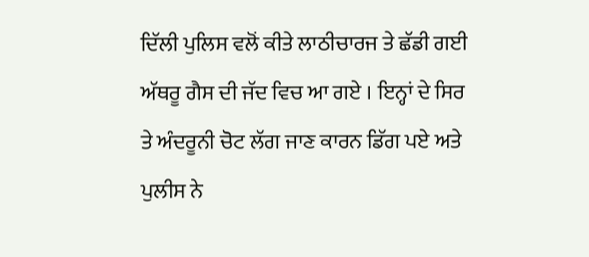ਦਿੱਲੀ ਪੁਲਿਸ ਵਲੋਂ ਕੀਤੇ ਲਾਠੀਚਾਰਜ ਤੇ ਛੱਡੀ ਗਈ ਅੱਥਰੂ ਗੈਸ ਦੀ ਜੱਦ ਵਿਚ ਆ ਗਏ । ਇਨ੍ਹਾਂ ਦੇ ਸਿਰ ਤੇ ਅੰਦਰੂਨੀ ਚੋਟ ਲੱਗ ਜਾਣ ਕਾਰਨ ਡਿੱਗ ਪਏ ਅਤੇ ਪੁਲੀਸ ਨੇ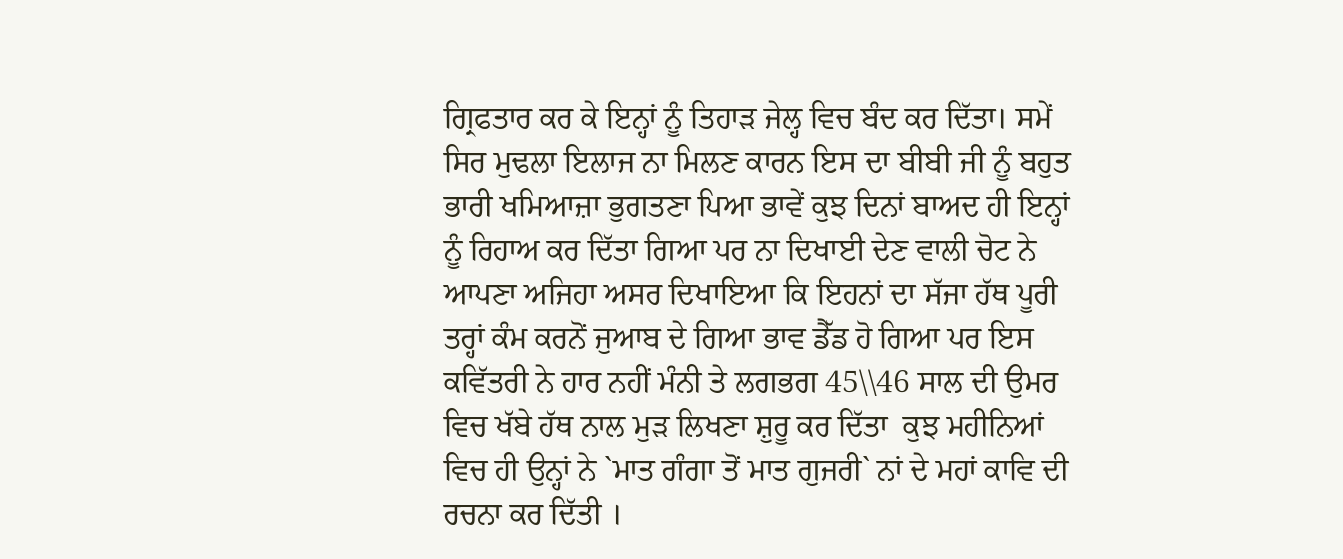ਗ੍ਰਿਫਤਾਰ ਕਰ ਕੇ ਇਨ੍ਹਾਂ ਨੂੰ ਤਿਹਾੜ ਜੇਲ੍ਹ ਵਿਚ ਬੰਦ ਕਰ ਦਿੱਤਾ। ਸਮੇਂ ਸਿਰ ਮੁਢਲਾ ਇਲਾਜ ਨਾ ਮਿਲਣ ਕਾਰਨ ਇਸ ਦਾ ਬੀਬੀ ਜੀ ਨੂੰ ਬਹੁਤ ਭਾਰੀ ਖਮਿਆਜ਼ਾ ਭੁਗਤਣਾ ਪਿਆ ਭਾਵੇਂ ਕੁਝ ਦਿਨਾਂ ਬਾਅਦ ਹੀ ਇਨ੍ਹਾਂ ਨੂੰ ਰਿਹਾਅ ਕਰ ਦਿੱਤਾ ਗਿਆ ਪਰ ਨਾ ਦਿਖਾਈ ਦੇਣ ਵਾਲੀ ਚੋਟ ਨੇ ਆਪਣਾ ਅਜਿਹਾ ਅਸਰ ਦਿਖਾਇਆ ਕਿ ਇਹਨਾਂ ਦਾ ਸੱਜਾ ਹੱਥ ਪੂਰੀ ਤਰ੍ਹਾਂ ਕੰਮ ਕਰਨੋਂ ਜੁਆਬ ਦੇ ਗਿਆ ਭਾਵ ਡੈੱਡ ਹੋ ਗਿਆ ਪਰ ਇਸ ਕਵਿੱਤਰੀ ਨੇ ਹਾਰ ਨਹੀਂ ਮੰਨੀ ਤੇ ਲਗਭਗ 45\\46 ਸਾਲ ਦੀ ਉਮਰ ਵਿਚ ਖੱਬੇ ਹੱਥ ਨਾਲ ਮੁੜ ਲਿਖਣਾ ਸ਼ੁਰੂ ਕਰ ਦਿੱਤਾ  ਕੁਝ ਮਹੀਨਿਆਂ ਵਿਚ ਹੀ ਉਨ੍ਹਾਂ ਨੇ `ਮਾਤ ਗੰਗਾ ਤੋਂ ਮਾਤ ਗੁਜਰੀ` ਨਾਂ ਦੇ ਮਹਾਂ ਕਾਵਿ ਦੀ ਰਚਨਾ ਕਰ ਦਿੱਤੀ ।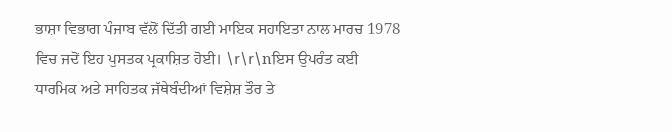ਭਾਸ਼ਾ ਵਿਭਾਗ ਪੰਜਾਬ ਵੱਲੋਂ ਦਿੱਤੀ ਗਈ ਮਾਇਕ ਸਹਾਇਤਾ ਨਾਲ ਮਾਰਚ 1978 ਵਿਚ ਜਦੋਂ ਇਹ ਪੁਸਤਕ ਪ੍ਰਕਾਸ਼ਿਤ ਹੋਈ। \r\r\nਇਸ ਉਪਰੰਤ ਕਈ ਧਾਰਮਿਕ ਅਤੇ ਸਾਹਿਤਕ ਜੱਥੇਬੰਦੀਆਂ ਵਿਸ਼ੇਸ਼ ਤੌਰ ਤੇ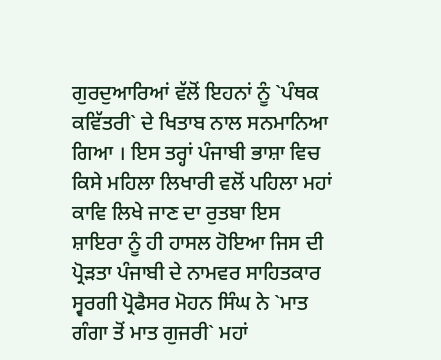ਗੁਰਦੁਆਰਿਆਂ ਵੱਲੋਂ ਇਹਨਾਂ ਨੂੰ `ਪੰਥਕ ਕਵਿੱਤਰੀ` ਦੇ ਖਿਤਾਬ ਨਾਲ ਸਨਮਾਨਿਆ ਗਿਆ । ਇਸ ਤਰ੍ਹਾਂ ਪੰਜਾਬੀ ਭਾਸ਼ਾ ਵਿਚ ਕਿਸੇ ਮਹਿਲਾ ਲਿਖਾਰੀ ਵਲੋਂ ਪਹਿਲਾ ਮਹਾਂ ਕਾਵਿ ਲਿਖੇ ਜਾਣ ਦਾ ਰੁਤਬਾ ਇਸ ਸ਼ਾਇਰਾ ਨੂੰ ਹੀ ਹਾਸਲ ਹੋਇਆ ਜਿਸ ਦੀ ਪ੍ਰੋੜਤਾ ਪੰਜਾਬੀ ਦੇ ਨਾਮਵਰ ਸਾਹਿਤਕਾਰ ਸ੍ਵਰਗੀ ਪ੍ਰੋਫੈਸਰ ਮੋਹਨ ਸਿੰਘ ਨੇ `ਮਾਤ ਗੰਗਾ ਤੋਂ ਮਾਤ ਗੁਜਰੀ` ਮਹਾਂ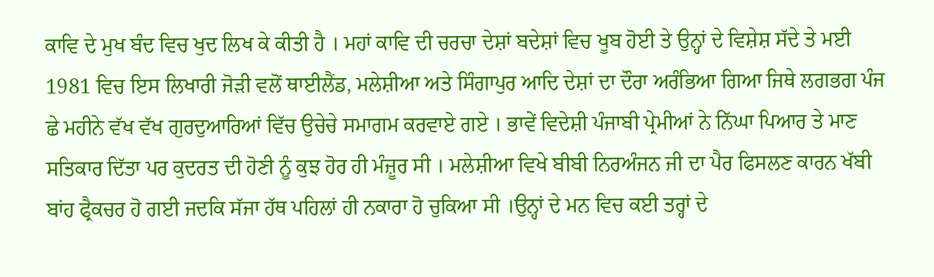ਕਾਵਿ ਦੇ ਮੁਖ ਬੰਦ ਵਿਚ ਖੁਦ ਲਿਖ ਕੇ ਕੀਤੀ ਹੈ । ਮਹਾਂ ਕਾਵਿ ਦੀ ਚਰਚਾ ਦੇਸ਼ਾਂ ਬਦੇਸ਼ਾਂ ਵਿਚ ਖੂਬ ਹੋਈ ਤੇ ਉਨ੍ਹਾਂ ਦੇ ਵਿਸ਼ੇਸ਼ ਸੱਦੇ ਤੇ ਮਈ 1981 ਵਿਚ ਇਸ ਲਿਖਾਰੀ ਜੋੜੀ ਵਲੋਂ ਥਾਈਲੈਂਡ, ਮਲੇਸ਼ੀਆ ਅਤੇ ਸਿੰਗਾਪੁਰ ਆਦਿ ਦੇਸ਼ਾਂ ਦਾ ਦੌਰਾ ਅਰੰਭਿਆ ਗਿਆ ਜਿਥੇ ਲਗਭਗ ਪੰਜ ਛੇ ਮਹੀਨੇ ਵੱਖ ਵੱਖ ਗੁਰਦੁਆਰਿਆਂ ਵਿੱਚ ਉਚੇਚੇ ਸਮਾਗਮ ਕਰਵਾਏ ਗਏ । ਭਾਵੇਂ ਵਿਦੇਸ਼ੀ ਪੰਜਾਬੀ ਪ੍ਰੇਮੀਆਂ ਨੇ ਨਿੱਘਾ ਪਿਆਰ ਤੇ ਮਾਣ ਸਤਿਕਾਰ ਦਿੱਤਾ ਪਰ ਕੁਦਰਤ ਦੀ ਹੋਣੀ ਨੂੰ ਕੁਝ ਹੋਰ ਹੀ ਮੰਜ਼ੂਰ ਸੀ । ਮਲੇਸ਼ੀਆ ਵਿਖੇ ਬੀਬੀ ਨਿਰਅੰਜਨ ਜੀ ਦਾ ਪੈਰ ਫਿਸਲਣ ਕਾਰਨ ਖੱਬੀ ਬਾਂਹ ਫ੍ਰੈਕਚਰ ਹੋ ਗਈ ਜਦਕਿ ਸੱਜਾ ਹੱਥ ਪਹਿਲਾਂ ਹੀ ਨਕਾਰਾ ਹੋ ਚੁਕਿਆ ਸੀ ।ਉਨ੍ਹਾਂ ਦੇ ਮਨ ਵਿਚ ਕਈ ਤਰ੍ਹਾਂ ਦੇ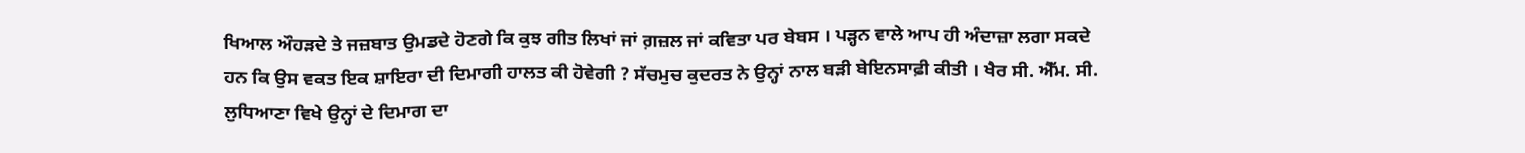ਖਿਆਲ ਔਹੜਦੇ ਤੇ ਜਜ਼ਬਾਤ ਉਮਡਦੇ ਹੋਣਗੇ ਕਿ ਕੁਝ ਗੀਤ ਲਿਖਾਂ ਜਾਂ ਗ਼ਜ਼ਲ ਜਾਂ ਕਵਿਤਾ ਪਰ ਬੇਬਸ । ਪੜ੍ਹਨ ਵਾਲੇ ਆਪ ਹੀ ਅੰਦਾਜ਼ਾ ਲਗਾ ਸਕਦੇ ਹਨ ਕਿ ਉਸ ਵਕਤ ਇਕ ਸ਼ਾਇਰਾ ਦੀ ਦਿਮਾਗੀ ਹਾਲਤ ਕੀ ਹੋਵੇਗੀ ? ਸੱਚਮੁਚ ਕੁਦਰਤ ਨੇ ਉਨ੍ਹਾਂ ਨਾਲ ਬੜੀ ਬੇਇਨਸਾਫ਼ੀ ਕੀਤੀ । ਖੈਰ ਸੀ. ਐੱਮ. ਸੀ. ਲੁਧਿਆਣਾ ਵਿਖੇ ਉਨ੍ਹਾਂ ਦੇ ਦਿਮਾਗ ਦਾ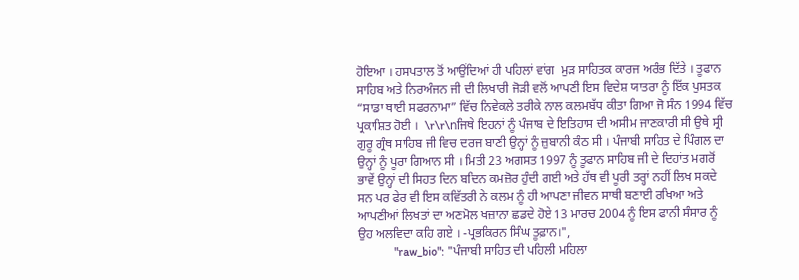ਹੋਇਆ । ਹਸਪਤਾਲ ਤੋਂ ਆਉਂਦਿਆਂ ਹੀ ਪਹਿਲਾਂ ਵਾਂਗ  ਮੁੜ ਸਾਹਿਤਕ ਕਾਰਜ ਅਰੰਭ ਦਿੱਤੇ । ਤੂਫਾਨ ਸਾਹਿਬ ਅਤੇ ਨਿਰਅੰਜਨ ਜੀ ਦੀ ਲਿਖਾਰੀ ਜੋੜੀ ਵਲੋਂ ਆਪਣੀ ਇਸ ਵਿਦੇਸ਼ ਯਾਤਰਾ ਨੂੰ ਇੱਕ ਪੁਸਤਕ “ਸਾਡਾ ਥਾਈ ਸਫਰਨਾਮਾ” ਵਿੱਚ ਨਿਵੇਕਲੇ ਤਰੀਕੇ ਨਾਲ ਕਲਮਬੱਧ ਕੀਤਾ ਗਿਆ ਜੋ ਸੰਨ 1994 ਵਿੱਚ ਪ੍ਰਕਾਸ਼ਿਤ ਹੋਈ ।  \r\r\nਜਿਥੇ ਇਹਨਾਂ ਨੂੰ ਪੰਜਾਬ ਦੇ ਇਤਿਹਾਸ ਦੀ ਅਸੀਮ ਜਾਣਕਾਰੀ ਸੀ ਉਥੇ ਸ੍ਰੀ ਗੁਰੂ ਗ੍ਰੰਥ ਸਾਹਿਬ ਜੀ ਵਿਚ ਦਰਜ ਬਾਣੀ ਉਨ੍ਹਾਂ ਨੂੰ ਜ਼ੁਬਾਨੀ ਕੰਠ ਸੀ । ਪੰਜਾਬੀ ਸਾਹਿਤ ਦੇ ਪਿੰਗਲ ਦਾ ਉਨ੍ਹਾਂ ਨੂੰ ਪੂਰਾ ਗਿਆਨ ਸੀ । ਮਿਤੀ 23 ਅਗਸਤ 1997 ਨੂੰ ਤੂਫਾਨ ਸਾਹਿਬ ਜੀ ਦੇ ਦਿਹਾਂਤ ਮਗਰੋਂ ਭਾਵੇਂ ਉਨ੍ਹਾਂ ਦੀ ਸਿਹਤ ਦਿਨ ਬਦਿਨ ਕਮਜ਼ੋਰ ਹੁੰਦੀ ਗਈ ਅਤੇ ਹੱਥ ਵੀ ਪੂਰੀ ਤਰ੍ਹਾਂ ਨਹੀਂ ਲਿਖ ਸਕਦੇ ਸਨ ਪਰ ਫੇਰ ਵੀ ਇਸ ਕਵਿੱਤਰੀ ਨੇ ਕਲਮ ਨੂੰ ਹੀ ਆਪਣਾ ਜੀਵਨ ਸਾਥੀ ਬਣਾਈ ਰਖਿਆ ਅਤੇ ਆਪਣੀਆਂ ਲਿਖਤਾਂ ਦਾ ਅਣਮੋਲ ਖਜ਼ਾਨਾ ਛਡਦੇ ਹੋਏ 13 ਮਾਰਚ 2004 ਨੂੰ ਇਸ ਫਾਨੀ ਸੰਸਾਰ ਨੂੰ ਉਹ ਅਲਵਿਦਾ ਕਹਿ ਗਏ । -ਪ੍ਰਭਕਿਰਨ ਸਿੰਘ ਤੂਫ਼ਾਨ।",
            "raw_bio": "ਪੰਜਾਬੀ ਸਾਹਿਤ ਦੀ ਪਹਿਲੀ ਮਹਿਲਾ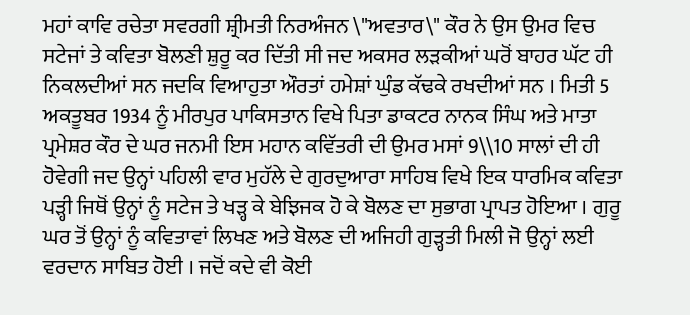ਮਹਾਂ ਕਾਵਿ ਰਚੇਤਾ ਸਵਰਗੀ ਸ਼੍ਰੀਮਤੀ ਨਿਰਅੰਜਨ \"ਅਵਤਾਰ\" ਕੌਰ ਨੇ ਉਸ ਉਮਰ ਵਿਚ ਸਟੇਜਾਂ ਤੇ ਕਵਿਤਾ ਬੋਲਣੀ ਸ਼ੁਰੂ ਕਰ ਦਿੱਤੀ ਸੀ ਜਦ ਅਕਸਰ ਲੜਕੀਆਂ ਘਰੋਂ ਬਾਹਰ ਘੱਟ ਹੀ ਨਿਕਲਦੀਆਂ ਸਨ ਜਦਕਿ ਵਿਆਹੁਤਾ ਔਰਤਾਂ ਹਮੇਸ਼ਾਂ ਘੁੰਡ ਕੱਢਕੇ ਰਖਦੀਆਂ ਸਨ । ਮਿਤੀ 5 ਅਕਤੂਬਰ 1934 ਨੂੰ ਮੀਰਪੁਰ ਪਾਕਿਸਤਾਨ ਵਿਖੇ ਪਿਤਾ ਡਾਕਟਰ ਨਾਨਕ ਸਿੰਘ ਅਤੇ ਮਾਤਾ ਪ੍ਰਮੇਸ਼ਰ ਕੌਰ ਦੇ ਘਰ ਜਨਮੀ ਇਸ ਮਹਾਨ ਕਵਿੱਤਰੀ ਦੀ ਉਮਰ ਮਸਾਂ 9\\10 ਸਾਲਾਂ ਦੀ ਹੀ ਹੋਵੇਗੀ ਜਦ ਉਨ੍ਹਾਂ ਪਹਿਲੀ ਵਾਰ ਮੁਹੱਲੇ ਦੇ ਗੁਰਦੁਆਰਾ ਸਾਹਿਬ ਵਿਖੇ ਇਕ ਧਾਰਮਿਕ ਕਵਿਤਾ ਪੜ੍ਹੀ ਜਿਥੋਂ ਉਨ੍ਹਾਂ ਨੂੰ ਸਟੇਜ ਤੇ ਖੜ੍ਹ ਕੇ ਬੇਝਿਜਕ ਹੋ ਕੇ ਬੋਲਣ ਦਾ ਸੁਭਾਗ ਪ੍ਰਾਪਤ ਹੋਇਆ । ਗੁਰੂ ਘਰ ਤੋਂ ਉਨ੍ਹਾਂ ਨੂੰ ਕਵਿਤਾਵਾਂ ਲਿਖਣ ਅਤੇ ਬੋਲਣ ਦੀ ਅਜਿਹੀ ਗੁੜ੍ਹਤੀ ਮਿਲੀ ਜੋ ਉਨ੍ਹਾਂ ਲਈ ਵਰਦਾਨ ਸਾਬਿਤ ਹੋਈ । ਜਦੋਂ ਕਦੇ ਵੀ ਕੋਈ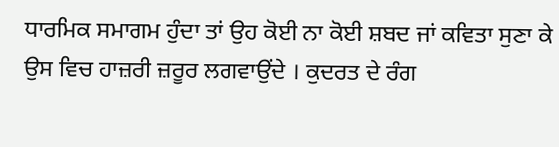ਧਾਰਮਿਕ ਸਮਾਗਮ ਹੁੰਦਾ ਤਾਂ ਉਹ ਕੋਈ ਨਾ ਕੋਈ ਸ਼ਬਦ ਜਾਂ ਕਵਿਤਾ ਸੁਣਾ ਕੇ ਉਸ ਵਿਚ ਹਾਜ਼ਰੀ ਜ਼ਰੂਰ ਲਗਵਾਉਂਦੇ । ਕੁਦਰਤ ਦੇ ਰੰਗ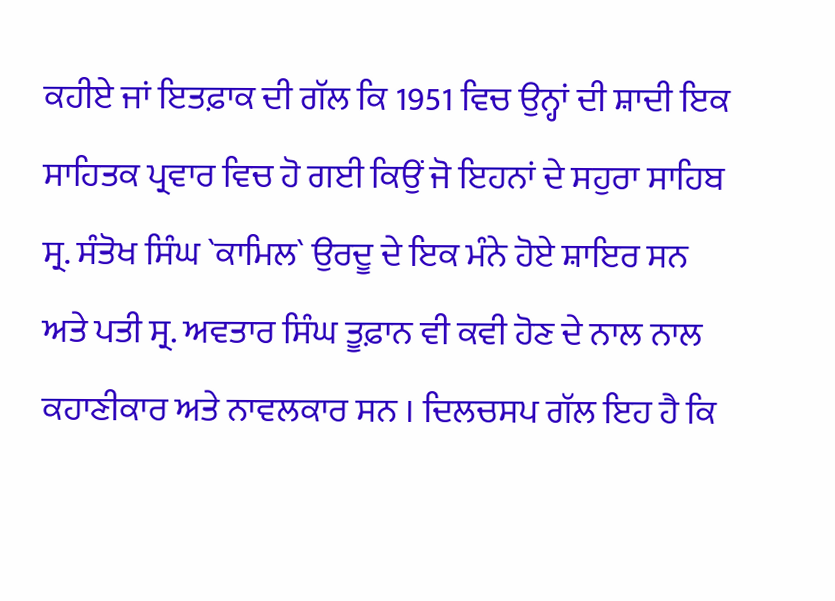ਕਹੀਏ ਜਾਂ ਇਤਫ਼ਾਕ ਦੀ ਗੱਲ ਕਿ 1951 ਵਿਚ ਉਨ੍ਹਾਂ ਦੀ ਸ਼ਾਦੀ ਇਕ ਸਾਹਿਤਕ ਪ੍ਰਵਾਰ ਵਿਚ ਹੋ ਗਈ ਕਿਉਂ ਜੋ ਇਹਨਾਂ ਦੇ ਸਹੁਰਾ ਸਾਹਿਬ ਸ੍ਰ. ਸੰਤੋਖ ਸਿੰਘ `ਕਾਮਿਲ` ਉਰਦੂ ਦੇ ਇਕ ਮੰਨੇ ਹੋਏ ਸ਼ਾਇਰ ਸਨ ਅਤੇ ਪਤੀ ਸ੍ਰ. ਅਵਤਾਰ ਸਿੰਘ ਤੂਫ਼ਾਨ ਵੀ ਕਵੀ ਹੋਣ ਦੇ ਨਾਲ ਨਾਲ ਕਹਾਣੀਕਾਰ ਅਤੇ ਨਾਵਲਕਾਰ ਸਨ । ਦਿਲਚਸਪ ਗੱਲ ਇਹ ਹੈ ਕਿ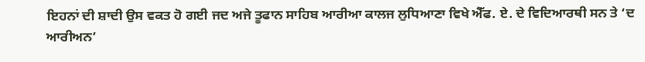ਇਹਨਾਂ ਦੀ ਸ਼ਾਦੀ ਉਸ ਵਕਤ ਹੋ ਗਈ ਜਦ ਅਜੇ ਤੂਫਾਨ ਸਾਹਿਬ ਆਰੀਆ ਕਾਲਜ ਲੁਧਿਆਣਾ ਵਿਖੇ ਐੱਫ. ਏ. ਦੇ ਵਿਦਿਆਰਥੀ ਸਨ ਤੇ ‘ਦ ਆਰੀਅਨ’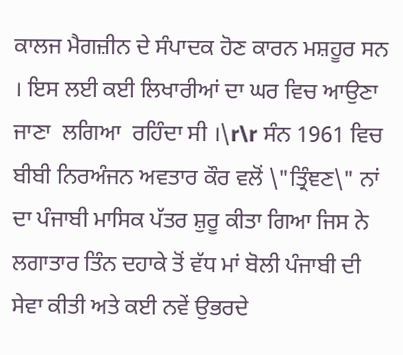ਕਾਲਜ ਮੈਗਜ਼ੀਨ ਦੇ ਸੰਪਾਦਕ ਹੋਣ ਕਾਰਨ ਮਸ਼ਹੂਰ ਸਨ । ਇਸ ਲਈ ਕਈ ਲਿਖਾਰੀਆਂ ਦਾ ਘਰ ਵਿਚ ਆਉਣਾ  ਜਾਣਾ  ਲਗਿਆ  ਰਹਿੰਦਾ ਸੀ ।\r\r ਸੰਨ 1961 ਵਿਚ ਬੀਬੀ ਨਿਰਅੰਜਨ ਅਵਤਾਰ ਕੌਰ ਵਲੋਂ \"ਤ੍ਰਿੰਞਣ\" ਨਾਂ ਦਾ ਪੰਜਾਬੀ ਮਾਸਿਕ ਪੱਤਰ ਸ਼ੁਰੂ ਕੀਤਾ ਗਿਆ ਜਿਸ ਨੇ ਲਗਾਤਾਰ ਤਿੰਨ ਦਹਾਕੇ ਤੋਂ ਵੱਧ ਮਾਂ ਬੋਲੀ ਪੰਜਾਬੀ ਦੀ ਸੇਵਾ ਕੀਤੀ ਅਤੇ ਕਈ ਨਵੇਂ ਉਭਰਦੇ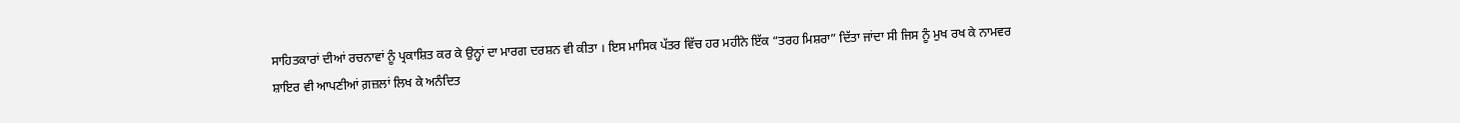ਸਾਹਿਤਕਾਰਾਂ ਦੀਆਂ ਰਚਨਾਵਾਂ ਨੂੰ ਪ੍ਰਕਾਸ਼ਿਤ ਕਰ ਕੇ ਉਨ੍ਹਾਂ ਦਾ ਮਾਰਗ ਦਰਸ਼ਨ ਵੀ ਕੀਤਾ । ਇਸ ਮਾਸਿਕ ਪੱਤਰ ਵਿੱਚ ਹਰ ਮਹੀਨੇ ਇੱਕ “ਤਰਹ ਮਿਸ਼ਰਾ” ਦਿੱਤਾ ਜਾਂਦਾ ਸੀ ਜਿਸ ਨੂੰ ਮੁਖ ਰਖ ਕੇ ਨਾਮਵਰ ਸ਼ਾਇਰ ਵੀ ਆਪਣੀਆਂ ਗ਼ਜ਼ਲਾਂ ਲਿਖ ਕੇ ਅਨੰਦਿਤ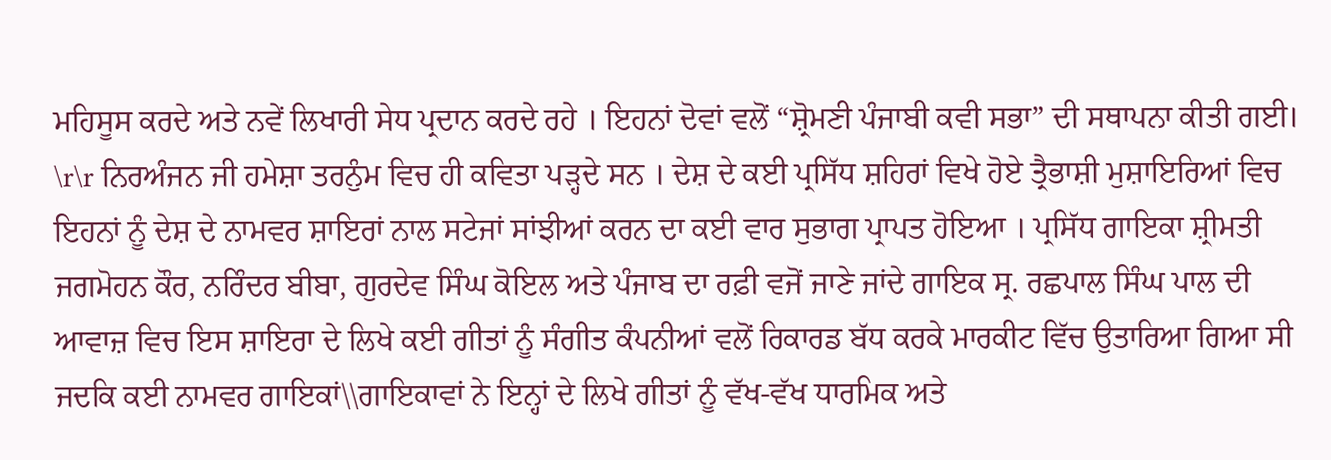ਮਹਿਸੂਸ ਕਰਦੇ ਅਤੇ ਨਵੇਂ ਲਿਖਾਰੀ ਸੇਧ ਪ੍ਰਦਾਨ ਕਰਦੇ ਰਹੇ । ਇਹਨਾਂ ਦੋਵਾਂ ਵਲੋਂ “ਸ਼੍ਰੋਮਣੀ ਪੰਜਾਬੀ ਕਵੀ ਸਭਾ” ਦੀ ਸਥਾਪਨਾ ਕੀਤੀ ਗਈ। \r\r ਨਿਰਅੰਜਨ ਜੀ ਹਮੇਸ਼ਾ ਤਰਨੁੰਮ ਵਿਚ ਹੀ ਕਵਿਤਾ ਪੜ੍ਹਦੇ ਸਨ । ਦੇਸ਼ ਦੇ ਕਈ ਪ੍ਰਸਿੱਧ ਸ਼ਹਿਰਾਂ ਵਿਖੇ ਹੋਏ ਤ੍ਰੈਭਾਸ਼ੀ ਮੁਸ਼ਾਇਰਿਆਂ ਵਿਚ ਇਹਨਾਂ ਨੂੰ ਦੇਸ਼ ਦੇ ਨਾਮਵਰ ਸ਼ਾਇਰਾਂ ਨਾਲ ਸਟੇਜਾਂ ਸਾਂਝੀਆਂ ਕਰਨ ਦਾ ਕਈ ਵਾਰ ਸੁਭਾਗ ਪ੍ਰਾਪਤ ਹੋਇਆ । ਪ੍ਰਸਿੱਧ ਗਾਇਕਾ ਸ਼੍ਰੀਮਤੀ ਜਗਮੋਹਨ ਕੌਰ, ਨਰਿੰਦਰ ਬੀਬਾ, ਗੁਰਦੇਵ ਸਿੰਘ ਕੋਇਲ ਅਤੇ ਪੰਜਾਬ ਦਾ ਰਫ਼ੀ ਵਜੋਂ ਜਾਣੇ ਜਾਂਦੇ ਗਾਇਕ ਸ੍ਰ. ਰਛਪਾਲ ਸਿੰਘ ਪਾਲ ਦੀ ਆਵਾਜ਼ ਵਿਚ ਇਸ ਸ਼ਾਇਰਾ ਦੇ ਲਿਖੇ ਕਈ ਗੀਤਾਂ ਨੂੰ ਸੰਗੀਤ ਕੰਪਨੀਆਂ ਵਲੋਂ ਰਿਕਾਰਡ ਬੱਧ ਕਰਕੇ ਮਾਰਕੀਟ ਵਿੱਚ ਉਤਾਰਿਆ ਗਿਆ ਸੀ ਜਦਕਿ ਕਈ ਨਾਮਵਰ ਗਾਇਕਾਂ\\ਗਾਇਕਾਵਾਂ ਨੇ ਇਨ੍ਹਾਂ ਦੇ ਲਿਖੇ ਗੀਤਾਂ ਨੂੰ ਵੱਖ-ਵੱਖ ਧਾਰਮਿਕ ਅਤੇ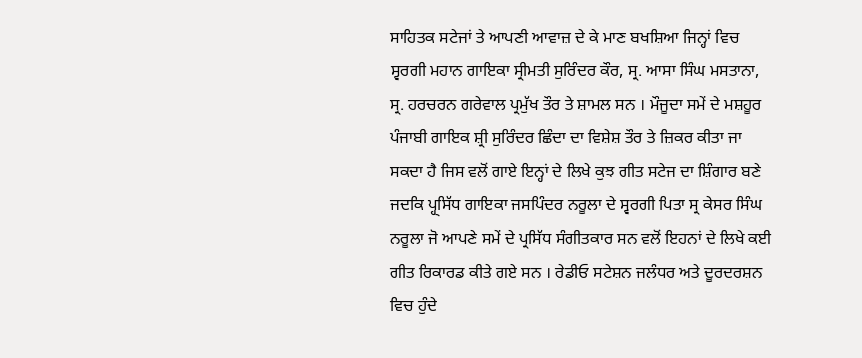ਸਾਹਿਤਕ ਸਟੇਜਾਂ ਤੇ ਆਪਣੀ ਆਵਾਜ਼ ਦੇ ਕੇ ਮਾਣ ਬਖਸ਼ਿਆ ਜਿਨ੍ਹਾਂ ਵਿਚ ਸ੍ਵਰਗੀ ਮਹਾਨ ਗਾਇਕਾ ਸ੍ਰੀਮਤੀ ਸੁਰਿੰਦਰ ਕੌਰ, ਸ੍ਰ. ਆਸਾ ਸਿੰਘ ਮਸਤਾਨਾ, ਸ੍ਰ. ਹਰਚਰਨ ਗਰੇਵਾਲ ਪ੍ਰਮੁੱਖ ਤੌਰ ਤੇ ਸ਼ਾਮਲ ਸਨ । ਮੌਜੂਦਾ ਸਮੇਂ ਦੇ ਮਸ਼ਹੂਰ ਪੰਜਾਬੀ ਗਾਇਕ ਸ਼੍ਰੀ ਸੁਰਿੰਦਰ ਛਿੰਦਾ ਦਾ ਵਿਸ਼ੇਸ਼ ਤੌਰ ਤੇ ਜ਼ਿਕਰ ਕੀਤਾ ਜਾ ਸਕਦਾ ਹੈ ਜਿਸ ਵਲੋਂ ਗਾਏ ਇਨ੍ਹਾਂ ਦੇ ਲਿਖੇ ਕੁਝ ਗੀਤ ਸਟੇਜ ਦਾ ਸ਼ਿੰਗਾਰ ਬਣੇ ਜਦਕਿ ਪ੍ਹ੍ਸਿੱਧ ਗਾਇਕਾ ਜਸਪਿੰਦਰ ਨਰੂਲਾ ਦੇ ਸ੍ਵਰਗੀ ਪਿਤਾ ਸ੍ਰ ਕੇਸਰ ਸਿੰਘ ਨਰੂਲਾ ਜੋ ਆਪਣੇ ਸਮੇਂ ਦੇ ਪ੍ਰਸਿੱਧ ਸੰਗੀਤਕਾਰ ਸਨ ਵਲੋਂ ਇਹਨਾਂ ਦੇ ਲਿਖੇ ਕਈ ਗੀਤ ਰਿਕਾਰਡ ਕੀਤੇ ਗਏ ਸਨ । ਰੇਡੀਓ ਸਟੇਸ਼ਨ ਜਲੰਧਰ ਅਤੇ ਦੂਰਦਰਸ਼ਨ ਵਿਚ ਹੁੰਦੇ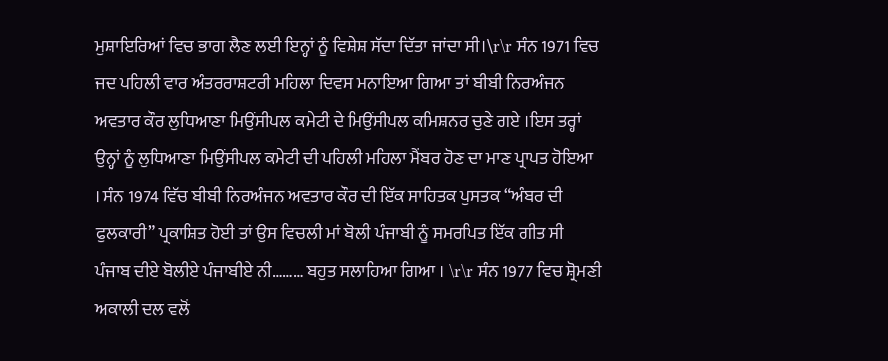ਮੁਸ਼ਾਇਰਿਆਂ ਵਿਚ ਭਾਗ ਲੈਣ ਲਈ ਇਨ੍ਹਾਂ ਨੂੰ ਵਿਸ਼ੇਸ਼ ਸੱਦਾ ਦਿੱਤਾ ਜਾਂਦਾ ਸੀ।\r\r ਸੰਨ 1971 ਵਿਚ ਜਦ ਪਹਿਲੀ ਵਾਰ ਅੰਤਰਰਾਸ਼ਟਰੀ ਮਹਿਲਾ ਦਿਵਸ ਮਨਾਇਆ ਗਿਆ ਤਾਂ ਬੀਬੀ ਨਿਰਅੰਜਨ ਅਵਤਾਰ ਕੌਰ ਲੁਧਿਆਣਾ ਮਿਉਂਸੀਪਲ ਕਮੇਟੀ ਦੇ ਮਿਉਂਸੀਪਲ ਕਮਿਸ਼ਨਰ ਚੁਣੇ ਗਏ ।ਇਸ ਤਰ੍ਹਾਂ ਉਨ੍ਹਾਂ ਨੂੰ ਲੁਧਿਆਣਾ ਮਿਉਂਸੀਪਲ ਕਮੇਟੀ ਦੀ ਪਹਿਲੀ ਮਹਿਲਾ ਮੈਂਬਰ ਹੋਣ ਦਾ ਮਾਣ ਪ੍ਰਾਪਤ ਹੋਇਆ । ਸੰਨ 1974 ਵਿੱਚ ਬੀਬੀ ਨਿਰਅੰਜਨ ਅਵਤਾਰ ਕੌਰ ਦੀ ਇੱਕ ਸਾਹਿਤਕ ਪੁਸਤਕ “ਅੰਬਰ ਦੀ ਫੁਲਕਾਰੀ” ਪ੍ਰਕਾਸ਼ਿਤ ਹੋਈ ਤਾਂ ਉਸ ਵਿਚਲੀ ਮਾਂ ਬੋਲੀ ਪੰਜਾਬੀ ਨੂੰ ਸਮਰਪਿਤ ਇੱਕ ਗੀਤ ਸੀ ਪੰਜਾਬ ਦੀਏ ਬੋਲੀਏ ਪੰਜਾਬੀਏ ਨੀ……… ਬਹੁਤ ਸਲਾਹਿਆ ਗਿਆ । \r\r ਸੰਨ 1977 ਵਿਚ ਸ਼੍ਰੋਮਣੀ ਅਕਾਲੀ ਦਲ ਵਲੋਂ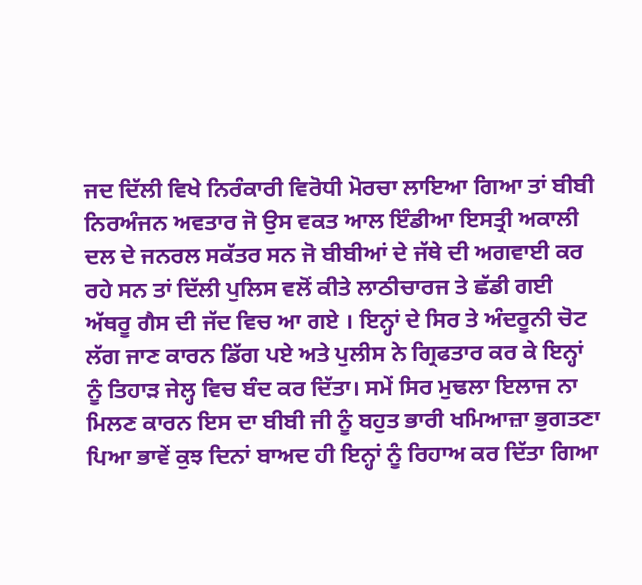ਜਦ ਦਿੱਲੀ ਵਿਖੇ ਨਿਰੰਕਾਰੀ ਵਿਰੋਧੀ ਮੋਰਚਾ ਲਾਇਆ ਗਿਆ ਤਾਂ ਬੀਬੀ ਨਿਰਅੰਜਨ ਅਵਤਾਰ ਜੋ ਉਸ ਵਕਤ ਆਲ ਇੰਡੀਆ ਇਸਤ੍ਰੀ ਅਕਾਲੀ ਦਲ ਦੇ ਜਨਰਲ ਸਕੱਤਰ ਸਨ ਜੋ ਬੀਬੀਆਂ ਦੇ ਜੱਥੇ ਦੀ ਅਗਵਾਈ ਕਰ ਰਹੇ ਸਨ ਤਾਂ ਦਿੱਲੀ ਪੁਲਿਸ ਵਲੋਂ ਕੀਤੇ ਲਾਠੀਚਾਰਜ ਤੇ ਛੱਡੀ ਗਈ ਅੱਥਰੂ ਗੈਸ ਦੀ ਜੱਦ ਵਿਚ ਆ ਗਏ । ਇਨ੍ਹਾਂ ਦੇ ਸਿਰ ਤੇ ਅੰਦਰੂਨੀ ਚੋਟ ਲੱਗ ਜਾਣ ਕਾਰਨ ਡਿੱਗ ਪਏ ਅਤੇ ਪੁਲੀਸ ਨੇ ਗ੍ਰਿਫਤਾਰ ਕਰ ਕੇ ਇਨ੍ਹਾਂ ਨੂੰ ਤਿਹਾੜ ਜੇਲ੍ਹ ਵਿਚ ਬੰਦ ਕਰ ਦਿੱਤਾ। ਸਮੇਂ ਸਿਰ ਮੁਢਲਾ ਇਲਾਜ ਨਾ ਮਿਲਣ ਕਾਰਨ ਇਸ ਦਾ ਬੀਬੀ ਜੀ ਨੂੰ ਬਹੁਤ ਭਾਰੀ ਖਮਿਆਜ਼ਾ ਭੁਗਤਣਾ ਪਿਆ ਭਾਵੇਂ ਕੁਝ ਦਿਨਾਂ ਬਾਅਦ ਹੀ ਇਨ੍ਹਾਂ ਨੂੰ ਰਿਹਾਅ ਕਰ ਦਿੱਤਾ ਗਿਆ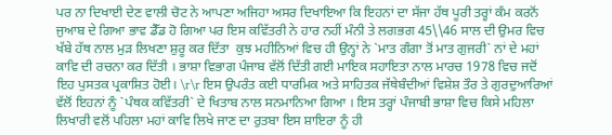ਪਰ ਨਾ ਦਿਖਾਈ ਦੇਣ ਵਾਲੀ ਚੋਟ ਨੇ ਆਪਣਾ ਅਜਿਹਾ ਅਸਰ ਦਿਖਾਇਆ ਕਿ ਇਹਨਾਂ ਦਾ ਸੱਜਾ ਹੱਥ ਪੂਰੀ ਤਰ੍ਹਾਂ ਕੰਮ ਕਰਨੋਂ ਜੁਆਬ ਦੇ ਗਿਆ ਭਾਵ ਡੈੱਡ ਹੋ ਗਿਆ ਪਰ ਇਸ ਕਵਿੱਤਰੀ ਨੇ ਹਾਰ ਨਹੀਂ ਮੰਨੀ ਤੇ ਲਗਭਗ 45\\46 ਸਾਲ ਦੀ ਉਮਰ ਵਿਚ ਖੱਬੇ ਹੱਥ ਨਾਲ ਮੁੜ ਲਿਖਣਾ ਸ਼ੁਰੂ ਕਰ ਦਿੱਤਾ  ਕੁਝ ਮਹੀਨਿਆਂ ਵਿਚ ਹੀ ਉਨ੍ਹਾਂ ਨੇ `ਮਾਤ ਗੰਗਾ ਤੋਂ ਮਾਤ ਗੁਜਰੀ` ਨਾਂ ਦੇ ਮਹਾਂ ਕਾਵਿ ਦੀ ਰਚਨਾ ਕਰ ਦਿੱਤੀ । ਭਾਸ਼ਾ ਵਿਭਾਗ ਪੰਜਾਬ ਵੱਲੋਂ ਦਿੱਤੀ ਗਈ ਮਾਇਕ ਸਹਾਇਤਾ ਨਾਲ ਮਾਰਚ 1978 ਵਿਚ ਜਦੋਂ ਇਹ ਪੁਸਤਕ ਪ੍ਰਕਾਸ਼ਿਤ ਹੋਈ। \r\r ਇਸ ਉਪਰੰਤ ਕਈ ਧਾਰਮਿਕ ਅਤੇ ਸਾਹਿਤਕ ਜੱਥੇਬੰਦੀਆਂ ਵਿਸ਼ੇਸ਼ ਤੌਰ ਤੇ ਗੁਰਦੁਆਰਿਆਂ ਵੱਲੋਂ ਇਹਨਾਂ ਨੂੰ `ਪੰਥਕ ਕਵਿੱਤਰੀ` ਦੇ ਖਿਤਾਬ ਨਾਲ ਸਨਮਾਨਿਆ ਗਿਆ । ਇਸ ਤਰ੍ਹਾਂ ਪੰਜਾਬੀ ਭਾਸ਼ਾ ਵਿਚ ਕਿਸੇ ਮਹਿਲਾ ਲਿਖਾਰੀ ਵਲੋਂ ਪਹਿਲਾ ਮਹਾਂ ਕਾਵਿ ਲਿਖੇ ਜਾਣ ਦਾ ਰੁਤਬਾ ਇਸ ਸ਼ਾਇਰਾ ਨੂੰ ਹੀ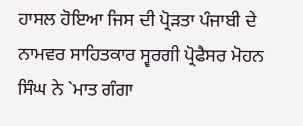ਹਾਸਲ ਹੋਇਆ ਜਿਸ ਦੀ ਪ੍ਰੋੜਤਾ ਪੰਜਾਬੀ ਦੇ ਨਾਮਵਰ ਸਾਹਿਤਕਾਰ ਸ੍ਵਰਗੀ ਪ੍ਰੋਫੈਸਰ ਮੋਹਨ ਸਿੰਘ ਨੇ `ਮਾਤ ਗੰਗਾ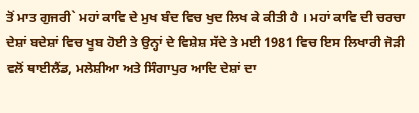ਤੋਂ ਮਾਤ ਗੁਜਰੀ` ਮਹਾਂ ਕਾਵਿ ਦੇ ਮੁਖ ਬੰਦ ਵਿਚ ਖੁਦ ਲਿਖ ਕੇ ਕੀਤੀ ਹੈ । ਮਹਾਂ ਕਾਵਿ ਦੀ ਚਰਚਾ ਦੇਸ਼ਾਂ ਬਦੇਸ਼ਾਂ ਵਿਚ ਖੂਬ ਹੋਈ ਤੇ ਉਨ੍ਹਾਂ ਦੇ ਵਿਸ਼ੇਸ਼ ਸੱਦੇ ਤੇ ਮਈ 1981 ਵਿਚ ਇਸ ਲਿਖਾਰੀ ਜੋੜੀ ਵਲੋਂ ਥਾਈਲੈਂਡ, ਮਲੇਸ਼ੀਆ ਅਤੇ ਸਿੰਗਾਪੁਰ ਆਦਿ ਦੇਸ਼ਾਂ ਦਾ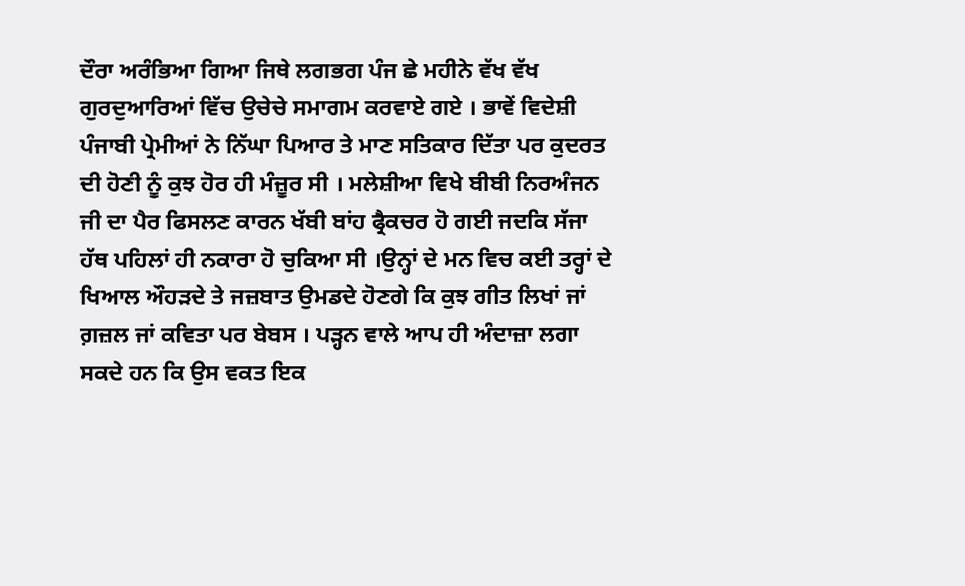ਦੌਰਾ ਅਰੰਭਿਆ ਗਿਆ ਜਿਥੇ ਲਗਭਗ ਪੰਜ ਛੇ ਮਹੀਨੇ ਵੱਖ ਵੱਖ ਗੁਰਦੁਆਰਿਆਂ ਵਿੱਚ ਉਚੇਚੇ ਸਮਾਗਮ ਕਰਵਾਏ ਗਏ । ਭਾਵੇਂ ਵਿਦੇਸ਼ੀ ਪੰਜਾਬੀ ਪ੍ਰੇਮੀਆਂ ਨੇ ਨਿੱਘਾ ਪਿਆਰ ਤੇ ਮਾਣ ਸਤਿਕਾਰ ਦਿੱਤਾ ਪਰ ਕੁਦਰਤ ਦੀ ਹੋਣੀ ਨੂੰ ਕੁਝ ਹੋਰ ਹੀ ਮੰਜ਼ੂਰ ਸੀ । ਮਲੇਸ਼ੀਆ ਵਿਖੇ ਬੀਬੀ ਨਿਰਅੰਜਨ ਜੀ ਦਾ ਪੈਰ ਫਿਸਲਣ ਕਾਰਨ ਖੱਬੀ ਬਾਂਹ ਫ੍ਰੈਕਚਰ ਹੋ ਗਈ ਜਦਕਿ ਸੱਜਾ ਹੱਥ ਪਹਿਲਾਂ ਹੀ ਨਕਾਰਾ ਹੋ ਚੁਕਿਆ ਸੀ ।ਉਨ੍ਹਾਂ ਦੇ ਮਨ ਵਿਚ ਕਈ ਤਰ੍ਹਾਂ ਦੇ ਖਿਆਲ ਔਹੜਦੇ ਤੇ ਜਜ਼ਬਾਤ ਉਮਡਦੇ ਹੋਣਗੇ ਕਿ ਕੁਝ ਗੀਤ ਲਿਖਾਂ ਜਾਂ ਗ਼ਜ਼ਲ ਜਾਂ ਕਵਿਤਾ ਪਰ ਬੇਬਸ । ਪੜ੍ਹਨ ਵਾਲੇ ਆਪ ਹੀ ਅੰਦਾਜ਼ਾ ਲਗਾ ਸਕਦੇ ਹਨ ਕਿ ਉਸ ਵਕਤ ਇਕ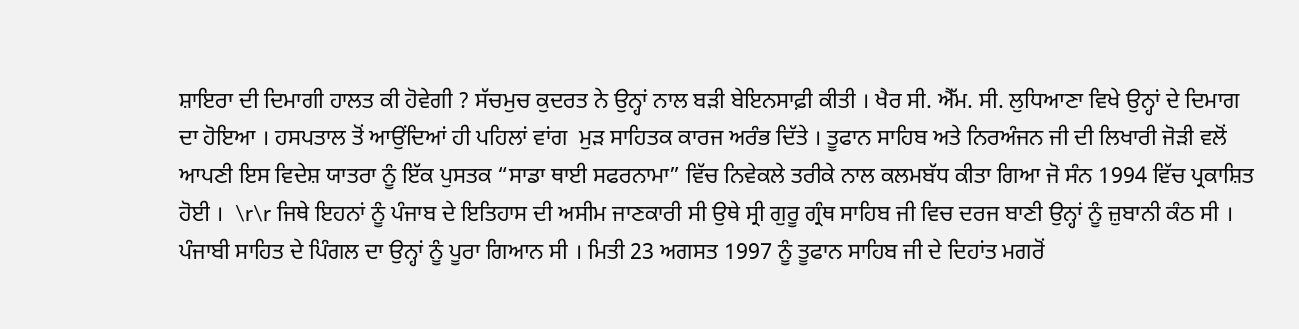ਸ਼ਾਇਰਾ ਦੀ ਦਿਮਾਗੀ ਹਾਲਤ ਕੀ ਹੋਵੇਗੀ ? ਸੱਚਮੁਚ ਕੁਦਰਤ ਨੇ ਉਨ੍ਹਾਂ ਨਾਲ ਬੜੀ ਬੇਇਨਸਾਫ਼ੀ ਕੀਤੀ । ਖੈਰ ਸੀ. ਐੱਮ. ਸੀ. ਲੁਧਿਆਣਾ ਵਿਖੇ ਉਨ੍ਹਾਂ ਦੇ ਦਿਮਾਗ ਦਾ ਹੋਇਆ । ਹਸਪਤਾਲ ਤੋਂ ਆਉਂਦਿਆਂ ਹੀ ਪਹਿਲਾਂ ਵਾਂਗ  ਮੁੜ ਸਾਹਿਤਕ ਕਾਰਜ ਅਰੰਭ ਦਿੱਤੇ । ਤੂਫਾਨ ਸਾਹਿਬ ਅਤੇ ਨਿਰਅੰਜਨ ਜੀ ਦੀ ਲਿਖਾਰੀ ਜੋੜੀ ਵਲੋਂ ਆਪਣੀ ਇਸ ਵਿਦੇਸ਼ ਯਾਤਰਾ ਨੂੰ ਇੱਕ ਪੁਸਤਕ “ਸਾਡਾ ਥਾਈ ਸਫਰਨਾਮਾ” ਵਿੱਚ ਨਿਵੇਕਲੇ ਤਰੀਕੇ ਨਾਲ ਕਲਮਬੱਧ ਕੀਤਾ ਗਿਆ ਜੋ ਸੰਨ 1994 ਵਿੱਚ ਪ੍ਰਕਾਸ਼ਿਤ ਹੋਈ ।  \r\r ਜਿਥੇ ਇਹਨਾਂ ਨੂੰ ਪੰਜਾਬ ਦੇ ਇਤਿਹਾਸ ਦੀ ਅਸੀਮ ਜਾਣਕਾਰੀ ਸੀ ਉਥੇ ਸ੍ਰੀ ਗੁਰੂ ਗ੍ਰੰਥ ਸਾਹਿਬ ਜੀ ਵਿਚ ਦਰਜ ਬਾਣੀ ਉਨ੍ਹਾਂ ਨੂੰ ਜ਼ੁਬਾਨੀ ਕੰਠ ਸੀ । ਪੰਜਾਬੀ ਸਾਹਿਤ ਦੇ ਪਿੰਗਲ ਦਾ ਉਨ੍ਹਾਂ ਨੂੰ ਪੂਰਾ ਗਿਆਨ ਸੀ । ਮਿਤੀ 23 ਅਗਸਤ 1997 ਨੂੰ ਤੂਫਾਨ ਸਾਹਿਬ ਜੀ ਦੇ ਦਿਹਾਂਤ ਮਗਰੋਂ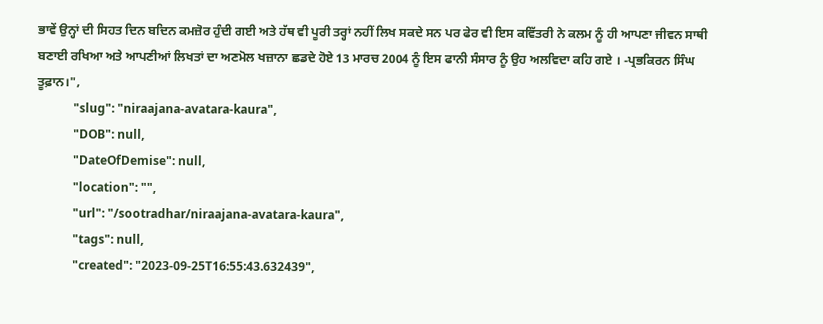ਭਾਵੇਂ ਉਨ੍ਹਾਂ ਦੀ ਸਿਹਤ ਦਿਨ ਬਦਿਨ ਕਮਜ਼ੋਰ ਹੁੰਦੀ ਗਈ ਅਤੇ ਹੱਥ ਵੀ ਪੂਰੀ ਤਰ੍ਹਾਂ ਨਹੀਂ ਲਿਖ ਸਕਦੇ ਸਨ ਪਰ ਫੇਰ ਵੀ ਇਸ ਕਵਿੱਤਰੀ ਨੇ ਕਲਮ ਨੂੰ ਹੀ ਆਪਣਾ ਜੀਵਨ ਸਾਥੀ ਬਣਾਈ ਰਖਿਆ ਅਤੇ ਆਪਣੀਆਂ ਲਿਖਤਾਂ ਦਾ ਅਣਮੋਲ ਖਜ਼ਾਨਾ ਛਡਦੇ ਹੋਏ 13 ਮਾਰਚ 2004 ਨੂੰ ਇਸ ਫਾਨੀ ਸੰਸਾਰ ਨੂੰ ਉਹ ਅਲਵਿਦਾ ਕਹਿ ਗਏ । -ਪ੍ਰਭਕਿਰਨ ਸਿੰਘ ਤੂਫ਼ਾਨ।",
            "slug": "niraajana-avatara-kaura",
            "DOB": null,
            "DateOfDemise": null,
            "location": "",
            "url": "/sootradhar/niraajana-avatara-kaura",
            "tags": null,
            "created": "2023-09-25T16:55:43.632439",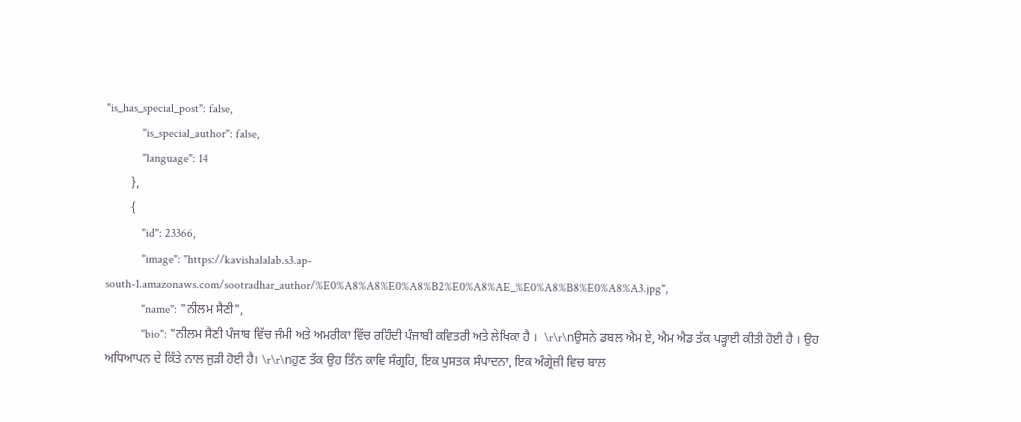"is_has_special_post": false,
            "is_special_author": false,
            "language": 14
        },
        {
            "id": 23366,
            "image": "https://kavishalalab.s3.ap-south-1.amazonaws.com/sootradhar_author/%E0%A8%A8%E0%A8%B2%E0%A8%AE_%E0%A8%B8%E0%A8%A3.jpg",
            "name": "ਨੀਲਮ ਸੈਣੀ",
            "bio": "ਨੀਲਮ ਸੈਣੀ ਪੰਜਾਬ ਵਿੱਚ ਜੰਮੀ ਅਤੇ ਅਮਰੀਕਾ ਵਿੱਚ ਰਹਿੰਦੀ ਪੰਜਾਬੀ ਕਵਿਤਰੀ ਅਤੇ ਲੇਖਿਕਾ ਹੈ ।  \r\r\nਉਸਨੇ ਡਬਲ ਐਮ ਏ, ਐਮ ਐਡ ਤੱਕ ਪੜ੍ਹਾਈ ਕੀਤੀ ਹੋਈ ਹੈ । ਉਹ ਅਧਿਆਪਨ ਦੇ ਕਿੱਤੇ ਨਾਲ ਜੁੜੀ ਹੋਈ ਹੈ। \r\r\nਹੁਣ ਤੱਕ ਉਹ ਤਿੰਨ ਕਾਵਿ ਸੰਗ੍ਰਹਿ, ਇਕ ਪੁਸਤਕ ਸੰਪਾਦਨਾ, ਇਕ ਅੰਗ੍ਰੇਜ਼ੀ ਵਿਚ ਬਾਲ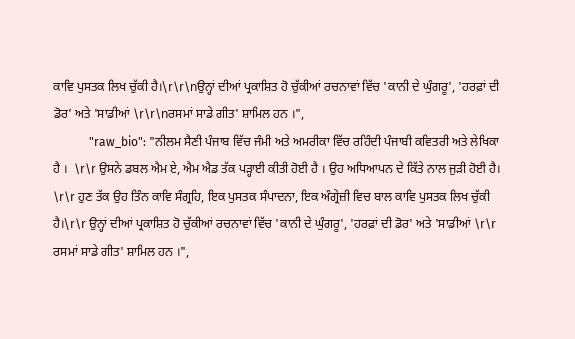ਕਾਵਿ ਪੁਸਤਕ ਲਿਖ ਚੁੱਕੀ ਹੈ।\r\r\nਉਨ੍ਹਾਂ ਦੀਆਂ ਪ੍ਰਕਾਸ਼ਿਤ ਹੋ ਚੁੱਕੀਆਂ ਰਚਨਾਵਾਂ ਵਿੱਚ 'ਕਾਨੀ ਦੇ ਘੁੰਗਰੂ', 'ਹਰਫ਼ਾਂ ਦੀ ਡੋਰ' ਅਤੇ 'ਸਾਡੀਆਂ \r\r\nਰਸਮਾਂ ਸਾਡੇ ਗੀਤ' ਸ਼ਾਮਿਲ ਹਨ ।",
            "raw_bio": "ਨੀਲਮ ਸੈਣੀ ਪੰਜਾਬ ਵਿੱਚ ਜੰਮੀ ਅਤੇ ਅਮਰੀਕਾ ਵਿੱਚ ਰਹਿੰਦੀ ਪੰਜਾਬੀ ਕਵਿਤਰੀ ਅਤੇ ਲੇਖਿਕਾ ਹੈ ।  \r\r ਉਸਨੇ ਡਬਲ ਐਮ ਏ, ਐਮ ਐਡ ਤੱਕ ਪੜ੍ਹਾਈ ਕੀਤੀ ਹੋਈ ਹੈ । ਉਹ ਅਧਿਆਪਨ ਦੇ ਕਿੱਤੇ ਨਾਲ ਜੁੜੀ ਹੋਈ ਹੈ। \r\r ਹੁਣ ਤੱਕ ਉਹ ਤਿੰਨ ਕਾਵਿ ਸੰਗ੍ਰਹਿ, ਇਕ ਪੁਸਤਕ ਸੰਪਾਦਨਾ, ਇਕ ਅੰਗ੍ਰੇਜ਼ੀ ਵਿਚ ਬਾਲ ਕਾਵਿ ਪੁਸਤਕ ਲਿਖ ਚੁੱਕੀ ਹੈ।\r\r ਉਨ੍ਹਾਂ ਦੀਆਂ ਪ੍ਰਕਾਸ਼ਿਤ ਹੋ ਚੁੱਕੀਆਂ ਰਚਨਾਵਾਂ ਵਿੱਚ 'ਕਾਨੀ ਦੇ ਘੁੰਗਰੂ', 'ਹਰਫ਼ਾਂ ਦੀ ਡੋਰ' ਅਤੇ 'ਸਾਡੀਆਂ \r\r ਰਸਮਾਂ ਸਾਡੇ ਗੀਤ' ਸ਼ਾਮਿਲ ਹਨ ।",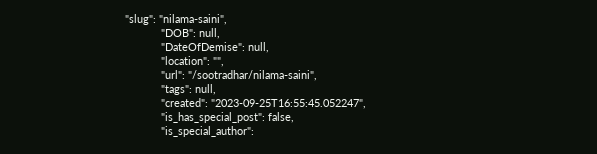"slug": "nilama-saini",
            "DOB": null,
            "DateOfDemise": null,
            "location": "",
            "url": "/sootradhar/nilama-saini",
            "tags": null,
            "created": "2023-09-25T16:55:45.052247",
            "is_has_special_post": false,
            "is_special_author":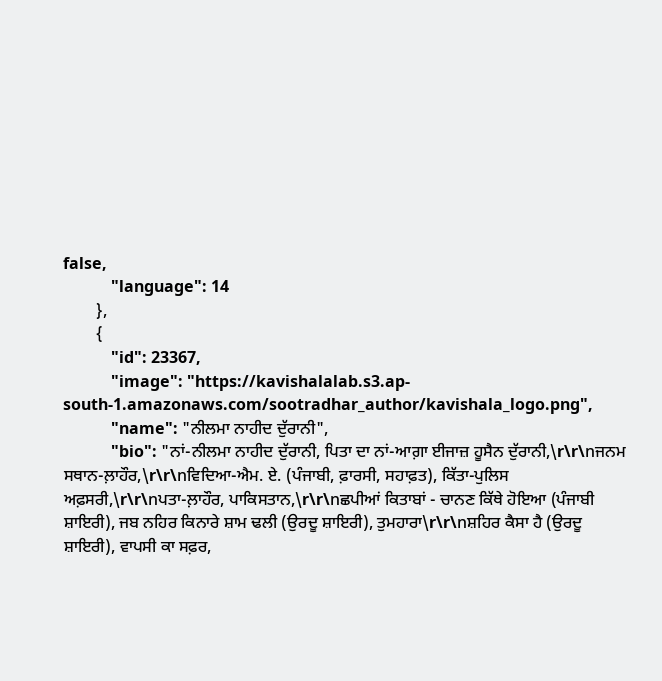false,
            "language": 14
        },
        {
            "id": 23367,
            "image": "https://kavishalalab.s3.ap-south-1.amazonaws.com/sootradhar_author/kavishala_logo.png",
            "name": "ਨੀਲਮਾ ਨਾਹੀਦ ਦੁੱਰਾਨੀ",
            "bio": "ਨਾਂ-ਨੀਲਮਾ ਨਾਹੀਦ ਦੁੱਰਾਨੀ, ਪਿਤਾ ਦਾ ਨਾਂ-ਆਗ਼ਾ ਈਜਾਜ਼ ਹੂਸੈਨ ਦੁੱਰਾਨੀ,\r\r\nਜਨਮ ਸਥਾਨ-ਲ਼ਾਹੌਰ,\r\r\nਵਿਦਿਆ-ਐਮ. ਏ. (ਪੰਜਾਬੀ, ਫ਼ਾਰਸੀ, ਸਹਾਫ਼ਤ), ਕਿੱਤਾ-ਪੁਲਿਸ ਅਫ਼ਸਰੀ,\r\r\nਪਤਾ-ਲ਼ਾਹੌਰ, ਪਾਕਿਸਤਾਨ,\r\r\nਛਪੀਆਂ ਕਿਤਾਬਾਂ - ਚਾਨਣ ਕਿੱਥੇ ਹੋਇਆ (ਪੰਜਾਬੀ ਸ਼ਾਇਰੀ), ਜਬ ਨਹਿਰ ਕਿਨਾਰੇ ਸ਼ਾਮ ਢਲੀ (ਉਰਦੂ ਸ਼ਾਇਰੀ), ਤੁਮਹਾਰਾ\r\r\nਸ਼ਹਿਰ ਕੈਸਾ ਹੈ (ਉਰਦੂ ਸ਼ਾਇਰੀ), ਵਾਪਸੀ ਕਾ ਸਫ਼ਰ,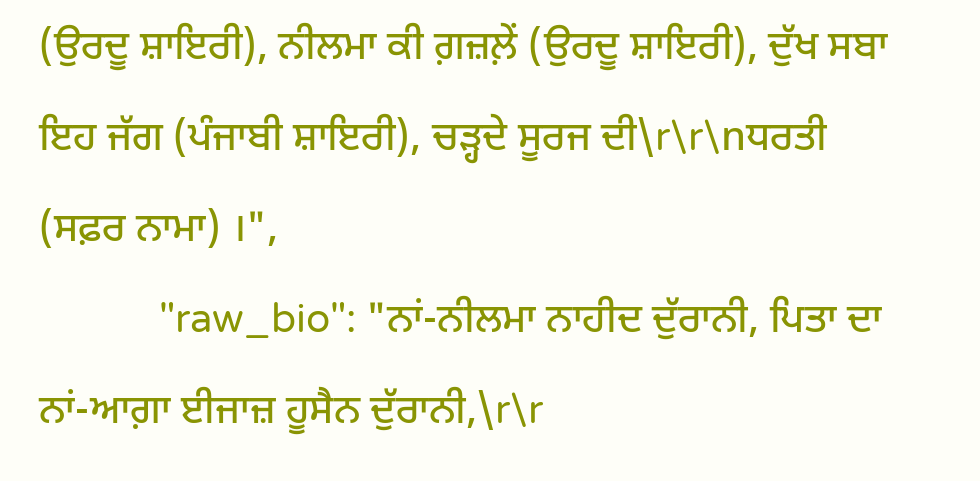(ਉਰਦੂ ਸ਼ਾਇਰੀ), ਨੀਲਮਾ ਕੀ ਗ਼ਜ਼ਲ਼ੇਂ (ਉਰਦੂ ਸ਼ਾਇਰੀ), ਦੁੱਖ ਸਬਾ ਇਹ ਜੱਗ (ਪੰਜਾਬੀ ਸ਼ਾਇਰੀ), ਚੜ੍ਹਦੇ ਸੂਰਜ ਦੀ\r\r\nਧਰਤੀ (ਸਫ਼ਰ ਨਾਮਾ) ।",
            "raw_bio": "ਨਾਂ-ਨੀਲਮਾ ਨਾਹੀਦ ਦੁੱਰਾਨੀ, ਪਿਤਾ ਦਾ ਨਾਂ-ਆਗ਼ਾ ਈਜਾਜ਼ ਹੂਸੈਨ ਦੁੱਰਾਨੀ,\r\r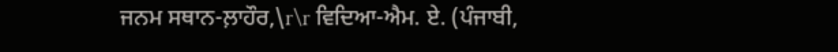ਜਨਮ ਸਥਾਨ-ਲ਼ਾਹੌਰ,\r\r ਵਿਦਿਆ-ਐਮ. ਏ. (ਪੰਜਾਬੀ,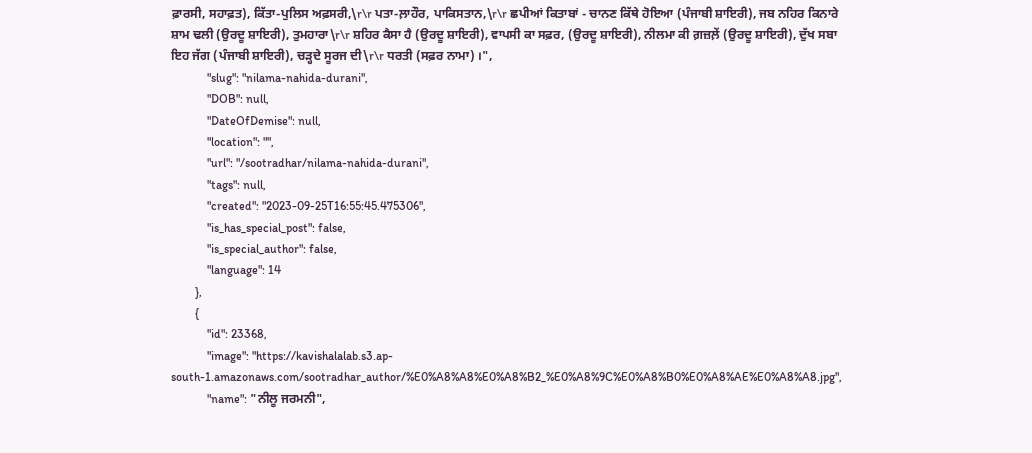ਫ਼ਾਰਸੀ, ਸਹਾਫ਼ਤ), ਕਿੱਤਾ-ਪੁਲਿਸ ਅਫ਼ਸਰੀ,\r\r ਪਤਾ-ਲ਼ਾਹੌਰ, ਪਾਕਿਸਤਾਨ,\r\r ਛਪੀਆਂ ਕਿਤਾਬਾਂ - ਚਾਨਣ ਕਿੱਥੇ ਹੋਇਆ (ਪੰਜਾਬੀ ਸ਼ਾਇਰੀ), ਜਬ ਨਹਿਰ ਕਿਨਾਰੇ ਸ਼ਾਮ ਢਲੀ (ਉਰਦੂ ਸ਼ਾਇਰੀ), ਤੁਮਹਾਰਾ\r\r ਸ਼ਹਿਰ ਕੈਸਾ ਹੈ (ਉਰਦੂ ਸ਼ਾਇਰੀ), ਵਾਪਸੀ ਕਾ ਸਫ਼ਰ, (ਉਰਦੂ ਸ਼ਾਇਰੀ), ਨੀਲਮਾ ਕੀ ਗ਼ਜ਼ਲ਼ੇਂ (ਉਰਦੂ ਸ਼ਾਇਰੀ), ਦੁੱਖ ਸਬਾ ਇਹ ਜੱਗ (ਪੰਜਾਬੀ ਸ਼ਾਇਰੀ), ਚੜ੍ਹਦੇ ਸੂਰਜ ਦੀ\r\r ਧਰਤੀ (ਸਫ਼ਰ ਨਾਮਾ) ।",
            "slug": "nilama-nahida-durani",
            "DOB": null,
            "DateOfDemise": null,
            "location": "",
            "url": "/sootradhar/nilama-nahida-durani",
            "tags": null,
            "created": "2023-09-25T16:55:45.475306",
            "is_has_special_post": false,
            "is_special_author": false,
            "language": 14
        },
        {
            "id": 23368,
            "image": "https://kavishalalab.s3.ap-south-1.amazonaws.com/sootradhar_author/%E0%A8%A8%E0%A8%B2_%E0%A8%9C%E0%A8%B0%E0%A8%AE%E0%A8%A8.jpg",
            "name": "ਨੀਲੂ ਜਰਮਨੀ",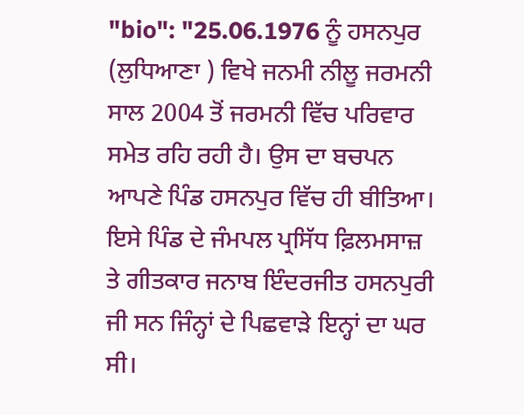"bio": "25.06.1976 ਨੂੰ ਹਸਨਪੁਰ (ਲੁਧਿਆਣਾ ) ਵਿਖੇ ਜਨਮੀ ਨੀਲੂ ਜਰਮਨੀ ਸਾਲ 2004 ਤੋਂ ਜਰਮਨੀ ਵਿੱਚ ਪਰਿਵਾਰ ਸਮੇਤ ਰਹਿ ਰਹੀ ਹੈ। ਉਸ ਦਾ ਬਚਪਨ ਆਪਣੇ ਪਿੰਡ ਹਸਨਪੁਰ ਵਿੱਚ ਹੀ ਬੀਤਿਆ। ਇਸੇ ਪਿੰਡ ਦੇ ਜੰਮਪਲ ਪ੍ਰਸਿੱਧ ਫ਼ਿਲਮਸਾਜ਼ ਤੇ ਗੀਤਕਾਰ ਜਨਾਬ ਇੰਦਰਜੀਤ ਹਸਨਪੁਰੀ ਜੀ ਸਨ ਜਿੰਨ੍ਹਾਂ ਦੇ ਪਿਛਵਾੜੇ ਇਨ੍ਹਾਂ ਦਾ ਘਰ ਸੀ।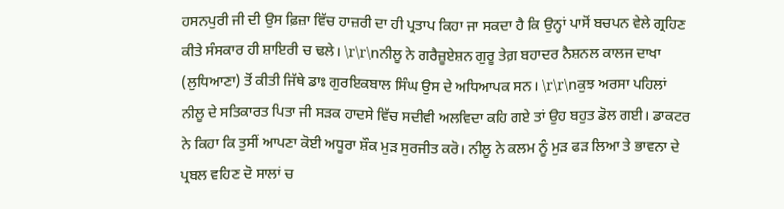ਹਸਨਪੁਰੀ ਜੀ ਦੀ ਉਸ ਫ਼ਿਜ਼ਾ ਵਿੱਚ ਹਾਜ਼ਰੀ ਦਾ ਹੀ ਪ੍ਰਤਾਪ ਕਿਹਾ ਜਾ ਸਕਦਾ ਹੈ ਕਿ ਉਨ੍ਹਾਂ ਪਾਸੋਂ ਬਚਪਨ ਵੇਲੇ ਗ੍ਰਹਿਣ ਕੀਤੇ ਸੰਸਕਾਰ ਹੀ ਸ਼ਾਇਰੀ ਚ ਢਲੇ। \r\r\nਨੀਲੂ ਨੇ ਗਰੈਜ਼ੂਏਸ਼ਨ ਗੁਰੂ ਤੇਗ਼ ਬਹਾਦਰ ਨੈਸ਼ਨਲ ਕਾਲਜ ਦਾਖਾ (ਲੁਧਿਆਣਾ) ਤੋਂ ਕੀਤੀ ਜਿੱਥੇ ਡਾਃ ਗੁਰਇਕਬਾਲ ਸਿੰਘ ਉਸ ਦੇ ਅਧਿਆਪਕ ਸਨ। \r\r\nਕੁਝ ਅਰਸਾ ਪਹਿਲਾਂ ਨੀਲੂ ਦੇ ਸਤਿਕਾਰਤ ਪਿਤਾ ਜੀ ਸੜਕ ਹਾਦਸੇ ਵਿੱਚ ਸਦੀਵੀ ਅਲਵਿਦਾ ਕਹਿ ਗਏ ਤਾਂ ਉਹ ਬਹੁਤ ਡੋਲ ਗਈ। ਡਾਕਟਰ ਨੇ ਕਿਹਾ ਕਿ ਤੁਸੀਂ ਆਪਣਾ ਕੋਈ ਅਧੂਰਾ ਸ਼ੌਕ ਮੁੜ ਸੁਰਜੀਤ ਕਰੋ। ਨੀਲੂ ਨੇ ਕਲਮ ਨੂੰ ਮੁੜ ਫੜ ਲਿਆ ਤੇ ਭਾਵਨਾ ਦੇ ਪ੍ਰਬਲ ਵਹਿਣ ਦੋ ਸਾਲਾਂ ਚ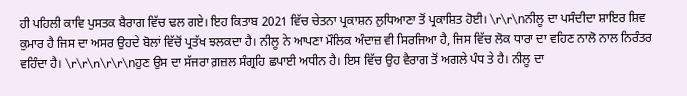ਹੀ ਪਹਿਲੀ ਕਾਵਿ ਪੁਸਤਕ ਬੈਰਾਗ ਵਿੱਚ ਢਲ ਗਏ। ਇਹ ਕਿਤਾਬ 2021 ਵਿੱਚ ਚੇਤਨਾ ਪ੍ਰਕਾਸ਼ਨ ਲੁਧਿਆਣਾ ਤੋਂ ਪ੍ਰਕਾਸ਼ਿਤ ਹੋਈ। \r\r\nਨੀਲੂ ਦਾ ਪਸੰਦੀਦਾ ਸ਼ਾਇਰ ਸ਼ਿਵ ਕੁਮਾਰ ਹੈ ਜਿਸ ਦਾ ਅਸਰ ਉਹਦੇ ਬੋਲਾਂ ਵਿੱਚੋਂ ਪ੍ਰਤੱਖ ਝਲਕਦਾ ਹੈ। ਨੀਲੂ ਨੇ ਆਪਣਾ ਮੌਲਿਕ ਅੰਦਾਜ਼ ਵੀ ਸਿਰਜਿਆ ਹੈ, ਜਿਸ ਵਿੱਚ ਲੋਕ ਧਾਰਾ ਦਾ ਵਹਿਣ ਨਾਲੋ ਨਾਲ ਨਿਰੰਤਰ ਵਹਿੰਦਾ ਹੈ। \r\r\n\r\r\nਹੁਣ ਉਸ ਦਾ ਸੱਜਰਾ ਗ਼ਜ਼ਲ ਸੰਗ੍ਰਹਿ ਛਪਾਈ ਅਧੀਨ ਹੈ। ਇਸ ਵਿੱਚ ਉਹ ਵੈਰਾਗ ਤੋਂ ਅਗਲੇ ਪੰਧ ਤੇ ਹੈ। ਨੀਲੂ ਦਾ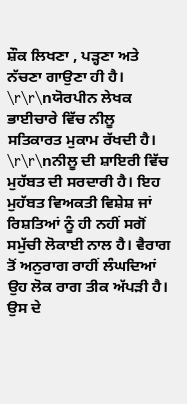ਸ਼ੌਕ ਲਿਖਣਾ , ਪੜ੍ਹਣਾ ਅਤੇ ਨੱਚਣਾ ਗਾਉਣਾ ਹੀ ਹੈ। \r\r\nਯੋਰਪੀਨ ਲੇਖਕ ਭਾਈਚਾਰੇ ਵਿੱਚ ਨੀਲੂ ਸਤਿਕਾਰਤ ਮੁਕਾਮ ਰੱਖਦੀ ਹੈ। \r\r\nਨੀਲੂ ਦੀ ਸ਼ਾਇਰੀ ਵਿੱਚ ਮੁਹੱਬਤ ਦੀ ਸਰਦਾਰੀ ਹੈ। ਇਹ ਮੁਹੱਬਤ ਵਿਅਕਤੀ ਵਿਸ਼ੇਸ਼ ਜਾਂ ਰਿਸ਼ਤਿਆਂ ਨੂੰ ਹੀ ਨਹੀਂ ਸਗੋਂ ਸਮੁੱਚੀ ਲੋਕਾਈ ਨਾਲ ਹੈ। ਵੈਰਾਗ ਤੋਂ ਅਨੁਰਾਗ ਰਾਹੀਂ ਲੰਘਦਿਆਂ ਉਹ ਲੋਕ ਰਾਗ ਤੀਕ ਅੱਪੜੀ ਹੈ। ਉਸ ਦੇ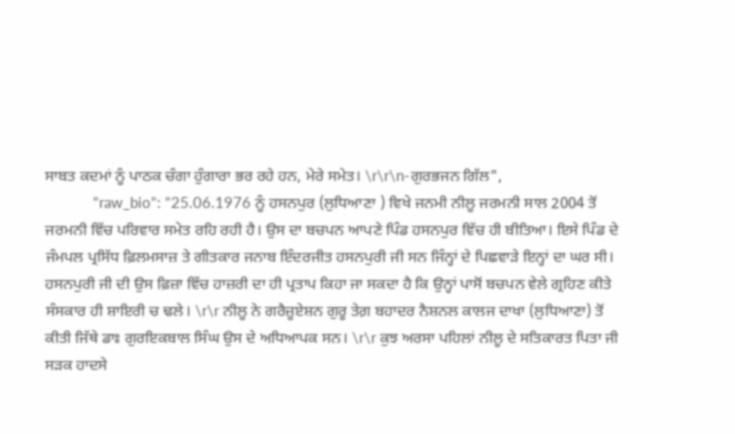ਸਾਬਤ ਕਦਮਾਂ ਨੂੰ ਪਾਠਕ ਚੰਗਾ ਹੁੰਗਾਰਾ ਭਰ ਰਹੇ ਹਨ, ਮੇਰੇ ਸਮੇਤ। \r\r\n-ਗੁਰਭਜਨ ਗਿੱਲ",
            "raw_bio": "25.06.1976 ਨੂੰ ਹਸਨਪੁਰ (ਲੁਧਿਆਣਾ ) ਵਿਖੇ ਜਨਮੀ ਨੀਲੂ ਜਰਮਨੀ ਸਾਲ 2004 ਤੋਂ ਜਰਮਨੀ ਵਿੱਚ ਪਰਿਵਾਰ ਸਮੇਤ ਰਹਿ ਰਹੀ ਹੈ। ਉਸ ਦਾ ਬਚਪਨ ਆਪਣੇ ਪਿੰਡ ਹਸਨਪੁਰ ਵਿੱਚ ਹੀ ਬੀਤਿਆ। ਇਸੇ ਪਿੰਡ ਦੇ ਜੰਮਪਲ ਪ੍ਰਸਿੱਧ ਫ਼ਿਲਮਸਾਜ਼ ਤੇ ਗੀਤਕਾਰ ਜਨਾਬ ਇੰਦਰਜੀਤ ਹਸਨਪੁਰੀ ਜੀ ਸਨ ਜਿੰਨ੍ਹਾਂ ਦੇ ਪਿਛਵਾੜੇ ਇਨ੍ਹਾਂ ਦਾ ਘਰ ਸੀ। ਹਸਨਪੁਰੀ ਜੀ ਦੀ ਉਸ ਫ਼ਿਜ਼ਾ ਵਿੱਚ ਹਾਜ਼ਰੀ ਦਾ ਹੀ ਪ੍ਰਤਾਪ ਕਿਹਾ ਜਾ ਸਕਦਾ ਹੈ ਕਿ ਉਨ੍ਹਾਂ ਪਾਸੋਂ ਬਚਪਨ ਵੇਲੇ ਗ੍ਰਹਿਣ ਕੀਤੇ ਸੰਸਕਾਰ ਹੀ ਸ਼ਾਇਰੀ ਚ ਢਲੇ। \r\r ਨੀਲੂ ਨੇ ਗਰੈਜ਼ੂਏਸ਼ਨ ਗੁਰੂ ਤੇਗ਼ ਬਹਾਦਰ ਨੈਸ਼ਨਲ ਕਾਲਜ ਦਾਖਾ (ਲੁਧਿਆਣਾ) ਤੋਂ ਕੀਤੀ ਜਿੱਥੇ ਡਾਃ ਗੁਰਇਕਬਾਲ ਸਿੰਘ ਉਸ ਦੇ ਅਧਿਆਪਕ ਸਨ। \r\r ਕੁਝ ਅਰਸਾ ਪਹਿਲਾਂ ਨੀਲੂ ਦੇ ਸਤਿਕਾਰਤ ਪਿਤਾ ਜੀ ਸੜਕ ਹਾਦਸੇ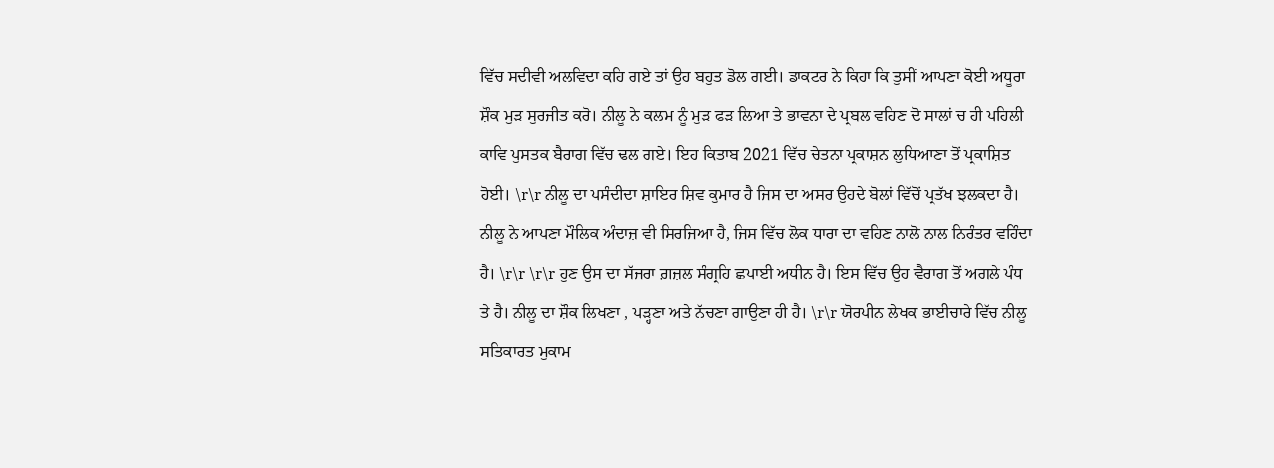ਵਿੱਚ ਸਦੀਵੀ ਅਲਵਿਦਾ ਕਹਿ ਗਏ ਤਾਂ ਉਹ ਬਹੁਤ ਡੋਲ ਗਈ। ਡਾਕਟਰ ਨੇ ਕਿਹਾ ਕਿ ਤੁਸੀਂ ਆਪਣਾ ਕੋਈ ਅਧੂਰਾ ਸ਼ੌਕ ਮੁੜ ਸੁਰਜੀਤ ਕਰੋ। ਨੀਲੂ ਨੇ ਕਲਮ ਨੂੰ ਮੁੜ ਫੜ ਲਿਆ ਤੇ ਭਾਵਨਾ ਦੇ ਪ੍ਰਬਲ ਵਹਿਣ ਦੋ ਸਾਲਾਂ ਚ ਹੀ ਪਹਿਲੀ ਕਾਵਿ ਪੁਸਤਕ ਬੈਰਾਗ ਵਿੱਚ ਢਲ ਗਏ। ਇਹ ਕਿਤਾਬ 2021 ਵਿੱਚ ਚੇਤਨਾ ਪ੍ਰਕਾਸ਼ਨ ਲੁਧਿਆਣਾ ਤੋਂ ਪ੍ਰਕਾਸ਼ਿਤ ਹੋਈ। \r\r ਨੀਲੂ ਦਾ ਪਸੰਦੀਦਾ ਸ਼ਾਇਰ ਸ਼ਿਵ ਕੁਮਾਰ ਹੈ ਜਿਸ ਦਾ ਅਸਰ ਉਹਦੇ ਬੋਲਾਂ ਵਿੱਚੋਂ ਪ੍ਰਤੱਖ ਝਲਕਦਾ ਹੈ। ਨੀਲੂ ਨੇ ਆਪਣਾ ਮੌਲਿਕ ਅੰਦਾਜ਼ ਵੀ ਸਿਰਜਿਆ ਹੈ, ਜਿਸ ਵਿੱਚ ਲੋਕ ਧਾਰਾ ਦਾ ਵਹਿਣ ਨਾਲੋ ਨਾਲ ਨਿਰੰਤਰ ਵਹਿੰਦਾ ਹੈ। \r\r \r\r ਹੁਣ ਉਸ ਦਾ ਸੱਜਰਾ ਗ਼ਜ਼ਲ ਸੰਗ੍ਰਹਿ ਛਪਾਈ ਅਧੀਨ ਹੈ। ਇਸ ਵਿੱਚ ਉਹ ਵੈਰਾਗ ਤੋਂ ਅਗਲੇ ਪੰਧ ਤੇ ਹੈ। ਨੀਲੂ ਦਾ ਸ਼ੌਕ ਲਿਖਣਾ , ਪੜ੍ਹਣਾ ਅਤੇ ਨੱਚਣਾ ਗਾਉਣਾ ਹੀ ਹੈ। \r\r ਯੋਰਪੀਨ ਲੇਖਕ ਭਾਈਚਾਰੇ ਵਿੱਚ ਨੀਲੂ ਸਤਿਕਾਰਤ ਮੁਕਾਮ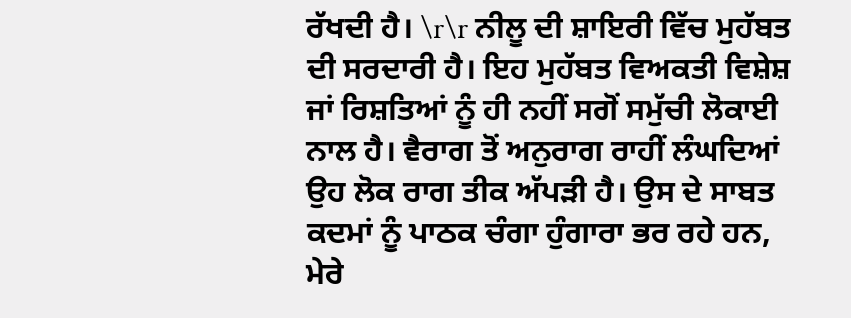ਰੱਖਦੀ ਹੈ। \r\r ਨੀਲੂ ਦੀ ਸ਼ਾਇਰੀ ਵਿੱਚ ਮੁਹੱਬਤ ਦੀ ਸਰਦਾਰੀ ਹੈ। ਇਹ ਮੁਹੱਬਤ ਵਿਅਕਤੀ ਵਿਸ਼ੇਸ਼ ਜਾਂ ਰਿਸ਼ਤਿਆਂ ਨੂੰ ਹੀ ਨਹੀਂ ਸਗੋਂ ਸਮੁੱਚੀ ਲੋਕਾਈ ਨਾਲ ਹੈ। ਵੈਰਾਗ ਤੋਂ ਅਨੁਰਾਗ ਰਾਹੀਂ ਲੰਘਦਿਆਂ ਉਹ ਲੋਕ ਰਾਗ ਤੀਕ ਅੱਪੜੀ ਹੈ। ਉਸ ਦੇ ਸਾਬਤ ਕਦਮਾਂ ਨੂੰ ਪਾਠਕ ਚੰਗਾ ਹੁੰਗਾਰਾ ਭਰ ਰਹੇ ਹਨ, ਮੇਰੇ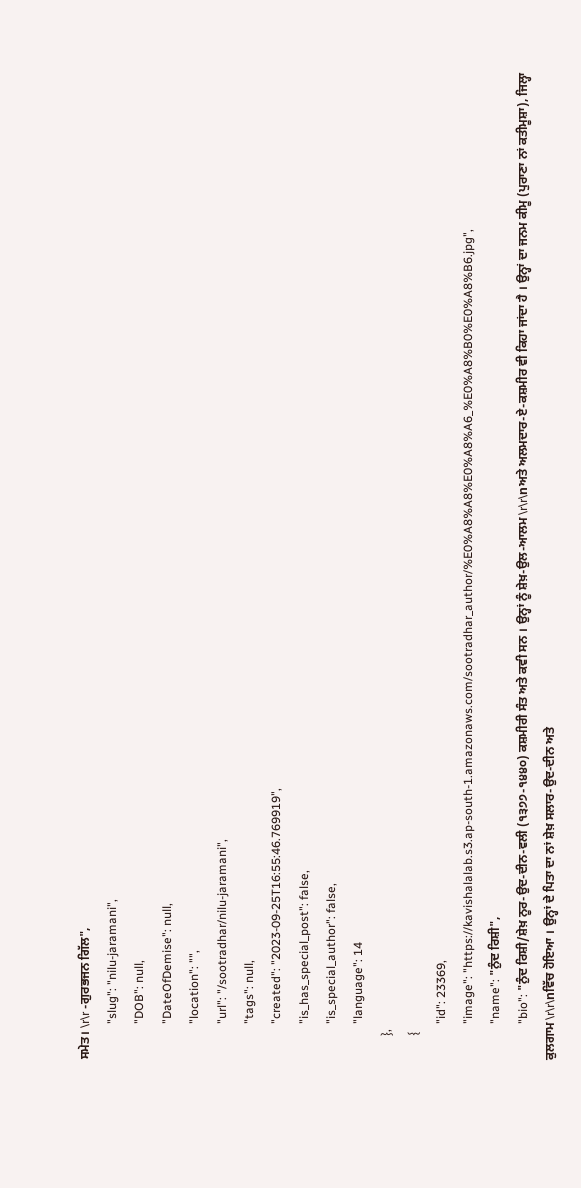ਸਮੇਤ। \r\r -ਗੁਰਭਜਨ ਗਿੱਲ",
            "slug": "nilu-jaramani",
            "DOB": null,
            "DateOfDemise": null,
            "location": "",
            "url": "/sootradhar/nilu-jaramani",
            "tags": null,
            "created": "2023-09-25T16:55:46.769919",
            "is_has_special_post": false,
            "is_special_author": false,
            "language": 14
        },
        {
            "id": 23369,
            "image": "https://kavishalalab.s3.ap-south-1.amazonaws.com/sootradhar_author/%E0%A8%A8%E0%A8%A6_%E0%A8%B0%E0%A8%B6.jpg",
            "name": "ਨੁੰਦ ਰਿਸ਼ੀ",
            "bio": "ਨੁੰਦ ਰਿਸ਼ੀ/ਸ਼ੇਖ਼ ਨੂਰ-ਉਦ-ਦੀਨ-ਵਲੀ (੧੩੭੭-੧੪੪੦) ਕਸ਼ਮੀਰੀ ਸੰਤ ਅਤੇ ਕਵੀ ਸਨ । ਉਨ੍ਹਾਂ ਨੂੰ ਸ਼ੇਖ਼-ਉਲ-ਆਲਮ \r\r\nਅਤੇ ਅਲਮਦਾਰ-ਏ-ਕਸ਼ਮੀਰ ਵੀ ਕਿਹਾ ਜਾਂਦਾ ਹੈ । ਉਨ੍ਹਾਂ ਦਾ ਜਨਮ ਕੀਮੂ (ਪੁਰਾਣਾ ਨਾਂ ਕਤੀਮੂਸ਼ਾ), ਜਿਲ੍ਹਾ ਕੁਲਗਾਮ \r\r\nਵਿੱਚ ਹੋਇਆ । ਉਨ੍ਹਾਂ ਦੇ ਪਿਤਾ ਦਾ ਨਾਂ ਸ਼ੇਖ਼ ਸਲਾਰ-ਉਦ-ਦੀਨ ਅਤੇ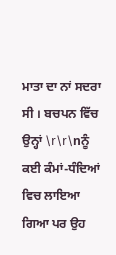ਮਾਤਾ ਦਾ ਨਾਂ ਸਦਰਾ ਸੀ । ਬਚਪਨ ਵਿੱਚ ਉਨ੍ਹਾਂ \r\r\nਨੂੰ ਕਈ ਕੰਮਾਂ-ਧੰਦਿਆਂ ਵਿਚ ਲਾਇਆ ਗਿਆ ਪਰ ਉਹ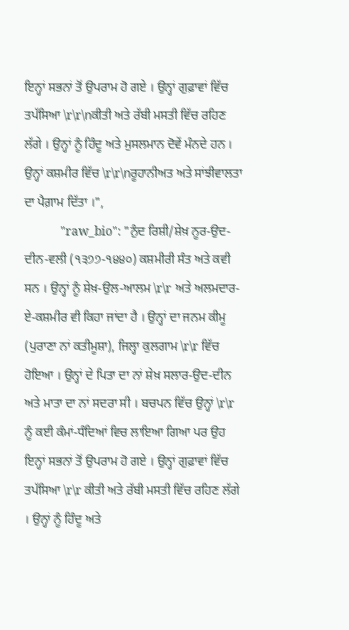ਇਨ੍ਹਾਂ ਸਭਨਾਂ ਤੋਂ ਉਪਰਾਮ ਹੋ ਗਏ । ਉਨ੍ਹਾਂ ਗੁਫ਼ਾਵਾਂ ਵਿੱਚ ਤਪੱਸਿਆ \r\r\nਕੀਤੀ ਅਤੇ ਰੱਬੀ ਮਸਤੀ ਵਿੱਚ ਰਹਿਣ ਲੱਗੇ । ਉਨ੍ਹਾਂ ਨੂੰ ਹਿੰਦੂ ਅਤੇ ਮੁਸਲਮਾਨ ਦੋਵੇਂ ਮੰਨਦੇ ਹਨ । ਉਨ੍ਹਾਂ ਕਸ਼ਮੀਰ ਵਿੱਚ \r\r\nਰੂਹਾਨੀਅਤ ਅਤੇ ਸਾਂਝੀਵਾਲਤਾ ਦਾ ਪੈਗ਼ਾਮ ਦਿੱਤਾ ।",
            "raw_bio": "ਨੁੰਦ ਰਿਸ਼ੀ/ਸ਼ੇਖ਼ ਨੂਰ-ਉਦ-ਦੀਨ-ਵਲੀ (੧੩੭੭-੧੪੪੦) ਕਸ਼ਮੀਰੀ ਸੰਤ ਅਤੇ ਕਵੀ ਸਨ । ਉਨ੍ਹਾਂ ਨੂੰ ਸ਼ੇਖ਼-ਉਲ-ਆਲਮ \r\r ਅਤੇ ਅਲਮਦਾਰ-ਏ-ਕਸ਼ਮੀਰ ਵੀ ਕਿਹਾ ਜਾਂਦਾ ਹੈ । ਉਨ੍ਹਾਂ ਦਾ ਜਨਮ ਕੀਮੂ (ਪੁਰਾਣਾ ਨਾਂ ਕਤੀਮੂਸ਼ਾ), ਜਿਲ੍ਹਾ ਕੁਲਗਾਮ \r\r ਵਿੱਚ ਹੋਇਆ । ਉਨ੍ਹਾਂ ਦੇ ਪਿਤਾ ਦਾ ਨਾਂ ਸ਼ੇਖ਼ ਸਲਾਰ-ਉਦ-ਦੀਨ ਅਤੇ ਮਾਤਾ ਦਾ ਨਾਂ ਸਦਰਾ ਸੀ । ਬਚਪਨ ਵਿੱਚ ਉਨ੍ਹਾਂ \r\r ਨੂੰ ਕਈ ਕੰਮਾਂ-ਧੰਦਿਆਂ ਵਿਚ ਲਾਇਆ ਗਿਆ ਪਰ ਉਹ ਇਨ੍ਹਾਂ ਸਭਨਾਂ ਤੋਂ ਉਪਰਾਮ ਹੋ ਗਏ । ਉਨ੍ਹਾਂ ਗੁਫ਼ਾਵਾਂ ਵਿੱਚ ਤਪੱਸਿਆ \r\r ਕੀਤੀ ਅਤੇ ਰੱਬੀ ਮਸਤੀ ਵਿੱਚ ਰਹਿਣ ਲੱਗੇ । ਉਨ੍ਹਾਂ ਨੂੰ ਹਿੰਦੂ ਅਤੇ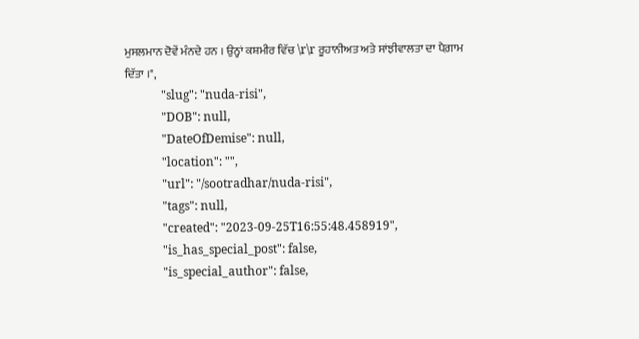ਮੁਸਲਮਾਨ ਦੋਵੇਂ ਮੰਨਦੇ ਹਨ । ਉਨ੍ਹਾਂ ਕਸ਼ਮੀਰ ਵਿੱਚ \r\r ਰੂਹਾਨੀਅਤ ਅਤੇ ਸਾਂਝੀਵਾਲਤਾ ਦਾ ਪੈਗ਼ਾਮ ਦਿੱਤਾ ।",
            "slug": "nuda-risi",
            "DOB": null,
            "DateOfDemise": null,
            "location": "",
            "url": "/sootradhar/nuda-risi",
            "tags": null,
            "created": "2023-09-25T16:55:48.458919",
            "is_has_special_post": false,
            "is_special_author": false,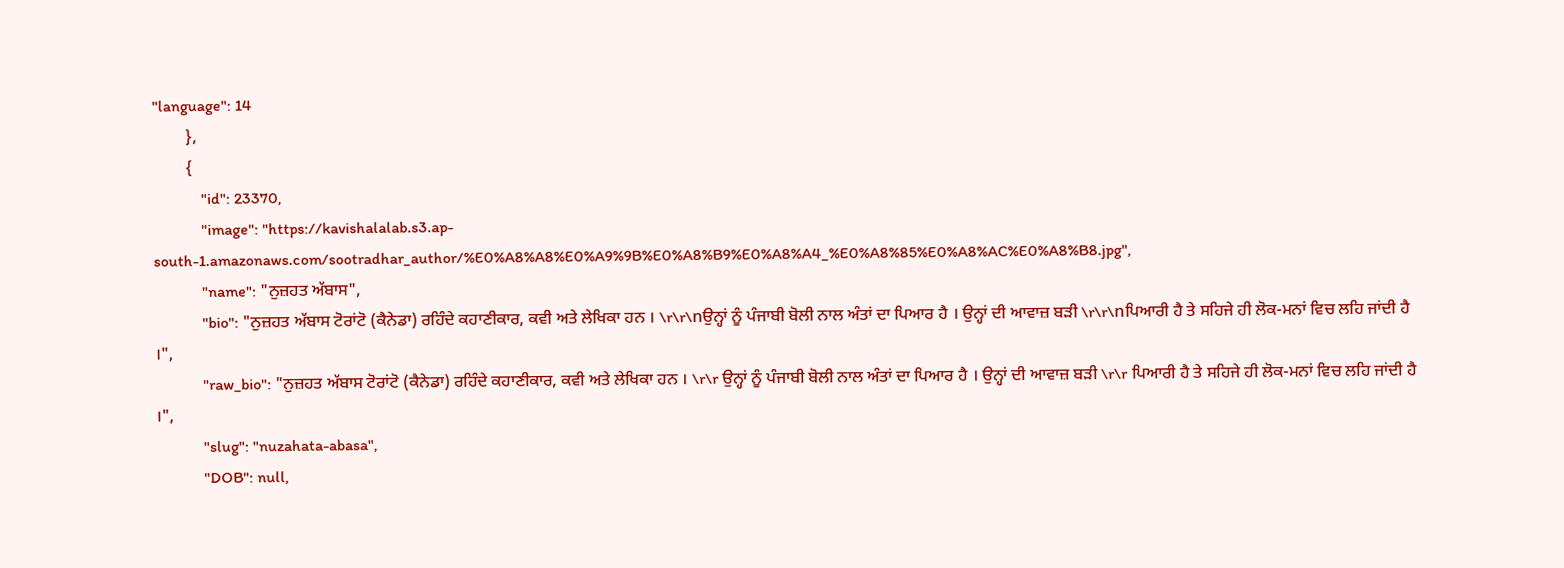"language": 14
        },
        {
            "id": 23370,
            "image": "https://kavishalalab.s3.ap-south-1.amazonaws.com/sootradhar_author/%E0%A8%A8%E0%A9%9B%E0%A8%B9%E0%A8%A4_%E0%A8%85%E0%A8%AC%E0%A8%B8.jpg",
            "name": "ਨੁਜ਼ਹਤ ਅੱਬਾਸ",
            "bio": "ਨੁਜ਼ਹਤ ਅੱਬਾਸ ਟੋਰਾਂਟੋ (ਕੈਨੇਡਾ) ਰਹਿੰਦੇ ਕਹਾਣੀਕਾਰ, ਕਵੀ ਅਤੇ ਲੇਖਿਕਾ ਹਨ । \r\r\nਉਨ੍ਹਾਂ ਨੂੰ ਪੰਜਾਬੀ ਬੋਲੀ ਨਾਲ ਅੰਤਾਂ ਦਾ ਪਿਆਰ ਹੈ । ਉਨ੍ਹਾਂ ਦੀ ਆਵਾਜ਼ ਬੜੀ \r\r\nਪਿਆਰੀ ਹੈ ਤੇ ਸਹਿਜੇ ਹੀ ਲੋਕ-ਮਨਾਂ ਵਿਚ ਲਹਿ ਜਾਂਦੀ ਹੈ ।",
            "raw_bio": "ਨੁਜ਼ਹਤ ਅੱਬਾਸ ਟੋਰਾਂਟੋ (ਕੈਨੇਡਾ) ਰਹਿੰਦੇ ਕਹਾਣੀਕਾਰ, ਕਵੀ ਅਤੇ ਲੇਖਿਕਾ ਹਨ । \r\r ਉਨ੍ਹਾਂ ਨੂੰ ਪੰਜਾਬੀ ਬੋਲੀ ਨਾਲ ਅੰਤਾਂ ਦਾ ਪਿਆਰ ਹੈ । ਉਨ੍ਹਾਂ ਦੀ ਆਵਾਜ਼ ਬੜੀ \r\r ਪਿਆਰੀ ਹੈ ਤੇ ਸਹਿਜੇ ਹੀ ਲੋਕ-ਮਨਾਂ ਵਿਚ ਲਹਿ ਜਾਂਦੀ ਹੈ ।",
            "slug": "nuzahata-abasa",
            "DOB": null,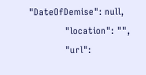"DateOfDemise": null,
            "location": "",
            "url":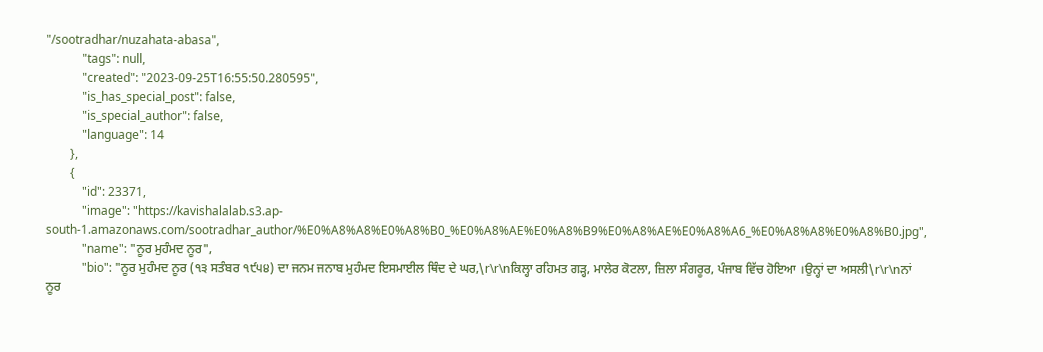"/sootradhar/nuzahata-abasa",
            "tags": null,
            "created": "2023-09-25T16:55:50.280595",
            "is_has_special_post": false,
            "is_special_author": false,
            "language": 14
        },
        {
            "id": 23371,
            "image": "https://kavishalalab.s3.ap-south-1.amazonaws.com/sootradhar_author/%E0%A8%A8%E0%A8%B0_%E0%A8%AE%E0%A8%B9%E0%A8%AE%E0%A8%A6_%E0%A8%A8%E0%A8%B0.jpg",
            "name": "ਨੂਰ ਮੁਹੰਮਦ ਨੂਰ",
            "bio": "ਨੂਰ ਮੁਹੰਮਦ ਨੂਰ (੧੩ ਸਤੰਬਰ ੧੯੫੪) ਦਾ ਜਨਮ ਜਨਾਬ ਮੁਹੰਮਦ ਇਸਮਾਈਲ ਥਿੰਦ ਦੇ ਘਰ,\r\r\nਕਿਲ੍ਹਾ ਰਹਿਮਤ ਗੜ੍ਹ, ਮਾਲੇਰ ਕੋਟਲਾ, ਜ਼ਿਲਾ ਸੰਗਰੂਰ, ਪੰਜਾਬ ਵਿੱਚ ਹੋਇਆ ।ਉਨ੍ਹਾਂ ਦਾ ਅਸਲੀ\r\r\nਨਾਂ ਨੂਰ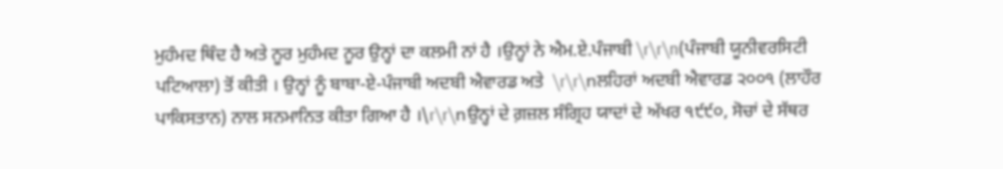ਮੁਹੰਮਦ ਥਿੰਦ ਹੈ ਅਤੇ ਨੂਰ ਮੁਹੰਮਦ ਨੂਰ ਉਨ੍ਹਾਂ ਦਾ ਕਲਮੀ ਨਾਂ ਹੈ ।ਉਨ੍ਹਾਂ ਨੇ ਐਮ.ਏ.ਪੰਜਾਬੀ \r\r\n(ਪੰਜਾਬੀ ਯੂਨੀਵਰਸਿਟੀ ਪਟਿਆਲਾ) ਤੋਂ ਕੀਤੀ । ਉਨ੍ਹਾਂ ਨੂੰ ਬਾਬਾ-ਏ-ਪੰਜਾਬੀ ਅਦਬੀ ਐਵਾਰਡ ਅਤੇ  \r\r\nਲਹਿਰਾਂ ਅਦਬੀ ਐਵਾਰਡ ੨੦੦੧ (ਲਾਹੌਰ ਪਾਕਿਸਤਾਨ) ਨਾਲ ਸਨਮਾਨਿਤ ਕੀਤਾ ਗਿਆ ਹੈ ।\r\r\nਉਨ੍ਹਾਂ ਦੇ ਗ਼ਜ਼ਲ ਸੰਗ੍ਰਿਹ ਯਾਦਾਂ ਦੇ ਅੱਖਰ ੧੯੯੦, ਸੋਚਾਂ ਦੇ ਸੱਥਰ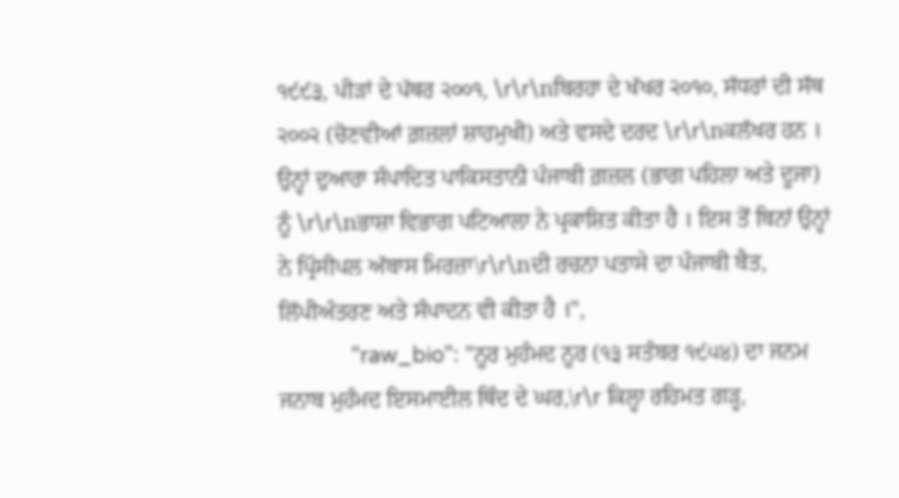੧੯੯੩, ਪੀੜਾਂ ਦੇ ਪੱਥਰ ੨੦੦੧, \r\r\nਬਿਰਹਾ ਦੇ ਖੱਖਰ ੨੦੧੦, ਸੱਧਰਾਂ ਦੀ ਸੱਥ ੨੦੦੨ (ਚੋਣਵੀਆਂ ਗ਼ਜ਼ਲਾਂ ਸ਼ਾਹਮੁਖੀ) ਅਤੇ ਵਸਦੇ ਦਰਦ \r\r\nਕਲੱਖਰ ਹਨ । ਉਨ੍ਹਾਂ ਦੁਆਰਾ ਸੰਪਾਦਿਤ ਪਾਕਿਸਤਾਨੀ ਪੰਜਾਬੀ ਗ਼ਜ਼ਲ (ਭਾਗ ਪਹਿਲਾ ਅਤੇ ਦੂਜਾ) ਨੂੰ \r\r\nਭਾਸ਼ਾ ਵਿਭਾਗ ਪਟਿਆਲਾ ਨੇ ਪ੍ਰਕਾਸ਼ਿਤ ਕੀਤਾ ਹੈ । ਇਸ ਤੋਂ ਬਿਨਾਂ ਉਨ੍ਹਾਂ ਨੇ ਪ੍ਰਿੰਸੀਪਲ ਅੱਬਾਸ ਮਿਰਜ਼ਾ\r\r\nਦੀ ਰਚਨਾ ਪਤਾਸੇ ਦਾ ਪੰਜਾਬੀ ਬੈਤ, ਲਿੱਪੀਅੰਤਰਣ ਅਤੇ ਸੰਪਾਦਨ ਵੀ ਕੀਤਾ ਹੈ ।",
            "raw_bio": "ਨੂਰ ਮੁਹੰਮਦ ਨੂਰ (੧੩ ਸਤੰਬਰ ੧੯੫੪) ਦਾ ਜਨਮ ਜਨਾਬ ਮੁਹੰਮਦ ਇਸਮਾਈਲ ਥਿੰਦ ਦੇ ਘਰ,\r\r ਕਿਲ੍ਹਾ ਰਹਿਮਤ ਗੜ੍ਹ,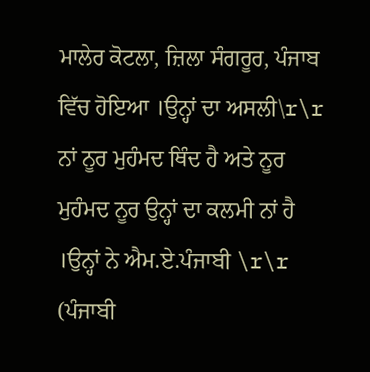ਮਾਲੇਰ ਕੋਟਲਾ, ਜ਼ਿਲਾ ਸੰਗਰੂਰ, ਪੰਜਾਬ ਵਿੱਚ ਹੋਇਆ ।ਉਨ੍ਹਾਂ ਦਾ ਅਸਲੀ\r\r ਨਾਂ ਨੂਰ ਮੁਹੰਮਦ ਥਿੰਦ ਹੈ ਅਤੇ ਨੂਰ ਮੁਹੰਮਦ ਨੂਰ ਉਨ੍ਹਾਂ ਦਾ ਕਲਮੀ ਨਾਂ ਹੈ ।ਉਨ੍ਹਾਂ ਨੇ ਐਮ.ਏ.ਪੰਜਾਬੀ \r\r (ਪੰਜਾਬੀ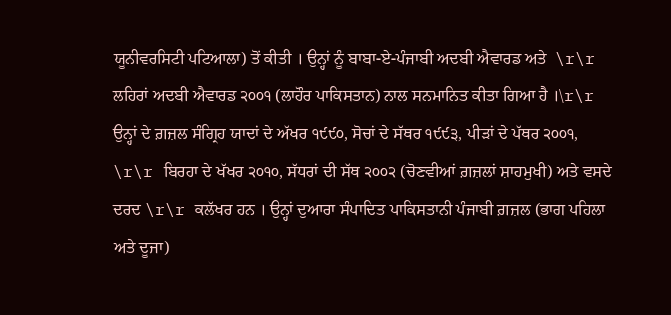ਯੂਨੀਵਰਸਿਟੀ ਪਟਿਆਲਾ) ਤੋਂ ਕੀਤੀ । ਉਨ੍ਹਾਂ ਨੂੰ ਬਾਬਾ-ਏ-ਪੰਜਾਬੀ ਅਦਬੀ ਐਵਾਰਡ ਅਤੇ  \r\r ਲਹਿਰਾਂ ਅਦਬੀ ਐਵਾਰਡ ੨੦੦੧ (ਲਾਹੌਰ ਪਾਕਿਸਤਾਨ) ਨਾਲ ਸਨਮਾਨਿਤ ਕੀਤਾ ਗਿਆ ਹੈ ।\r\r ਉਨ੍ਹਾਂ ਦੇ ਗ਼ਜ਼ਲ ਸੰਗ੍ਰਿਹ ਯਾਦਾਂ ਦੇ ਅੱਖਰ ੧੯੯੦, ਸੋਚਾਂ ਦੇ ਸੱਥਰ ੧੯੯੩, ਪੀੜਾਂ ਦੇ ਪੱਥਰ ੨੦੦੧, \r\r ਬਿਰਹਾ ਦੇ ਖੱਖਰ ੨੦੧੦, ਸੱਧਰਾਂ ਦੀ ਸੱਥ ੨੦੦੨ (ਚੋਣਵੀਆਂ ਗ਼ਜ਼ਲਾਂ ਸ਼ਾਹਮੁਖੀ) ਅਤੇ ਵਸਦੇ ਦਰਦ \r\r ਕਲੱਖਰ ਹਨ । ਉਨ੍ਹਾਂ ਦੁਆਰਾ ਸੰਪਾਦਿਤ ਪਾਕਿਸਤਾਨੀ ਪੰਜਾਬੀ ਗ਼ਜ਼ਲ (ਭਾਗ ਪਹਿਲਾ ਅਤੇ ਦੂਜਾ)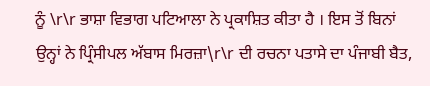ਨੂੰ \r\r ਭਾਸ਼ਾ ਵਿਭਾਗ ਪਟਿਆਲਾ ਨੇ ਪ੍ਰਕਾਸ਼ਿਤ ਕੀਤਾ ਹੈ । ਇਸ ਤੋਂ ਬਿਨਾਂ ਉਨ੍ਹਾਂ ਨੇ ਪ੍ਰਿੰਸੀਪਲ ਅੱਬਾਸ ਮਿਰਜ਼ਾ\r\r ਦੀ ਰਚਨਾ ਪਤਾਸੇ ਦਾ ਪੰਜਾਬੀ ਬੈਤ,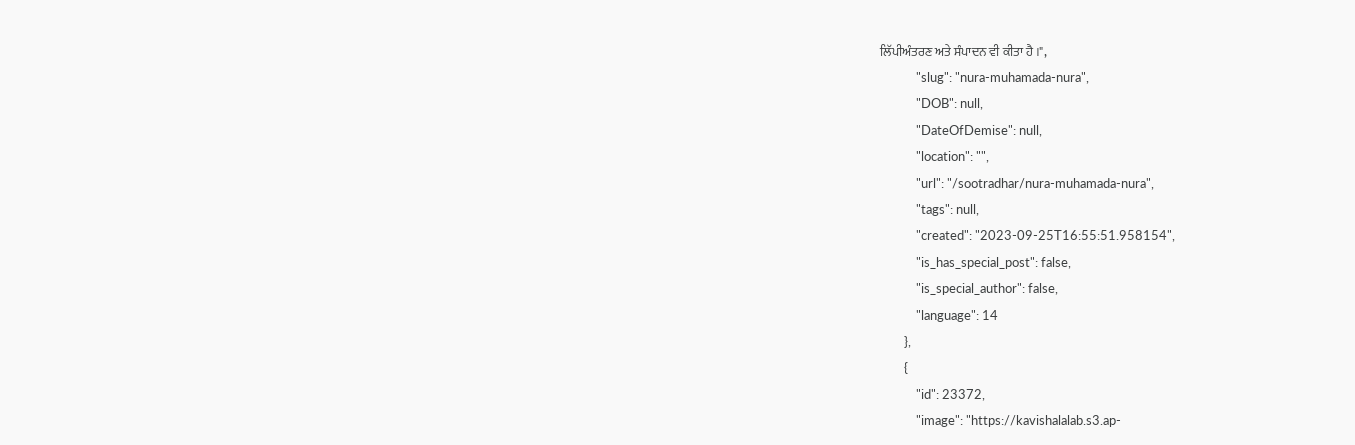ਲਿੱਪੀਅੰਤਰਣ ਅਤੇ ਸੰਪਾਦਨ ਵੀ ਕੀਤਾ ਹੈ ।",
            "slug": "nura-muhamada-nura",
            "DOB": null,
            "DateOfDemise": null,
            "location": "",
            "url": "/sootradhar/nura-muhamada-nura",
            "tags": null,
            "created": "2023-09-25T16:55:51.958154",
            "is_has_special_post": false,
            "is_special_author": false,
            "language": 14
        },
        {
            "id": 23372,
            "image": "https://kavishalalab.s3.ap-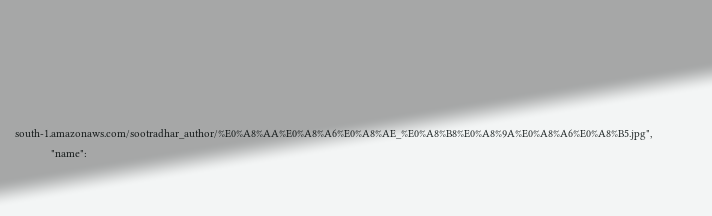south-1.amazonaws.com/sootradhar_author/%E0%A8%AA%E0%A8%A6%E0%A8%AE_%E0%A8%B8%E0%A8%9A%E0%A8%A6%E0%A8%B5.jpg",
            "name":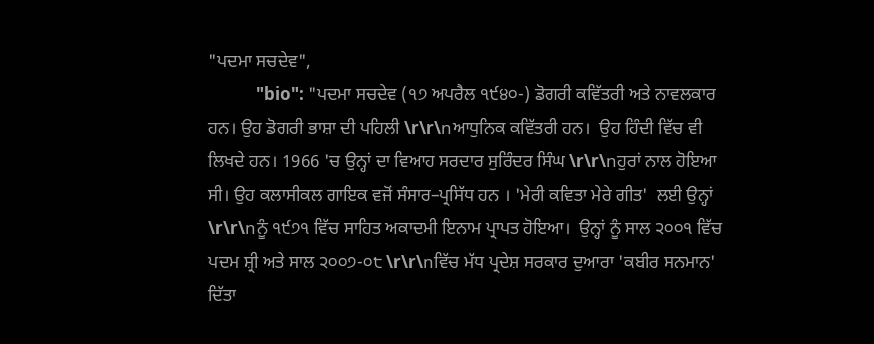"ਪਦਮਾ ਸਚਦੇਵ",
            "bio": "ਪਦਮਾ ਸਚਦੇਵ (੧੭ ਅਪਰੈਲ ੧੯੪੦-) ਡੋਗਰੀ ਕਵਿੱਤਰੀ ਅਤੇ ਨਾਵਲਕਾਰ ਹਨ। ਉਹ ਡੋਗਰੀ ਭਾਸ਼ਾ ਦੀ ਪਹਿਲੀ \r\r\nਆਧੁਨਿਕ ਕਵਿੱਤਰੀ ਹਨ।  ਉਹ ਹਿੰਦੀ ਵਿੱਚ ਵੀ ਲਿਖਦੇ ਹਨ। 1966 'ਚ ਉਨ੍ਹਾਂ ਦਾ ਵਿਆਹ ਸਰਦਾਰ ਸੁਰਿੰਦਰ ਸਿੰਘ \r\r\nਹੁਰਾਂ ਨਾਲ ਹੋਇਆ ਸੀ। ਉਹ ਕਲਾਸੀਕਲ ਗਾਇਕ ਵਜੋਂ ਸੰਸਾਰ–ਪ੍ਰਸਿੱਧ ਹਨ । 'ਮੇਰੀ ਕਵਿਤਾ ਮੇਰੇ ਗੀਤ'  ਲਈ ਉਨ੍ਹਾਂ \r\r\nਨੂੰ ੧੯੭੧ ਵਿੱਚ ਸਾਹਿਤ ਅਕਾਦਮੀ ਇਨਾਮ ਪ੍ਰਾਪਤ ਹੋਇਆ।  ਉਨ੍ਹਾਂ ਨੂੰ ਸਾਲ ੨੦੦੧ ਵਿੱਚ ਪਦਮ ਸ਼੍ਰੀ ਅਤੇ ਸਾਲ ੨੦੦੭-੦੮ \r\r\nਵਿੱਚ ਮੱਧ ਪ੍ਰਦੇਸ਼ ਸਰਕਾਰ ਦੁਆਰਾ 'ਕਬੀਰ ਸਨਮਾਨ' ਦਿੱਤਾ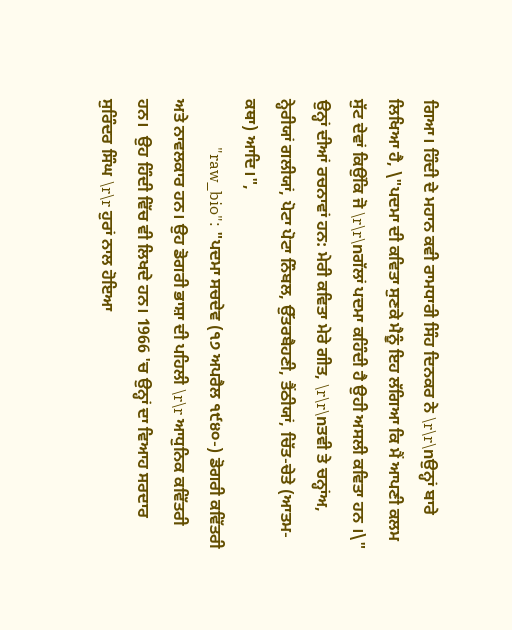ਗਿਆ। ਹਿੰਦੀ ਦੇ ਮਹਾਨ ਕਵੀ ਰਾਮਧਾਰੀ ਸਿੰਹ ਦਿਨਕਰ ਨੇ \r\r\nਉਨ੍ਹਾਂ ਬਾਰੇ ਲਿਖਿਆ ਹੈ, \"ਪਦਮਾ ਦੀ ਕਵਿਤਾ ਸੁਣਕੇ ਮੈਨੂੰ ਇਹ ਲੱਗਿਆ ਕਿ ਮੈਂ ਆਪਣੀ ਕਲਮ ਸੁੱਟ ਦੇਵਾਂ ਕਿਉਂਕਿ ਜੋ \r\r\nਗੱਲਾਂ ਪਦਮਾ ਕਹਿੰਦੀ ਹੈ ਉਹੀ ਅਸਲੀ ਕਵਿਤਾ ਹਨ ।\" ਉਨ੍ਹਾਂ ਦੀਆਂ ਰਚਨਾਵਾਂ ਹਨ: ਮੇਰੀ ਕਵਿਤਾ ਮੇਰੇ ਗੀਤ, \r\r\nਤਵੀ ਤੇ ਚਨ੍ਹਾਂਅ, ਨ੍ਹੇਰੀਯਾਂ ਗਲੀਯਾਂ, ਪੋਟਾ ਪੋਟਾ ਨਿੰਬਲ, ਉੱਤਰਬੈਹਣੀ, ਤੈਂਠੀਯਾਂ, ਚਿੱਤ-ਚੇਤੇ (ਆਤਮ-ਕਥਾ) ਆਦਿ।",
            "raw_bio": "ਪਦਮਾ ਸਚਦੇਵ (੧੭ ਅਪਰੈਲ ੧੯੪੦-) ਡੋਗਰੀ ਕਵਿੱਤਰੀ ਅਤੇ ਨਾਵਲਕਾਰ ਹਨ। ਉਹ ਡੋਗਰੀ ਭਾਸ਼ਾ ਦੀ ਪਹਿਲੀ \r\r ਆਧੁਨਿਕ ਕਵਿੱਤਰੀ ਹਨ।  ਉਹ ਹਿੰਦੀ ਵਿੱਚ ਵੀ ਲਿਖਦੇ ਹਨ। 1966 'ਚ ਉਨ੍ਹਾਂ ਦਾ ਵਿਆਹ ਸਰਦਾਰ ਸੁਰਿੰਦਰ ਸਿੰਘ \r\r ਹੁਰਾਂ ਨਾਲ ਹੋਇਆ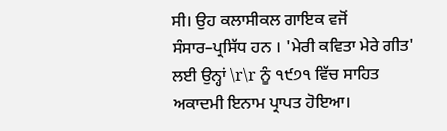ਸੀ। ਉਹ ਕਲਾਸੀਕਲ ਗਾਇਕ ਵਜੋਂ ਸੰਸਾਰ–ਪ੍ਰਸਿੱਧ ਹਨ । 'ਮੇਰੀ ਕਵਿਤਾ ਮੇਰੇ ਗੀਤ'  ਲਈ ਉਨ੍ਹਾਂ \r\r ਨੂੰ ੧੯੭੧ ਵਿੱਚ ਸਾਹਿਤ ਅਕਾਦਮੀ ਇਨਾਮ ਪ੍ਰਾਪਤ ਹੋਇਆ।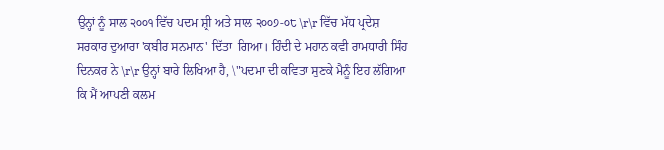ਉਨ੍ਹਾਂ ਨੂੰ ਸਾਲ ੨੦੦੧ ਵਿੱਚ ਪਦਮ ਸ਼੍ਰੀ ਅਤੇ ਸਾਲ ੨੦੦੭-੦੮ \r\r ਵਿੱਚ ਮੱਧ ਪ੍ਰਦੇਸ਼ ਸਰਕਾਰ ਦੁਆਰਾ 'ਕਬੀਰ ਸਨਮਾਨ' ਦਿੱਤਾ  ਗਿਆ। ਹਿੰਦੀ ਦੇ ਮਹਾਨ ਕਵੀ ਰਾਮਧਾਰੀ ਸਿੰਹ ਦਿਨਕਰ ਨੇ \r\r ਉਨ੍ਹਾਂ ਬਾਰੇ ਲਿਖਿਆ ਹੈ, \"ਪਦਮਾ ਦੀ ਕਵਿਤਾ ਸੁਣਕੇ ਮੈਨੂੰ ਇਹ ਲੱਗਿਆ ਕਿ ਮੈਂ ਆਪਣੀ ਕਲਮ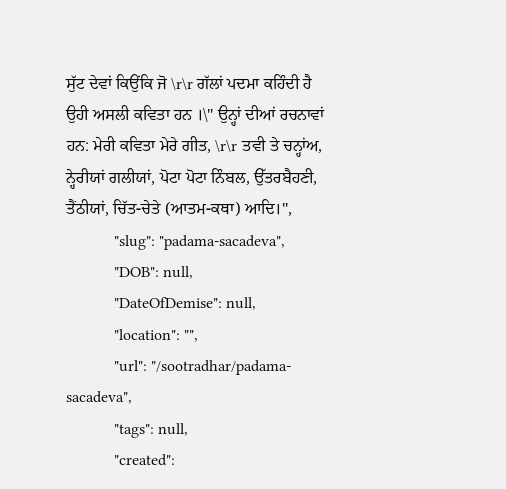ਸੁੱਟ ਦੇਵਾਂ ਕਿਉਂਕਿ ਜੋ \r\r ਗੱਲਾਂ ਪਦਮਾ ਕਹਿੰਦੀ ਹੈ ਉਹੀ ਅਸਲੀ ਕਵਿਤਾ ਹਨ ।\" ਉਨ੍ਹਾਂ ਦੀਆਂ ਰਚਨਾਵਾਂ ਹਨ: ਮੇਰੀ ਕਵਿਤਾ ਮੇਰੇ ਗੀਤ, \r\r ਤਵੀ ਤੇ ਚਨ੍ਹਾਂਅ, ਨ੍ਹੇਰੀਯਾਂ ਗਲੀਯਾਂ, ਪੋਟਾ ਪੋਟਾ ਨਿੰਬਲ, ਉੱਤਰਬੈਹਣੀ, ਤੈਂਠੀਯਾਂ, ਚਿੱਤ-ਚੇਤੇ (ਆਤਮ-ਕਥਾ) ਆਦਿ।",
            "slug": "padama-sacadeva",
            "DOB": null,
            "DateOfDemise": null,
            "location": "",
            "url": "/sootradhar/padama-sacadeva",
            "tags": null,
            "created":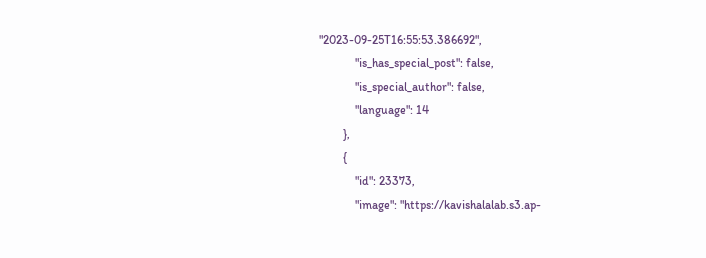"2023-09-25T16:55:53.386692",
            "is_has_special_post": false,
            "is_special_author": false,
            "language": 14
        },
        {
            "id": 23373,
            "image": "https://kavishalalab.s3.ap-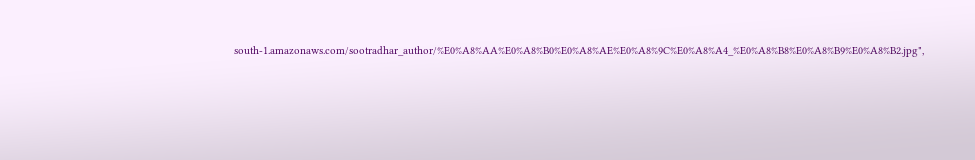south-1.amazonaws.com/sootradhar_author/%E0%A8%AA%E0%A8%B0%E0%A8%AE%E0%A8%9C%E0%A8%A4_%E0%A8%B8%E0%A8%B9%E0%A8%B2.jpg",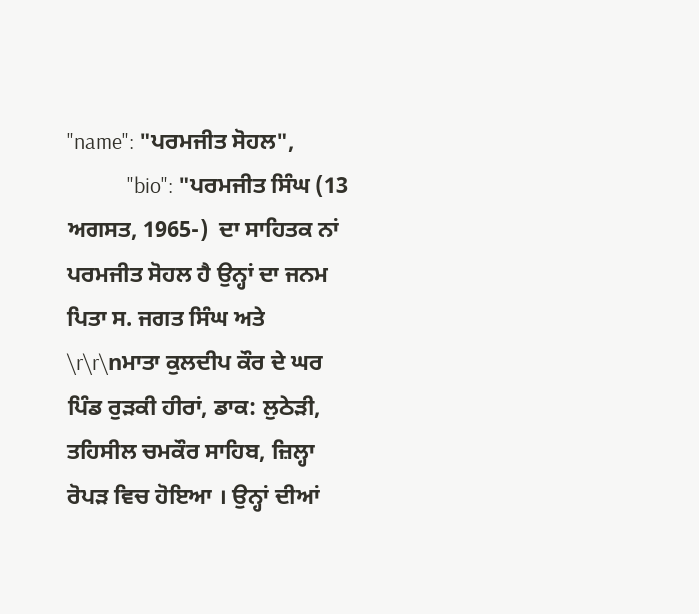"name": "ਪਰਮਜੀਤ ਸੋਹਲ",
            "bio": "ਪਰਮਜੀਤ ਸਿੰਘ (13 ਅਗਸਤ, 1965-)  ਦਾ ਸਾਹਿਤਕ ਨਾਂ ਪਰਮਜੀਤ ਸੋਹਲ ਹੈ ਉਨ੍ਹਾਂ ਦਾ ਜਨਮ ਪਿਤਾ ਸ. ਜਗਤ ਸਿੰਘ ਅਤੇ \r\r\nਮਾਤਾ ਕੁਲਦੀਪ ਕੌਰ ਦੇ ਘਰ  ਪਿੰਡ ਰੁੜਕੀ ਹੀਰਾਂ, ਡਾਕ: ਲੁਠੇੜੀ, ਤਹਿਸੀਲ ਚਮਕੌਰ ਸਾਹਿਬ, ਜ਼ਿਲ੍ਹਾ ਰੋਪੜ ਵਿਚ ਹੋਇਆ । ਉਨ੍ਹਾਂ ਦੀਆਂ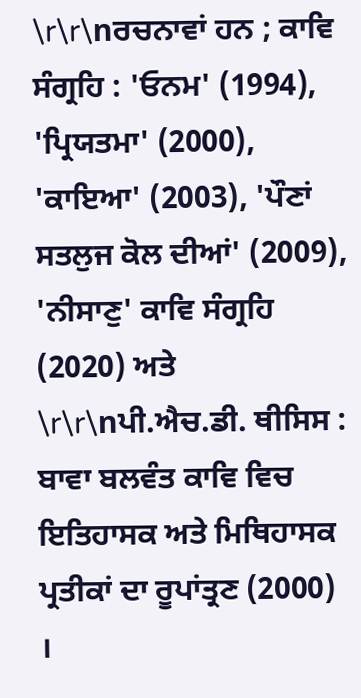\r\r\nਰਚਨਾਵਾਂ ਹਨ ; ਕਾਵਿ ਸੰਗ੍ਰਹਿ : 'ਓਨਮ' (1994), 'ਪ੍ਰਿਯਤਮਾ' (2000), 'ਕਾਇਆ' (2003), 'ਪੌਣਾਂ ਸਤਲੁਜ ਕੋਲ ਦੀਆਂ' (2009), 'ਨੀਸਾਣੁ' ਕਾਵਿ ਸੰਗ੍ਰਹਿ (2020) ਅਤੇ \r\r\nਪੀ.ਐਚ.ਡੀ. ਥੀਸਿਸ : ਬਾਵਾ ਬਲਵੰਤ ਕਾਵਿ ਵਿਚ ਇਤਿਹਾਸਕ ਅਤੇ ਮਿਥਿਹਾਸਕ ਪ੍ਰਤੀਕਾਂ ਦਾ ਰੂਪਾਂਤ੍ਰਣ (2000) ।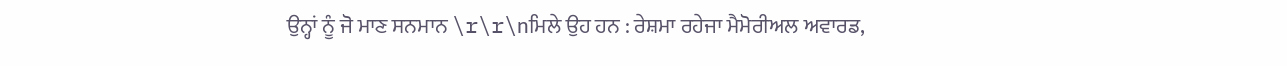ਉਨ੍ਹਾਂ ਨੂੰ ਜੋ ਮਾਣ ਸਨਮਾਨ \r\r\nਮਿਲੇ ਉਹ ਹਨ : ਰੇਸ਼ਮਾ ਰਹੇਜਾ ਮੈਮੋਰੀਅਲ ਅਵਾਰਡ,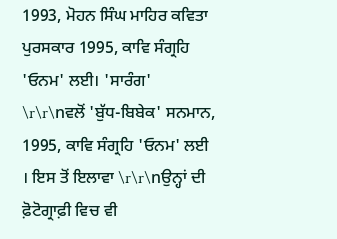1993, ਮੋਹਨ ਸਿੰਘ ਮਾਹਿਰ ਕਵਿਤਾ ਪੁਰਸਕਾਰ 1995, ਕਾਵਿ ਸੰਗ੍ਰਹਿ 'ਓਨਮ' ਲਈ। 'ਸਾਰੰਗ' \r\r\nਵਲੋਂ 'ਬੁੱਧ-ਬਿਬੇਕ' ਸਨਮਾਨ, 1995, ਕਾਵਿ ਸੰਗ੍ਰਹਿ 'ਓਨਮ' ਲਈ । ਇਸ ਤੋਂ ਇਲਾਵਾ \r\r\nਉਨ੍ਹਾਂ ਦੀ ਫ਼ੋਟੋਗ੍ਰਾਫ਼ੀ ਵਿਚ ਵੀ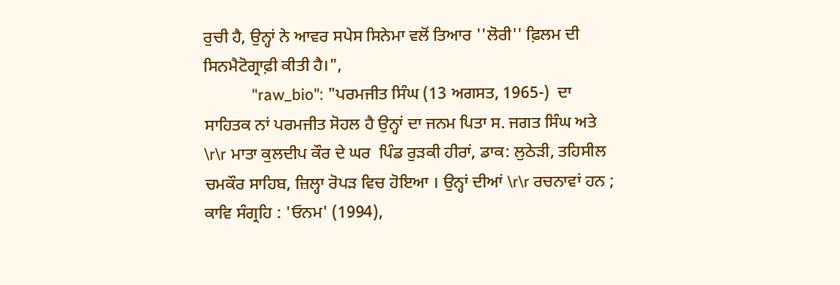ਰੁਚੀ ਹੈ, ਉਨ੍ਹਾਂ ਨੇ ਆਵਰ ਸਪੇਸ ਸਿਨੇਮਾ ਵਲੋਂ ਤਿਆਰ ''ਲੋਰੀ'' ਫ਼ਿਲਮ ਦੀ ਸਿਨਮੈਟੋਗ੍ਰਾਫ਼ੀ ਕੀਤੀ ਹੈ।",
            "raw_bio": "ਪਰਮਜੀਤ ਸਿੰਘ (13 ਅਗਸਤ, 1965-)  ਦਾ ਸਾਹਿਤਕ ਨਾਂ ਪਰਮਜੀਤ ਸੋਹਲ ਹੈ ਉਨ੍ਹਾਂ ਦਾ ਜਨਮ ਪਿਤਾ ਸ. ਜਗਤ ਸਿੰਘ ਅਤੇ \r\r ਮਾਤਾ ਕੁਲਦੀਪ ਕੌਰ ਦੇ ਘਰ  ਪਿੰਡ ਰੁੜਕੀ ਹੀਰਾਂ, ਡਾਕ: ਲੁਠੇੜੀ, ਤਹਿਸੀਲ ਚਮਕੌਰ ਸਾਹਿਬ, ਜ਼ਿਲ੍ਹਾ ਰੋਪੜ ਵਿਚ ਹੋਇਆ । ਉਨ੍ਹਾਂ ਦੀਆਂ \r\r ਰਚਨਾਵਾਂ ਹਨ ; ਕਾਵਿ ਸੰਗ੍ਰਹਿ : 'ਓਨਮ' (1994),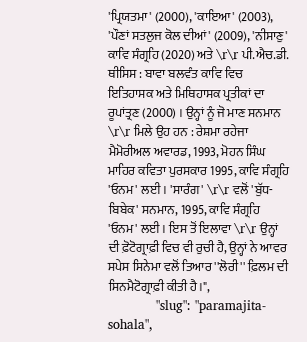'ਪ੍ਰਿਯਤਮਾ' (2000), 'ਕਾਇਆ' (2003), 'ਪੌਣਾਂ ਸਤਲੁਜ ਕੋਲ ਦੀਆਂ' (2009), 'ਨੀਸਾਣੁ' ਕਾਵਿ ਸੰਗ੍ਰਹਿ (2020) ਅਤੇ \r\r ਪੀ.ਐਚ.ਡੀ. ਥੀਸਿਸ : ਬਾਵਾ ਬਲਵੰਤ ਕਾਵਿ ਵਿਚ ਇਤਿਹਾਸਕ ਅਤੇ ਮਿਥਿਹਾਸਕ ਪ੍ਰਤੀਕਾਂ ਦਾ ਰੂਪਾਂਤ੍ਰਣ (2000) । ਉਨ੍ਹਾਂ ਨੂੰ ਜੋ ਮਾਣ ਸਨਮਾਨ \r\r ਮਿਲੇ ਉਹ ਹਨ : ਰੇਸ਼ਮਾ ਰਹੇਜਾ ਮੈਮੋਰੀਅਲ ਅਵਾਰਡ, 1993, ਮੋਹਨ ਸਿੰਘ ਮਾਹਿਰ ਕਵਿਤਾ ਪੁਰਸਕਾਰ 1995, ਕਾਵਿ ਸੰਗ੍ਰਹਿ 'ਓਨਮ' ਲਈ। 'ਸਾਰੰਗ' \r\r ਵਲੋਂ 'ਬੁੱਧ-ਬਿਬੇਕ' ਸਨਮਾਨ, 1995, ਕਾਵਿ ਸੰਗ੍ਰਹਿ 'ਓਨਮ' ਲਈ । ਇਸ ਤੋਂ ਇਲਾਵਾ \r\r ਉਨ੍ਹਾਂ ਦੀ ਫ਼ੋਟੋਗ੍ਰਾਫ਼ੀ ਵਿਚ ਵੀ ਰੁਚੀ ਹੈ, ਉਨ੍ਹਾਂ ਨੇ ਆਵਰ ਸਪੇਸ ਸਿਨੇਮਾ ਵਲੋਂ ਤਿਆਰ ''ਲੋਰੀ'' ਫ਼ਿਲਮ ਦੀ ਸਿਨਮੈਟੋਗ੍ਰਾਫ਼ੀ ਕੀਤੀ ਹੈ।",
            "slug": "paramajita-sohala",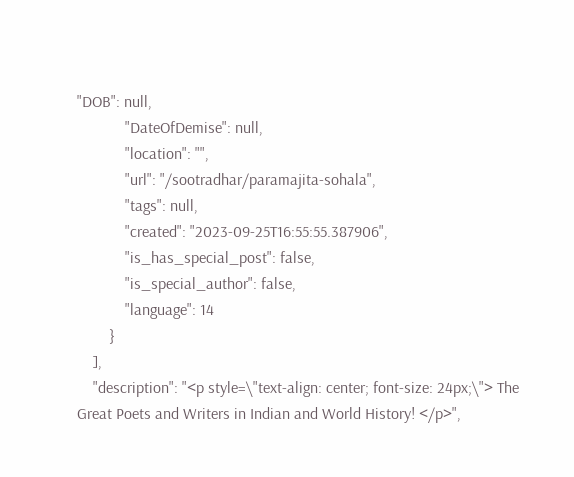"DOB": null,
            "DateOfDemise": null,
            "location": "",
            "url": "/sootradhar/paramajita-sohala",
            "tags": null,
            "created": "2023-09-25T16:55:55.387906",
            "is_has_special_post": false,
            "is_special_author": false,
            "language": 14
        }
    ],
    "description": "<p style=\"text-align: center; font-size: 24px;\"> The Great Poets and Writers in Indian and World History! </p>",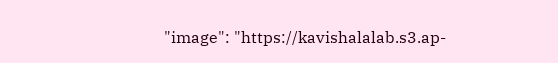"image": "https://kavishalalab.s3.ap-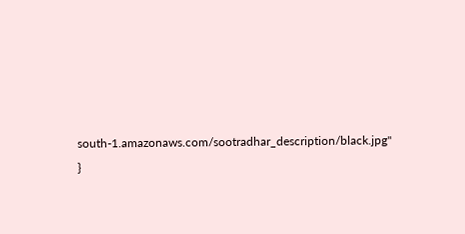south-1.amazonaws.com/sootradhar_description/black.jpg"
}